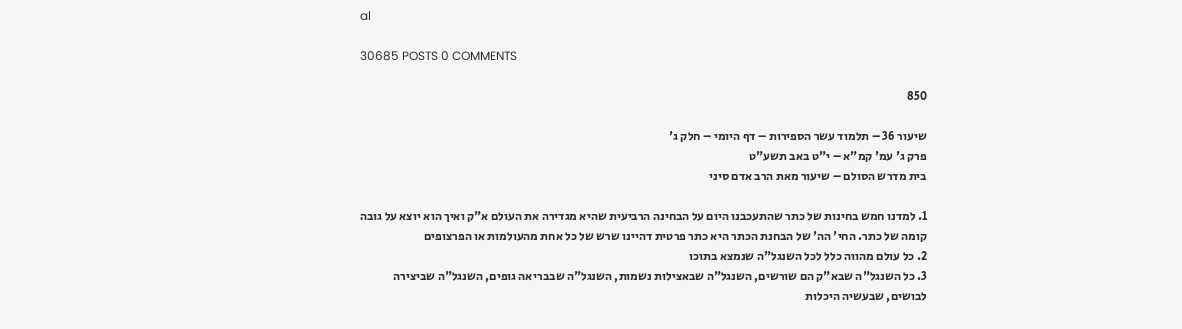al

30685 POSTS 0 COMMENTS

850

שיעור 36 – תלמוד עשר הספירות – דף היומי – חלק ג'
פרק ג' עמ' קמ"א – י"ט באב תשע"ט
בית מדרש הסולם – שיעור מאת הרב אדם סיני

1. למדנו חמש בחינות של כתר שהתעכבנו היום על הבחינה הרביעית שהיא מגדירה את העולם א"ק ואיך הוא יוצא על גובה קומה של כתר. החי' הה' של הבחנת הכתר היא כתר פרטית דהיינו שרש של כל אחת מהעולמות או הפרצופים
2. כל עולם מהווה כלל לכל השנגל"ה שנמצא בתוכו
3. כל השנגל"ה שבא"ק הם שורשים, השנגל"ה שבאצילות נשמות, השנגל"ה שבבריאה גופים, השנגל"ה שביצירה לבושים, שבעשיה היכלות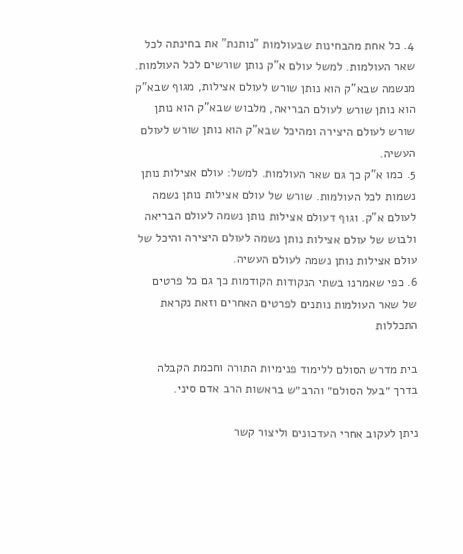4. כל אחת מהבחינות שבעולמות "נותנת" את בחינתה לכל שאר העולמות. למשל עולם א"ק נותן שורשים לכל העולמות. מנשמה שבא"ק הוא נותן שורש לעולם אצילות, מגוף שבא"ק הוא נותן שורש לעולם הבריאה, מלבוש שבא"ק הוא נותן שורש לעולם היצירה ומהיכל שבא"ק הוא נותן שורש לעולם העשיה.
5. כמו א"ק כך גם שאר העולמות. למשל: עולם אצילות נותן נשמות לכל העולמות. שורש של עולם אצילות נותן נשמה לעולם א"ק. וגוף דעולם אצילות נותן נשמה לעולם הבריאה ולבוש של עולם אצילות נותן נשמה לעולם היצירה והיכל של עולם אצילות נותן נשמה לעולם העשיה.
6. כפי שאמרנו בשתי הנקודות הקודמות כך גם כל פרטים של שאר העולמות נותנים לפרטים האחרים וזאת נקראת התכללות

בית מדרש הסולם ללימוד פנימיות התורה וחכמת הקבלה בדרך ״בעל הסולם״ והרב״ש בראשות הרב אדם סיני.

ניתן לעקוב אחרי העדכונים וליצור קשר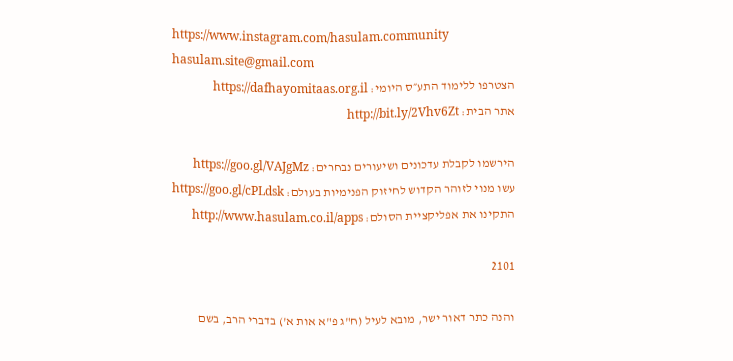https://www.instagram.com/hasulam.community
hasulam.site@gmail.com
הצטרפו ללימוד התע״ס היומי: https://dafhayomitaas.org.il
אתר הבית: http://bit.ly/2Vhv6Zt

הירשמו לקבלת עדכונים ושיעורים נבחרים: https://goo.gl/VAJgMz
עשו מנוי לזוהר הקדוש לחיזוק הפנימיות בעולם: https://goo.gl/cPLdsk
התקינו את אפליקציית הסולם: http://www.hasulam.co.il/apps

2101

והנה כתר דאור ישר, מובא לעיל (ח"ג פ"א אות א') בדברי הרב, בשם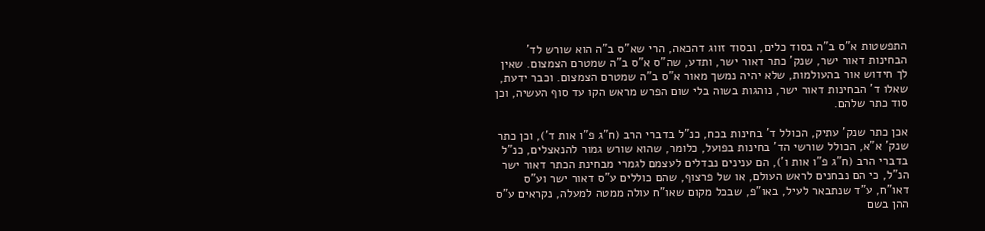התפשטות א"ס ב"ה בסוד כלים, ובסוד זווג דהכאה, הרי שא"ס ב"ה הוא שורש לד' הבחינות דאור ישר, שנק' כתר דאור ישר, ותדע, שה"ס א"ס ב"ה שמטרם הצמצום. שאין לך חידוש אור בהעולמות, שלא יהיה נמשך מאור א"ס ב"ה שמטרם הצמצום. וכבר ידעת, שאלו ד' הבחינות דאור ישר, נוהגות בשוה בלי שום הפרש מראש הקו עד סוף העשיה, וכן סוד כתר שלהם.

אכן כתר שנק' עתיק, הכולל ד' בחינות בכח, כנ"ל בדברי הרב (ח"ג פ"ו אות ד'), וכן כתר שנק' א"א, הכולל שורשי הד' בחינות בפועל, כלומר, שהוא שורש גמור להנאצלים, כנ"ל בדברי הרב (ח"ג פ"ו אות ו'), הם ענינים נבדלים לעצמם לגמרי מבחינת הכתר דאור ישר הנ"ל, כי הם נבחנים לראש העולם, או של פרצוף, שהם כוללים ע"ס דאור ישר וע"ס דאו"ח, ע"ד שנתבאר לעיל, באו"פ, שבכל מקום שאו"ח עולה ממטה למעלה, נקראים ע"ס ההן בשם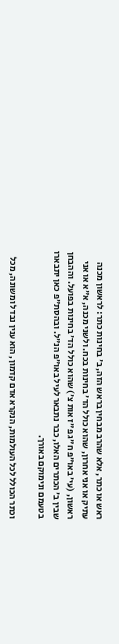ראש או כתר, אלא שהרב מבחין בראש הזה, ב' בחינות כתר: לראשון מכנה עתיק או אני אחרון, שהוא כולל הד' בחינות בכח. ולשני מכנה, א"א או אני ראשון, (עי' באו"פ ח"ג פ"ז אות צ') שהוא כולל הד' בחינות בפועל. וההבחן שבין ב' הכתרים האלו, כבר נתבאר לעיל באו"פ הנ"ל. ובהסת"פ כאן יתבארו בטעמם ונימוקם באורך.

וכתר הכולל לכל העולמות, הנקרא אדם קדמון, הוא ענין נבדל ומשונה, מכל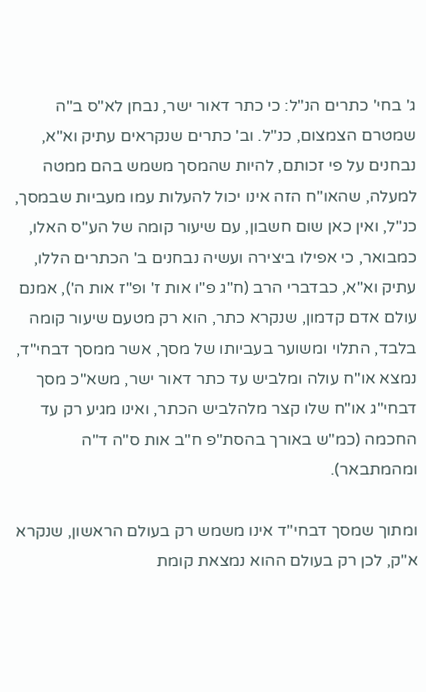ג' בחי' כתרים הנ"ל: כי כתר דאור ישר, נבחן לא"ס ב"ה שמטרם הצמצום, כנ"ל. וב' כתרים שנקראים עתיק וא"א, נבחנים על פי זכותם, להיות שהמסך משמש בהם ממטה למעלה, שהאו"ח הזה אינו יכול להעלות עמו מעביות שבמסך, כנ"ל, ואין כאן שום חשבון, עם שיעור קומה של הע"ס האלו, כמבואר, כי אפילו ביצירה ועשיה נבחנים ב' הכתרים הללו, עתיק וא"א, כבדברי הרב (ח"ג פ"ו אות ז' ופ"ז אות ה'), אמנם עולם אדם קדמון, שנקרא כתר, הוא רק מטעם שיעור קומה בלבד, התלוי ומשוער בעביותו של מסך, אשר ממסך דבחי"ד, נמצא או"ח עולה ומלביש עד כתר דאור ישר, משא"כ מסך דבחי"ג או"ח שלו קצר מלהלביש הכתר, ואינו מגיע רק עד החכמה (כמ"ש באורך בהסת"פ ח"ב אות ס"ה ד"ה ומהמתבאר).

ומתוך שמסך דבחי"ד אינו משמש רק בעולם הראשון, שנקרא א"ק, לכן רק בעולם ההוא נמצאת קומת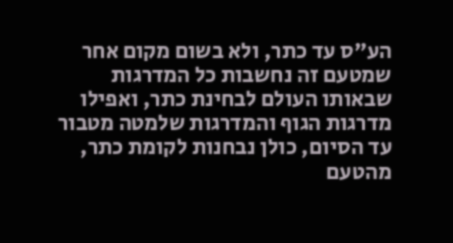הע"ס עד כתר, ולא בשום מקום אחר שמטעם זה נחשבות כל המדרגות שבאותו העולם לבחינת כתר, ואפילו מדרגות הגוף והמדרגות שלמטה מטבור עד הסיום, כולן נבחנות לקומת כתר, מהטעם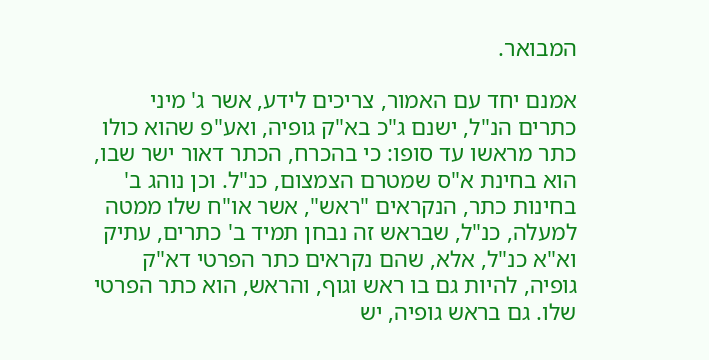המבואר.

אמנם יחד עם האמור, צריכים לידע, אשר ג' מיני כתרים הנ"ל, ישנם ג"כ בא"ק גופיה, ואע"פ שהוא כולו כתר מראשו עד סופו: כי בהכרח, הכתר דאור ישר שבו, הוא בחינת א"ס שמטרם הצמצום, כנ"ל. וכן נוהג ב' בחינות כתר, הנקראים "ראש", אשר או"ח שלו ממטה למעלה, כנ"ל, שבראש זה נבחן תמיד ב' כתרים, עתיק וא"א כנ"ל, אלא, שהם נקראים כתר הפרטי דא"ק גופיה, להיות גם בו ראש וגוף, והראש, הוא כתר הפרטי שלו. גם בראש גופיה, יש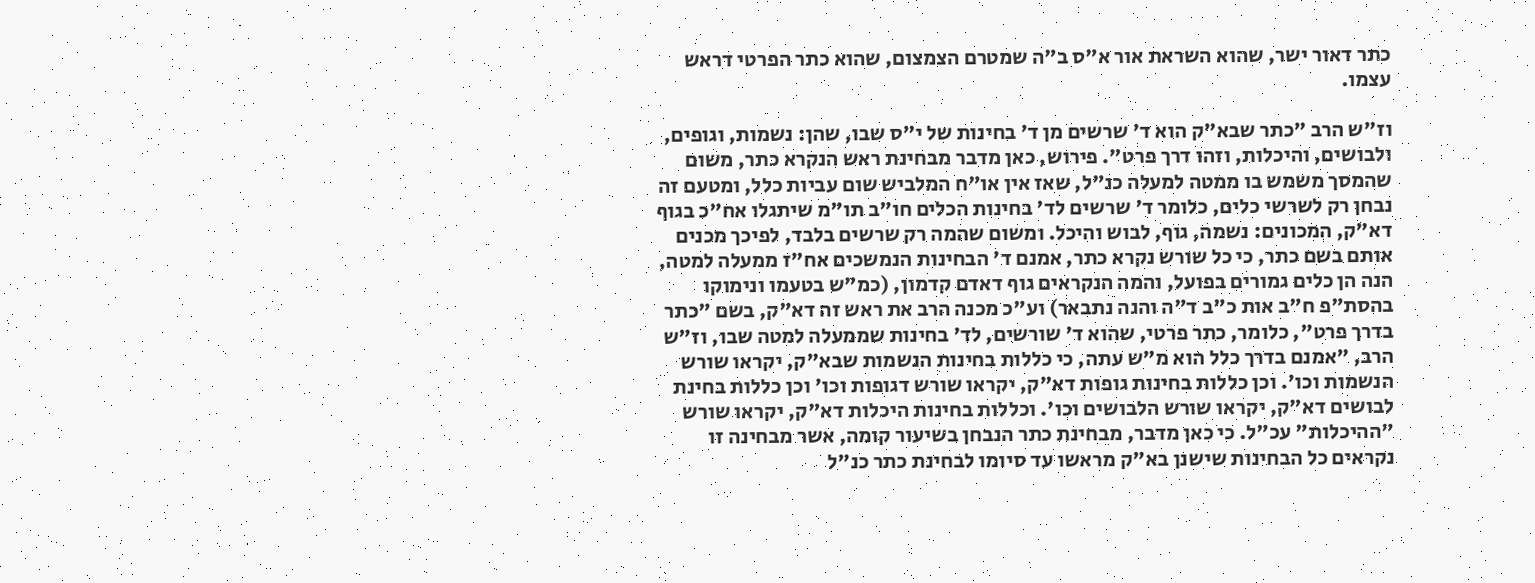כתר דאור ישר, שהוא השראת אור א"ס ב"ה שמטרם הצמצום, שהוא כתר הפרטי דראש עצמו.

וז"ש הרב "כתר שבא"ק הוא ד' שרשים מן ד' בחינות של י"ס שבו, שהן: נשמות, וגופים, ולבושים, והיכלות, וזהו דרך פרט". פירוש, כאן מדבר מבחינת ראש הנקרא כתר, משום שהמסך משמש בו ממטה למעלה כנ"ל, שאז אין או"ח המלביש שום עביות כלל, ומטעם זה נבחן רק לשרשי כלים, כלומר ד' שרשים לד' בחינות הכלים חו"ב תו"מ שיתגלו אח"כ בגוף דא"ק, המכונים: נשמה, גוף, לבוש והיכל. ומשום שהמה רק שרשים בלבד, לפיכך מכנים אותם בשם כתר, כי כל שורש נקרא כתר, אמנם ד' הבחינות הנמשכים אח"ז ממעלה למטה, הנה הן כלים גמורים בפועל, והמה הנקראים גוף דאדם קדמון, (כמ"ש בטעמו ונימוקו בהסת"פ ח"ב אות כ"ב ד"ה והנה נתבאר) וע"כ מכנה הרב את ראש זה דא"ק, בשם "כתר בדרך פרט", כלומר, כתר פרטי, שהוא ד' שורשים, לד' בחינות שממעלה למטה שבו, וז"ש הרב, "אמנם בדרך כלל הוא מ"ש עתה, כי כללות בחינות הנשמות שבא"ק, יקראו שורש הנשמות וכו'. וכן כללות בחינות גופות דא"ק, יקראו שורש דגופות וכו' וכן כללות בחינת לבושים דא"ק, יקראו שורש הלבושים וכו'. וכללות בחינות היכלות דא"ק, יקראו שורש "ההיכלות" עכ"ל. כי כאן מדבר, מבחינת כתר הנבחן בשיעור קומה, אשר מבחינה זו נקראים כל הבחינות שישנן בא"ק מראשו עד סיומו לבחינת כתר כנ"ל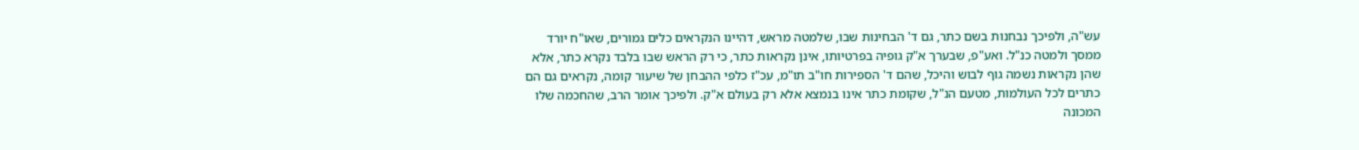עש"ה, ולפיכך נבחנות בשם כתר, גם ד' הבחינות שבו, שלמטה מראש, דהיינו הנקראים כלים גמורים, שאו"ח יורד ממסך ולמטה כנ"ל. ואע"פ, שבערך א"ק גופיה בפרטיותו, אינן נקראות כתר, כי רק הראש שבו בלבד נקרא כתר, אלא שהן נקראות נשמה גוף לבוש והיכל, שהם ד' הספירות חו"ב תו"מ, עכ"ז כלפי ההבחן של שיעור קומה, נקראים גם הם כתרים לכל העולמות, מטעם הנ"ל, שקומת כתר אינו בנמצא אלא רק בעולם א"ק. ולפיכך אומר הרב, שהחכמה שלו המכונה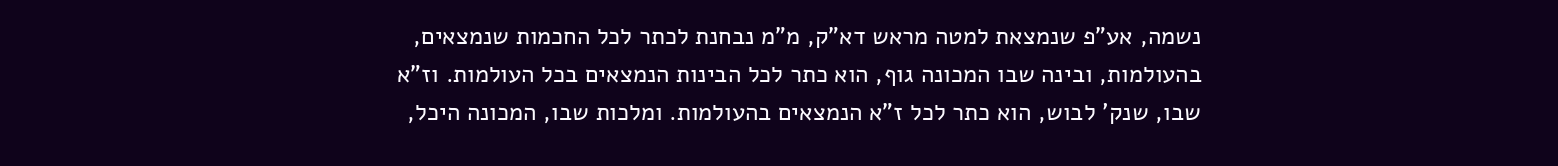נשמה, אע"פ שנמצאת למטה מראש דא"ק, מ"מ נבחנת לכתר לכל החכמות שנמצאים, בהעולמות, ובינה שבו המכונה גוף, הוא כתר לכל הבינות הנמצאים בכל העולמות. וז"א שבו, שנק' לבוש, הוא כתר לכל ז"א הנמצאים בהעולמות. ומלכות שבו, המכונה היכל,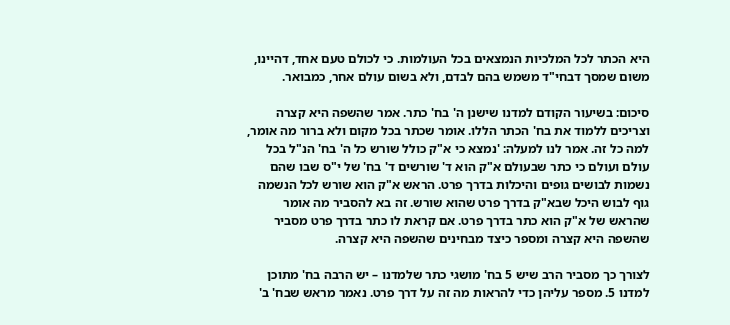היא הכתר לכל המלכיות הנמצאים בכל העולמות. כי לכולם טעם אחד, דהיינו, משום שמסך דבחי"ד משמש בהם לבדם, ולא בשום עולם אחר, כמבואר.

סיכום: בשיעור הקודם למדנו שישנן ה' בח' כתר. אמר שהשפה היא קצרה וצריכים ללמוד את בח' הכתר הללו. אומר שכתר בכל מקום ולא ברור מה אומר, למה כל זה. אמר לנו למעלה: 'נמצא כי א"ק כולל שורש כל ה' בח' הנ"ל בכל עולם ועולם כי כתר שבעולם א"ק הוא ד' שורשים ד' בח' של י"ס שבו שהם נשמות לבושים גופים והיכלות בדרך פרט. הראש א"ק הוא שורש לכל הנשמה גוף לבוש היכל שבא"ק בדרך פרט שהוא שורש. זה בא להסביר מה אומר שהראש של א"ק הוא כתר בדרך פרט. אם קראת לו כתר בדרך פרט מסביר שהשפה היא קצרה ומספר כיצד מבחינים שהשפה היא קצרה.

לצורך כך מסביר הרב שיש 5 בח' מושגי כתר שלמדנו – יש הרבה בח' מתוכן למדנו 5. מספר עליהן כדי להראות מה זה על דרך פרט. נאמר מראש שבח' ב'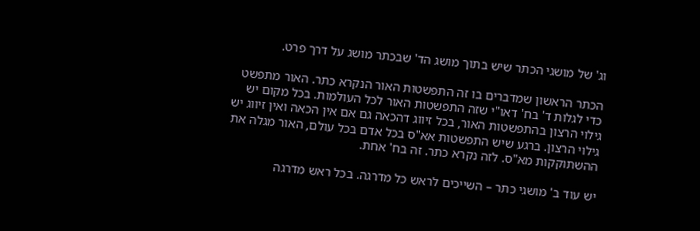וג' של מושגי הכתר שיש בתוך מושג הד' שבכתר מושג על דרך פרט.

הכתר הראשון שמדברים בו זה התפשטות האור הנקרא כתר. האור מתפשט כדי לגלות ד' בח' דאו"י שזה התפשטות האור לכל העולמות. בכל מקום יש גילוי הרצון בהתפשטות האור, בכל זיווג דהכאה גם אם אין הכאה ואין זיווג יש גילוי הרצון. ברגע שיש התפשטות אא"ס בכל אדם בכל עולם, האור מגלה את ההשתוקקות מא"ס. לזה נקרא כתר. זה בח' אחת.

יש עוד ב' מושגי כתר – השייכים לראש כל מדרגה. בכל ראש מדרגה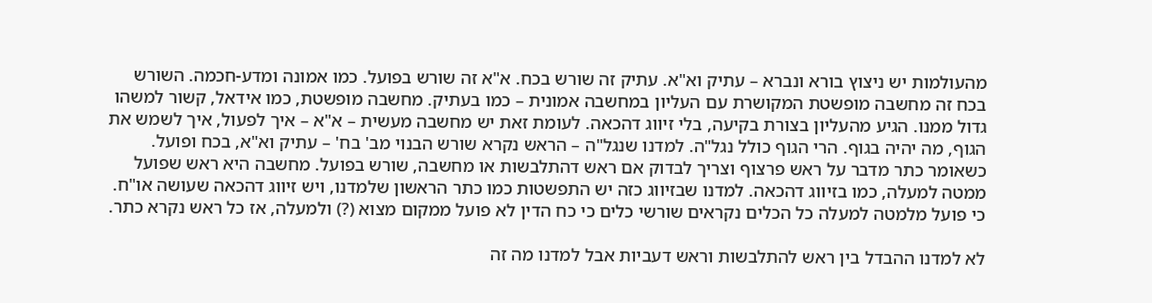מהעולמות יש ניצוץ בורא ונברא – עתיק וא"א. עתיק זה שורש בכח. א"א זה שורש בפועל. כמו אמונה ומדע-חכמה. השורש בכח זה מחשבה מופשטת המקושרת עם העליון במחשבה אמונית – כמו בעתיק. מחשבה מופשטת, כמו אידאל, קשור למשהו גדול ממנו. הגיע מהעליון בצורת בקיעה, בלי זיווג דהכאה. לעומת זאת יש מחשבה מעשית – א"א – איך לפעול, איך לשמש את הגוף, מה יהיה בגוף. הרי הגוף כולל נגל"ה. למדנו שנגל"ה – הראש נקרא שורש הבנוי מב' בח' – עתיק וא"א, בכח ופועל. כשאומר כתר מדבר על ראש פרצוף וצריך לבדוק אם ראש דהתלבשות או מחשבה, שורש בפועל. מחשבה היא ראש שפועל ממטה למעלה, כמו בזיווג דהכאה. למדנו שבזיווג כזה יש התפשטות כמו כתר הראשון שלמדנו, ויש זיווג דהכאה שעושה או"ח. כי פועל מלמטה למעלה כל הכלים נקראים שורשי כלים כי כח הדין לא פועל ממקום מצוא (?) ולמעלה, אז כל ראש נקרא כתר.

לא למדנו ההבדל בין ראש להתלבשות וראש דעביות אבל למדנו מה זה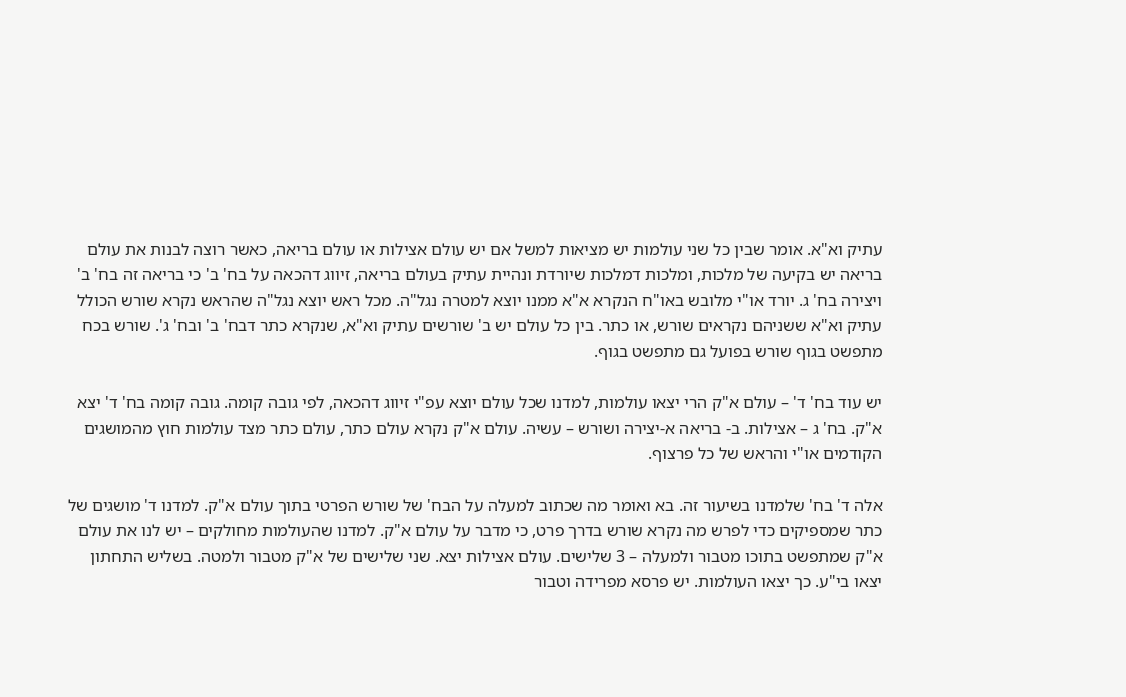עתיק וא"א. אומר שבין כל שני עולמות יש מציאות למשל אם יש עולם אצילות או עולם בריאה, כאשר רוצה לבנות את עולם בריאה יש בקיעה של מלכות, ומלכות דמלכות שיורדת ונהיית עתיק בעולם בריאה, זיווג דהכאה על בח' ב' כי בריאה זה בח' ב' ויצירה בח' ג. יורד או"י מלובש באו"ח הנקרא א"א ממנו יוצא למטרה נגל"ה. מכל ראש יוצא נגל"ה שהראש נקרא שורש הכולל עתיק וא"א ששניהם נקראים שורש, או כתר. בין כל עולם יש ב' שורשים עתיק וא"א, שנקרא כתר דבח' ב' ובח' ג'. שורש בכח מתפשט בגוף שורש בפועל גם מתפשט בגוף.

יש עוד בח' ד' – עולם א"ק הרי יצאו עולמות, למדנו שכל עולם יוצא עפ"י זיווג דהכאה, לפי גובה קומה. גובה קומה בח' ד' יצא א"ק. בח' ג – אצילות. ב- בריאה א-יצירה ושורש – עשיה. עולם א"ק נקרא עולם כתר, עולם כתר מצד עולמות חוץ מהמושגים הקודמים או"י והראש של כל פרצוף.

אלה ד' בח' שלמדנו בשיעור זה. בא ואומר מה שכתוב למעלה על הבח' של שורש הפרטי בתוך עולם א"ק. למדנו ד' מושגים של כתר שמספיקים כדי לפרש מה נקרא שורש בדרך פרט, כי מדבר על עולם א"ק. למדנו שהעולמות מחולקים – יש לנו את עולם א"ק שמתפשט בתוכו מטבור ולמעלה – 3 שלישים. עולם אצילות יצא. שני שלישים של א"ק מטבור ולמטה. בשליש התחתון יצאו בי"ע. כך יצאו העולמות. יש פרסא מפרידה וטבור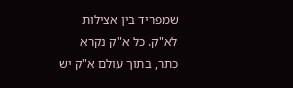שמפריד בין אצילות לא"ק. כל א"ק נקרא כתר, בתוך עולם א"ק יש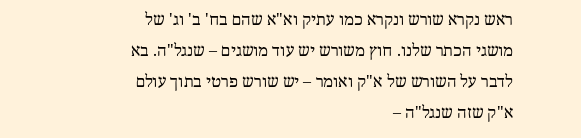ראש נקרא שורש ונקרא כמו עתיק וא"א שהם בח' ב' וג' של מושגי הכתר שלנו. חוץ משורש יש עוד מושגים – שנגל"ה. בא לדבר על השורש של א"ק ואומר – יש שורש פרטי בתוך עולם א"ק שזה שנגל"ה –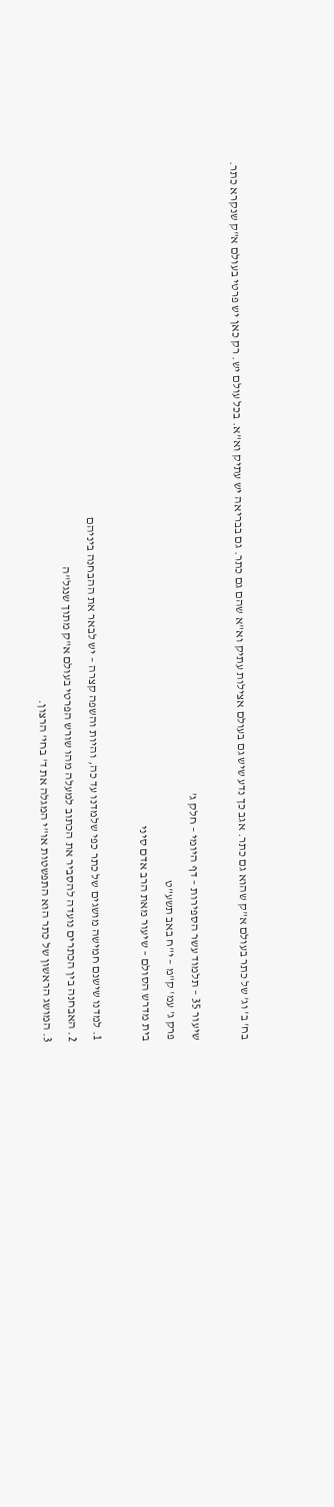בח' ב' וג' של כתר בעולם א"ק שהוא גם כתר. אגב כך נדע שיש גם בעולם אצילות עתיק וא"א שהם גם כתר. גם בבריאה יש עתיק וא"א. בכל עולם יש. רק כאן יש פרטי בעולם א"ק שנקרא כתר.

שיעור 35 – תלמוד עשר הספירות – דף היומי – חלק ג'
פרק ג' עמ' ק"מ – י"ח באב תשע"ט
בית מדרש הסולם – שיעור מאת הרב אדם סיני

1. למדנו שישנם חמישה מושגים של כתר כפי שלמדנו עד כה, והיות והשפה קצרה – יש לבאר את ההבחנה ביניהם
2. האבחנה בין הכתרים נועדה להסביר את הכתוב למעלה מהו שורש הפרטי בעולם א"ק מתוך שנגל"ה
3. המושג הראשון של כתר הוא התפשטות או"י המגלה את ד' בחי' הרצון.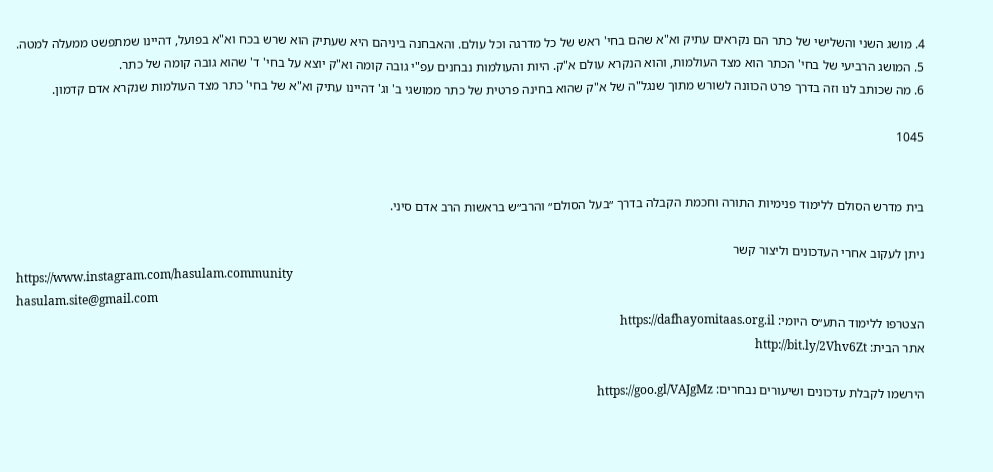4. מושג השני והשלישי של כתר הם נקראים עתיק וא"א שהם בחי' ראש של כל מדרגה וכל עולם. והאבחנה ביניהם היא שעתיק הוא שרש בכח וא"א בפועל, דהיינו שמתפשט ממעלה למטה.
5. המושג הרביעי של בחי' הכתר הוא מצד העולמות, והוא הנקרא עולם א"ק. היות והעולמות נבחנים עפ"י גובה קומה וא"ק יוצא על בחי' ד' שהוא גובה קומה של כתר.
6. מה שכותב לנו וזה בדרך פרט הכוונה לשורש מתוך שנגל"ה של א"ק שהוא בחינה פרטית של כתר ממושגי ב' וג' דהיינו עתיק וא"א של בחי' כתר מצד העולמות שנקרא אדם קדמון.

1045


בית מדרש הסולם ללימוד פנימיות התורה וחכמת הקבלה בדרך ״בעל הסולם״ והרב״ש בראשות הרב אדם סיני.

ניתן לעקוב אחרי העדכונים וליצור קשר
https://www.instagram.com/hasulam.community
hasulam.site@gmail.com
הצטרפו ללימוד התע״ס היומי: https://dafhayomitaas.org.il
אתר הבית: http://bit.ly/2Vhv6Zt

הירשמו לקבלת עדכונים ושיעורים נבחרים: https://goo.gl/VAJgMz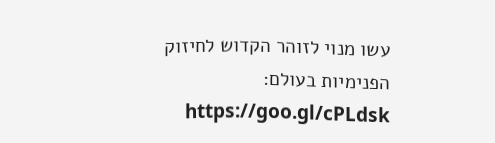עשו מנוי לזוהר הקדוש לחיזוק הפנימיות בעולם: https://goo.gl/cPLdsk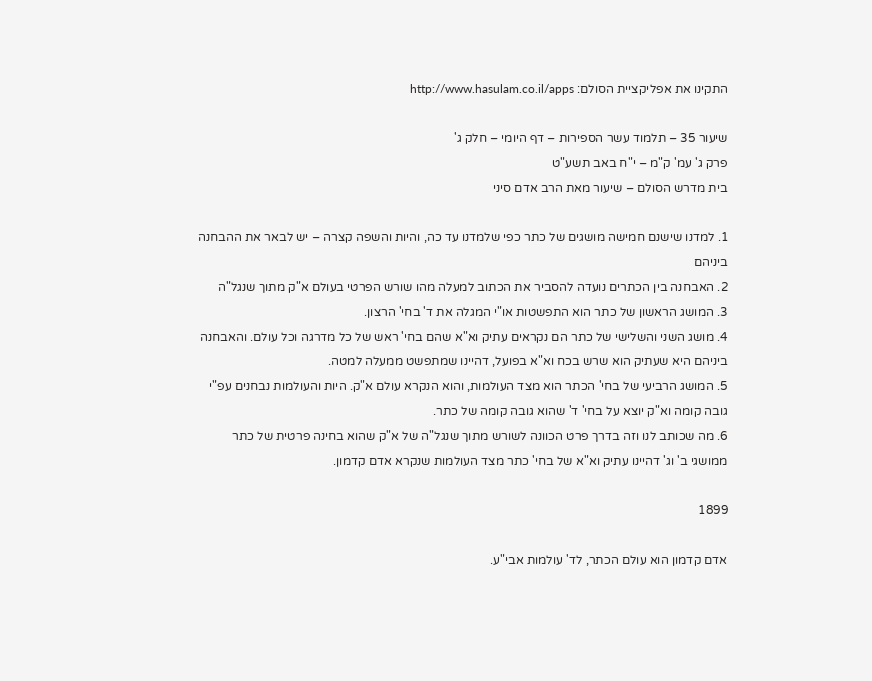התקינו את אפליקציית הסולם: http://www.hasulam.co.il/apps

שיעור 35 – תלמוד עשר הספירות – דף היומי – חלק ג'
פרק ג' עמ' ק"מ – י"ח באב תשע"ט
בית מדרש הסולם – שיעור מאת הרב אדם סיני

1. למדנו שישנם חמישה מושגים של כתר כפי שלמדנו עד כה, והיות והשפה קצרה – יש לבאר את ההבחנה ביניהם
2. האבחנה בין הכתרים נועדה להסביר את הכתוב למעלה מהו שורש הפרטי בעולם א"ק מתוך שנגל"ה
3. המושג הראשון של כתר הוא התפשטות או"י המגלה את ד' בחי' הרצון.
4. מושג השני והשלישי של כתר הם נקראים עתיק וא"א שהם בחי' ראש של כל מדרגה וכל עולם. והאבחנה ביניהם היא שעתיק הוא שרש בכח וא"א בפועל, דהיינו שמתפשט ממעלה למטה.
5. המושג הרביעי של בחי' הכתר הוא מצד העולמות, והוא הנקרא עולם א"ק. היות והעולמות נבחנים עפ"י גובה קומה וא"ק יוצא על בחי' ד' שהוא גובה קומה של כתר.
6. מה שכותב לנו וזה בדרך פרט הכוונה לשורש מתוך שנגל"ה של א"ק שהוא בחינה פרטית של כתר ממושגי ב' וג' דהיינו עתיק וא"א של בחי' כתר מצד העולמות שנקרא אדם קדמון.

1899

אדם קדמון הוא עולם הכתר, לד' עולמות אבי"ע.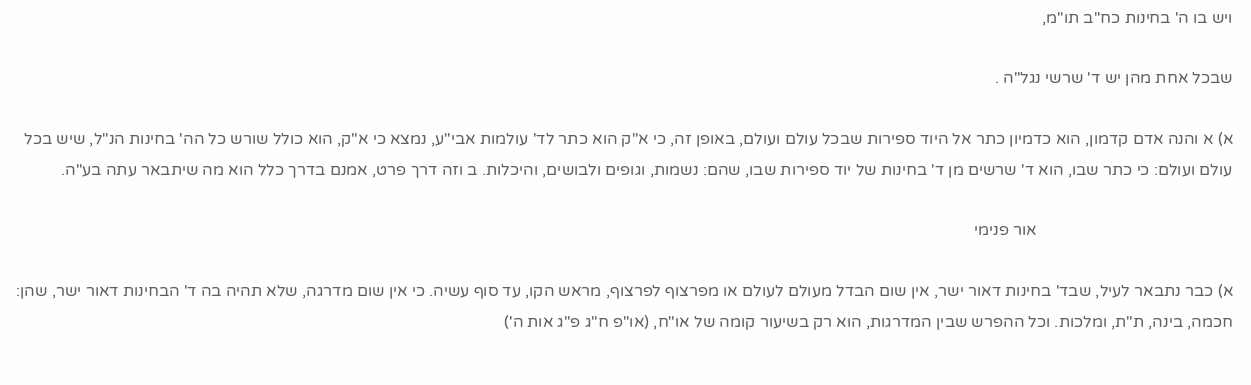ויש בו ה' בחינות כח"ב תו"מ,

שבכל אחת מהן יש ד' שרשי נגל"ה .

א) א והנה אדם קדמון, הוא כדמיון כתר אל היוד ספירות שבכל עולם ועולם, באופן זה, כי א"ק הוא כתר לד' עולמות אבי"ע, נמצא כי א"ק, הוא כולל שורש כל הה' בחינות הנ"ל, שיש בכל עולם ועולם: כי כתר שבו, הוא ד' שרשים מן ד' בחינות של יוד ספירות שבו, שהם: נשמות, וגופים ולבושים, והיכלות. ב וזה דרך פרט, אמנם בדרך כלל הוא מה שיתבאר עתה בע"ה.

                                               אור פנימי

א) כבר נתבאר לעיל, שבד' בחינות דאור ישר, אין שום הבדל מעולם לעולם או מפרצוף לפרצוף, מראש הקו, עד סוף עשיה. כי אין שום מדרגה, שלא תהיה בה ד' הבחינות דאור ישר, שהן: חכמה, בינה, ת"ת, ומלכות. וכל ההפרש שבין המדרגות, הוא רק בשיעור קומה של או"ח, (או"פ ח"ג פ"ג אות ה')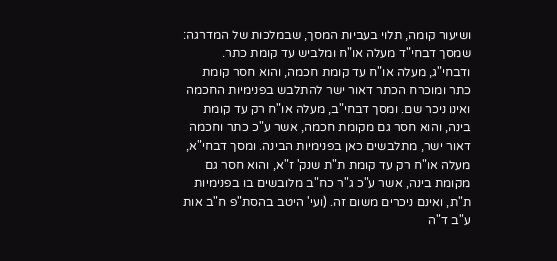ושיעור קומה, תלוי בעביות המסך, שבמלכות של המדרגה: שמסך דבחי"ד מעלה או"ח ומלביש עד קומת כתר. ודבחי"ג, מעלה או"ח עד קומת חכמה, והוא חסר קומת כתר ומוכרח הכתר דאור ישר להתלבש בפנימיות החכמה ואינו ניכר שם. ומסך דבחי"ב, מעלה או"ח רק עד קומת בינה, והוא חסר גם מקומת חכמה, אשר ע"כ כתר וחכמה דאור ישר, מתלבשים כאן בפנימיות הבינה. ומסך דבחי"א, מעלה או"ח רק עד קומת ת"ת שנק' ז"א, והוא חסר גם מקומת בינה, אשר ע"כ ג"ר כח"ב מלובשים בו בפנימיות ת"ת, ואינם ניכרים משום זה. (ועי' היטב בהסת"פ ח"ב אות ע"ב ד"ה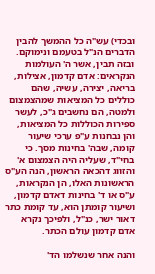ובכדי) עש"ה כל ההמשך להבין הדברים הנ"ל בטעמם ונימוקם.
ובזה תבין, אשר ה' העולמות הנקראים: אדם קדמון, אצילות, בריאה, יצירה, עשיה, שהם כוללים כל המציאות שמהצמצום ולמטה, הם נחשבים ג"כ, לעשר ספירות הכוללות כל המציאות, והן נבחנות ע"פ ערכי שיעור קומה, שבה' בחינות מסך. כי בחי"ד, שעליה היה הצמצום א' והזווג דהכאה הראשון, הנה הע"ס הראשונות האלו, הן הנקראות, ע"ס או ד' בחינות דאדם קדמון, ושיעור קומתן הוא, עד קומת כתר דאור ישר, כנ"ל, ולפיכך נקרא אדם קדמון עולם הכתר.

והנה אחר שנשלמו הד'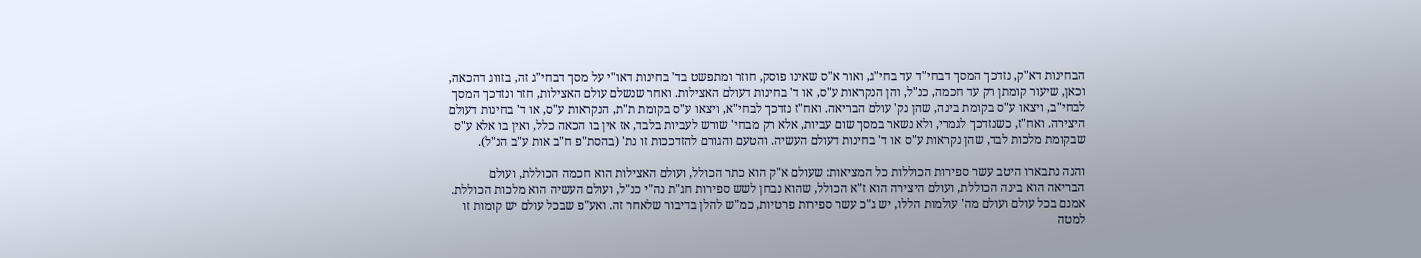הבחינות דא"ק, נזדכך המסך דבחי"ד עד בחי"ג, ואור א"ס שאינו פוסק, חוזר ומתפשט בד' בחינות דאו"י על מסך דבחי"ג זה, בזווג דהכאה, וכאן, שיעור קומתן רק עד חכמה, כנ"ל, והן הנקראות ע"ס, או ד' בחינות דעולם האצילות. ואחר שנשלם עולם האצילות, חזר ונזדכך המסך לבחי"ב, ויצאו ע"ס בקומת בינה, שהן נק' עולם הבריאה. ואח"ז נזדכך לבחי"א, ויצאו ע"ס בקומת ת"ת, הנקראות ע"ס, או ד' בחינות דעולם היצירה. ואח"ז, כשנזדכך לגמרי, ולא נשאר במסך שום עביות, אלא רק מבחי' שורש לעביות בלבד, אז אין בו הכאה כלל, ואין בו אלא ע"ס שבקומת מלכות לבד, שהן נקראות ע"ס או ד' בחינות דעולם העשיה. והטעם והגורם להזדככות זו נת' (בהסת"פ ח"ב אות ע"ב הנ"ל).

והנה נתבארו היטב עשר ספירות הכוללות כל המציאות: שעולם א"ק הוא כתר הכולל, ועולם האצילות הוא חכמה הכוללת, ועולם הבריאה הוא בינה הכוללת, ועולם היצירה הוא ז"א הכולל, שהוא נבחן לשש ספירות חג"ת נה"י כנ"ל, ועולם העשיה הוא מלכות הכוללת. אמנם בכל עולם ועולם מה' עולמות הללו, יש ג"כ עשר ספירות פרטיות, כמ"ש להלן בדיבור שלאחר זה. ואע"פ שבכל עולם יש קומות זו למטה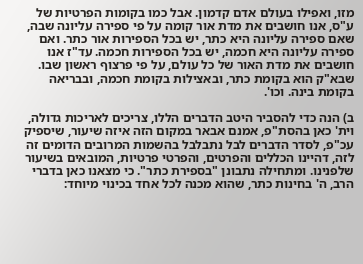מזו, ואפילו בעולם אדם קדמון. אבל כמו בקומות הפרטיות של ע"ס, אנו חושבים את מדת אור קומה על פי ספירה עליונה שבה, שאם ספירה עליונה היא כתר, יש בכל הספירות אור כתר. ואם ספירה עליונה היא חכמה, יש בכל הספירות חכמה. עד"ז אנו חושבים את מדת האור של כל עולם, על פי פרצוף ראשון שבו. שבא"ק הוא בקומת כתר, ובאצילות בקומת חכמה, ובבריאה בקומת בינה. וכו'.

ב) הנה כדי להסביר היטב הדברים הללו, צריכים לאריכות גדולה, וית' כאן בהסת"פ, אמנם אבאר במקום הזה איזה שיעור, שיספיק עכ"פ, לסדר הדברים לבל נתבלבל בהשמות המרובים הדומים זה לזה, דהיינו הכללים והפרטים, והפרטי פרטיות, המובאים בשיעור שלפנינו. ומתחילה נתבונן "בספירת כתר". כי מצאנו כאן בדברי הרב, ה' בחינות כתר, שהוא מכנה לכל אחד בכינוי מיוחד: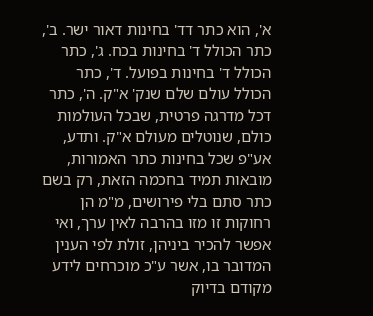א', הוא כתר דד' בחינות דאור ישר. ב', כתר הכולל ד' בחינות בכח. ג', כתר הכולל ד' בחינות בפועל. ד', כתר הכולל עולם שלם שנק' א"ק. ה', כתר דכל מדרגה פרטית, שבכל העולמות כולם, שנוטלים מעולם א"ק. ותדע, אע"פ שכל בחינות כתר האמורות, מובאות תמיד בחכמה הזאת, רק בשם כתר סתם בלי פירושים, מ"מ הן רחוקות זו מזו בהרבה לאין ערך, ואי אפשר להכיר ביניהן, זולת לפי הענין המדובר בו, אשר ע"כ מוכרחים לידע מקודם בדיוק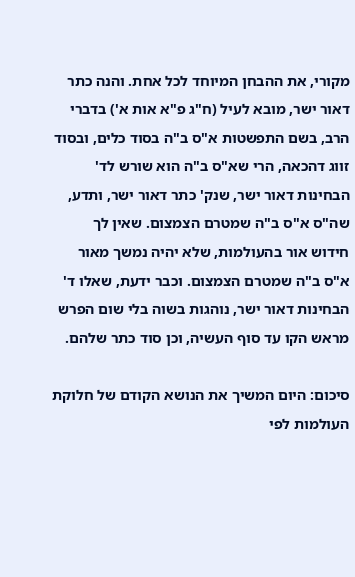מקורי, את ההבחן המיוחד לכל אחת. והנה כתר דאור ישר, מובא לעיל (ח"ג פ"א אות א') בדברי הרב, בשם התפשטות א"ס ב"ה בסוד כלים, ובסוד זווג דהכאה, הרי שא"ס ב"ה הוא שורש לד' הבחינות דאור ישר, שנק' כתר דאור ישר, ותדע, שה"ס א"ס ב"ה שמטרם הצמצום. שאין לך חידוש אור בהעולמות, שלא יהיה נמשך מאור א"ס ב"ה שמטרם הצמצום. וכבר ידעת, שאלו ד' הבחינות דאור ישר, נוהגות בשוה בלי שום הפרש מראש הקו עד סוף העשיה, וכן סוד כתר שלהם.

סיכום: היום המשיך את הנושא הקודם של חלוקת העולמות לפי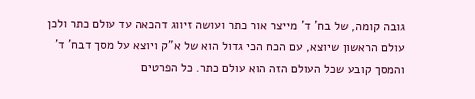גובה קומה, של בח' ד' מייצר אור כתר ועושה זיווג דהכאה עד עולם כתר ולכן עולם הראשון שיוצא, עם הכח הכי גדול הוא של א"ק ויוצא על מסך דבח' ד' והמסך קובע שכל העולם הזה הוא עולם כתר. כל הפרטים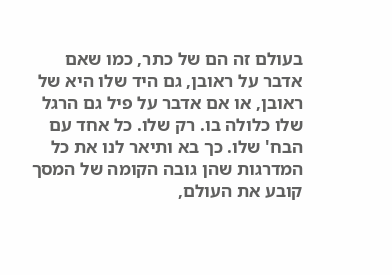בעולם זה הם של כתר, כמו שאם אדבר על ראובן, גם היד שלו היא של ראובן, או אם אדבר על פיל גם הרגל שלו כלולה בו. רק שלו. כל אחד עם הבח' שלו. כך בא ותיאר לנו את כל המדרגות שהן גובה הקומה של המסך קובע את העולם,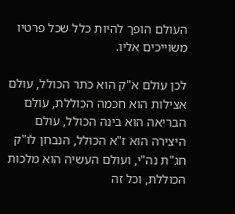העולם הופך להיות כלל שכל פרטיו משוייכים אליו.

לכן עולם א"ק הוא כתר הכולל, עולם אצילות הוא חכמה הכוללת, עולם הבריאה הוא בינה הכולל, עולם היצירה הוא ז"א הכולל, הנבחן לו"ק חג"ת נה"י, ועולם העשיה הוא מלכות הכוללת, וכל זה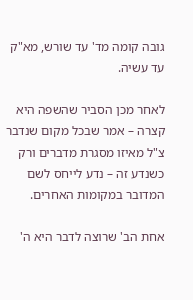גובה קומה מד' עד שורש, מא"ק עד עשיה.

לאחר מכן הסביר שהשפה היא קצרה – אמר שבכל מקום שנדבר צ"ל מאיזו מסגרת מדברים ורק כשנדע זה – נדע לייחס לשם המדובר במקומות האחרים.

אחת הב' שרוצה לדבר היא ה'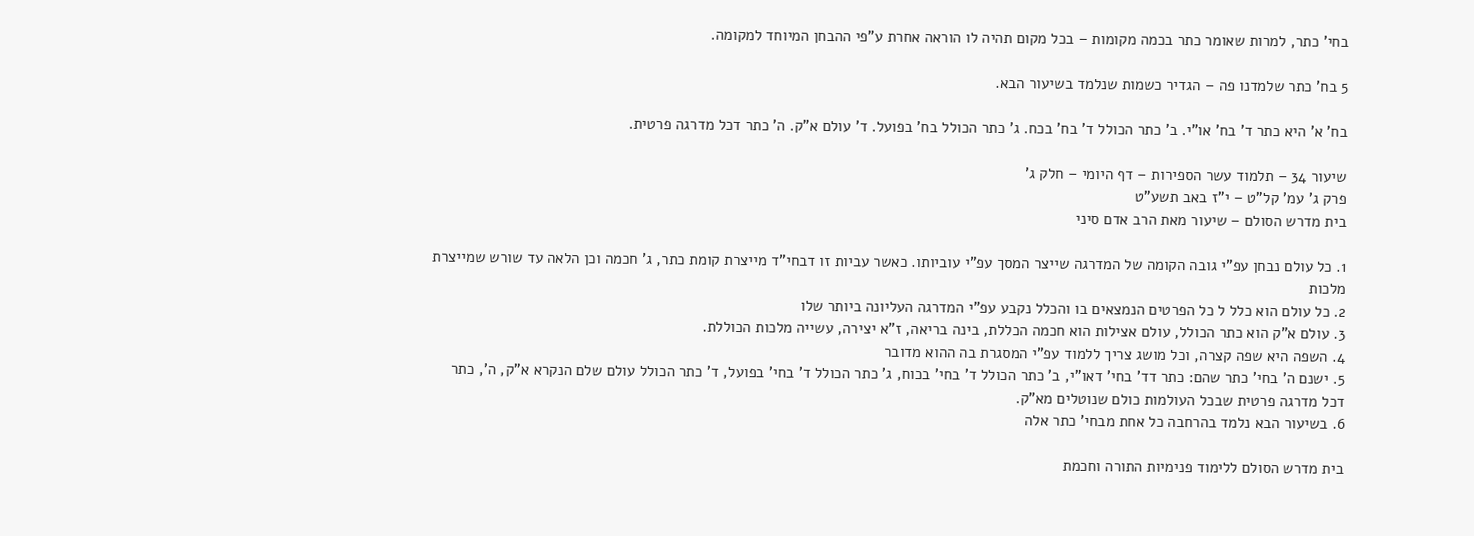בחי' כתר, למרות שאומר כתר בכמה מקומות – בכל מקום תהיה לו הוראה אחרת ע"פי ההבחן המיוחד למקומה.

5 בח' כתר שלמדנו פה – הגדיר כשמות שנלמד בשיעור הבא.

בח' א' היא כתר ד' בח' או"י. ב' כתר הכולל ד' בח' בכח. ג' כתר הכולל בח' בפועל. ד' עולם א"ק. ה' כתר דכל מדרגה פרטית.

שיעור 34 – תלמוד עשר הספירות – דף היומי – חלק ג'
פרק ג' עמ' קל"ט – י"ז באב תשע"ט
בית מדרש הסולם – שיעור מאת הרב אדם סיני

1. כל עולם נבחן עפ"י גובה הקומה של המדרגה שייצר המסך עפ"י עוביותו. כאשר עביות זו דבחי"ד מייצרת קומת כתר, ג' חכמה וכן הלאה עד שורש שמייצרת מלכות
2. כל עולם הוא כלל ל כל הפרטים הנמצאים בו והכלל נקבע עפ"י המדרגה העליונה ביותר שלו
3. עולם א"ק הוא כתר הכולל, עולם אצילות הוא חכמה הכללת, בינה בריאה, ז"א יצירה, עשייה מלכות הכוללת.
4. השפה היא שפה קצרה, וכל מושג צריך ללמוד עפ"י המסגרת בה ההוא מדובר
5. ישנם ה' בחי' כתר שהם: כתר דד' בחי' דאו"י, ב' כתר הכולל ד' בחי' בכוח, ג' כתר הכולל ד' בחי' בפועל, ד' כתר הכולל עולם שלם הנקרא א"ק, ה', כתר דכל מדרגה פרטית שבכל העולמות כולם שנוטלים מא"ק.
6. בשיעור הבא נלמד בהרחבה כל אחת מבחי' כתר אלה

בית מדרש הסולם ללימוד פנימיות התורה וחכמת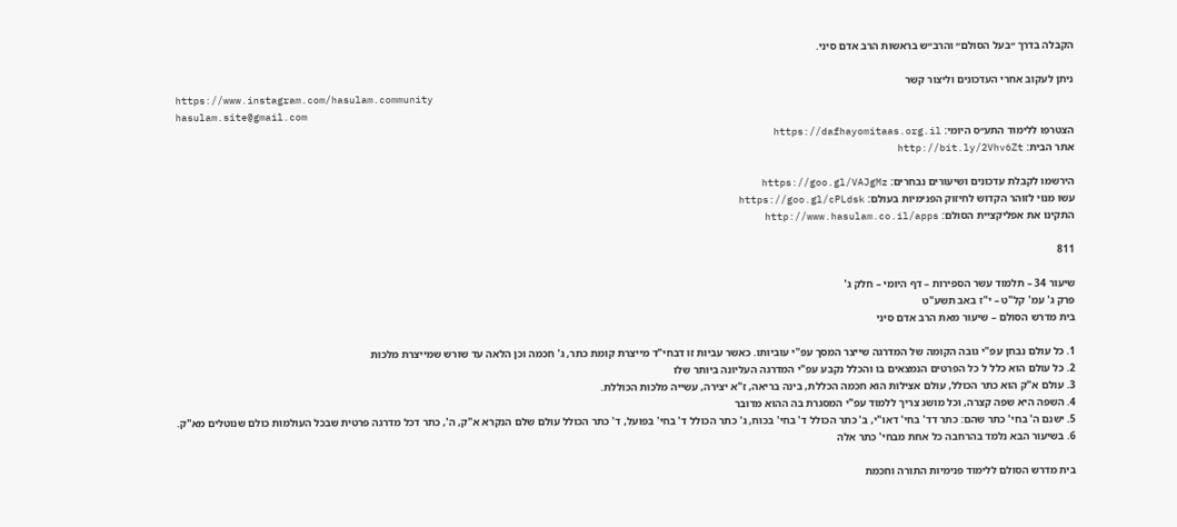הקבלה בדרך ״בעל הסולם״ והרב״ש בראשות הרב אדם סיני.

ניתן לעקוב אחרי העדכונים וליצור קשר
https://www.instagram.com/hasulam.community
hasulam.site@gmail.com
הצטרפו ללימוד התע״ס היומי: https://dafhayomitaas.org.il
אתר הבית: http://bit.ly/2Vhv6Zt

הירשמו לקבלת עדכונים ושיעורים נבחרים: https://goo.gl/VAJgMz
עשו מנוי לזוהר הקדוש לחיזוק הפנימיות בעולם: https://goo.gl/cPLdsk
התקינו את אפליקציית הסולם: http://www.hasulam.co.il/apps

811

שיעור 34 – תלמוד עשר הספירות – דף היומי – חלק ג'
פרק ג' עמ' קל"ט – י"ז באב תשע"ט
בית מדרש הסולם – שיעור מאת הרב אדם סיני

1. כל עולם נבחן עפ"י גובה הקומה של המדרגה שייצר המסך עפ"י עוביותו. כאשר עביות זו דבחי"ד מייצרת קומת כתר, ג' חכמה וכן הלאה עד שורש שמייצרת מלכות
2. כל עולם הוא כלל ל כל הפרטים הנמצאים בו והכלל נקבע עפ"י המדרגה העליונה ביותר שלו
3. עולם א"ק הוא כתר הכולל, עולם אצילות הוא חכמה הכללת, בינה בריאה, ז"א יצירה, עשייה מלכות הכוללת.
4. השפה היא שפה קצרה, וכל מושג צריך ללמוד עפ"י המסגרת בה ההוא מדובר
5. ישנם ה' בחי' כתר שהם: כתר דד' בחי' דאו"י, ב' כתר הכולל ד' בחי' בכוח, ג' כתר הכולל ד' בחי' בפועל, ד' כתר הכולל עולם שלם הנקרא א"ק, ה', כתר דכל מדרגה פרטית שבכל העולמות כולם שנוטלים מא"ק.
6. בשיעור הבא נלמד בהרחבה כל אחת מבחי' כתר אלה

בית מדרש הסולם ללימוד פנימיות התורה וחכמת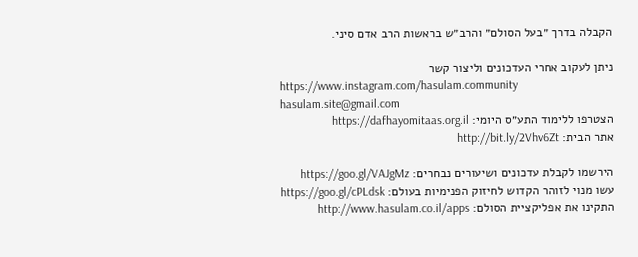הקבלה בדרך ״בעל הסולם״ והרב״ש בראשות הרב אדם סיני.

ניתן לעקוב אחרי העדכונים וליצור קשר
https://www.instagram.com/hasulam.community
hasulam.site@gmail.com
הצטרפו ללימוד התע״ס היומי: https://dafhayomitaas.org.il
אתר הבית: http://bit.ly/2Vhv6Zt

הירשמו לקבלת עדכונים ושיעורים נבחרים: https://goo.gl/VAJgMz
עשו מנוי לזוהר הקדוש לחיזוק הפנימיות בעולם: https://goo.gl/cPLdsk
התקינו את אפליקציית הסולם: http://www.hasulam.co.il/apps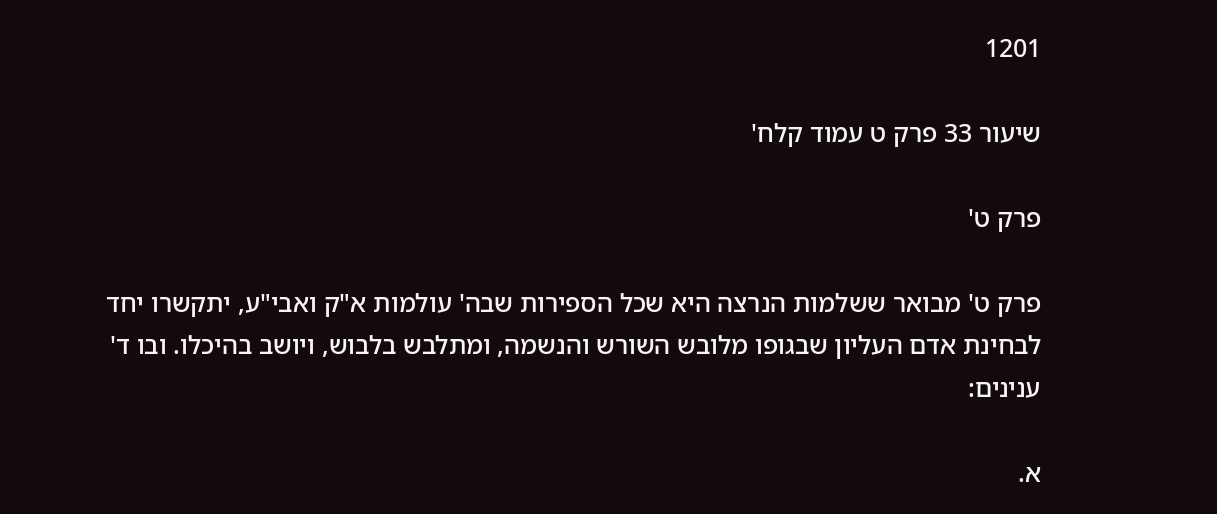1201

שיעור 33 פרק ט עמוד קלח'

פרק ט'

פרק ט' מבואר ששלמות הנרצה היא שכל הספירות שבה' עולמות א"ק ואבי"ע, יתקשרו יחד לבחינת אדם העליון שבגופו מלובש השורש והנשמה, ומתלבש בלבוש, ויושב בהיכלו. ובו ד' ענינים:

א.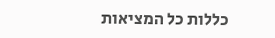כללות כל המציאות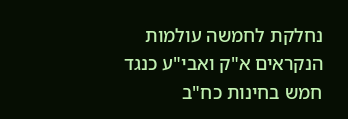נחלקת לחמשה עולמות הנקראים א"ק ואבי"ע כנגד חמש בחינות כח"ב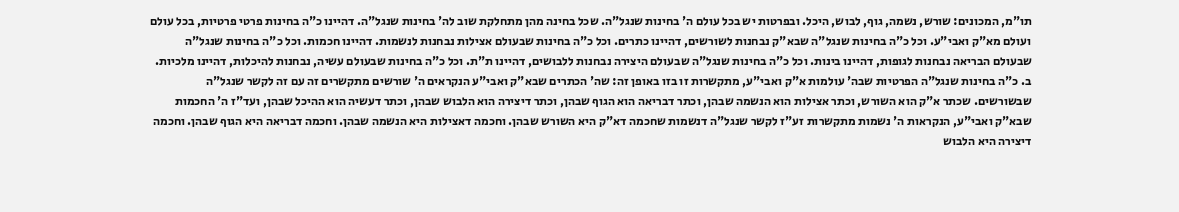תו"מ, המכונים: שורש, נשמה, גוף, לבוש, היכל. ובפרטות יש בכל עולם ה' בחינות שנגל"ה. שכל בחינה מהן מתחלקת שוב לה' בחינות שנגל"ה. דהיינו כ"ה בחינות פרטי פרטיות, בכל עולם ועולם מא"ק ואבי"ע. וכל כ"ה בחינות שנגל"ה שבא"ק נבחנות לשורשים, דהיינו כתרים. וכל כ"ה בחינות שבעולם אצילות נבחנות לנשמות. דהיינו חכמות. וכל כ"ה בחינות שנגל"ה שבעולם הבריאה נבחנות לגופות, דהיינו בינות. וכל כ"ה בחינות שנגל"ה שבעולם היצירה נבחנות ללבושים, דהיינו ת"ת. וכל כ"ה בחינות שבעולם עשיה, נבחנות להיכלות, דהיינו מלכיות. ב. כ"ה בחינות שנגל"ה הפרטיות שבה' עולמות א"ק ואבי"ע, מתקשרות זו בזו באופן זה: שה' הכתרים שבא"ק ואבי"ע הנקראים ה' שורשים מתקשרים זה עם זה לקשר שנגל"ה שבשורשים. שכתר א"ק הוא השורש, וכתר אצילות הוא הנשמה שבהן, וכתר דבריאה הוא הגוף שבהן, וכתר דיצירה הוא הלבוש שבהן, וכתר דעשיה הוא ההיכל שבהן, ועד"ז ה' החכמות שבא"ק ואבי"ע, הנקראות ה' נשמות מתקשרות זע"ז לקשר שנגל"ה דנשמות שחכמה דא"ק היא השורש שבהן. וחכמה דאצילות היא הנשמה שבהן. וחכמה דבריאה היא הגוף שבהן. וחכמה דיצירה היא הלבוש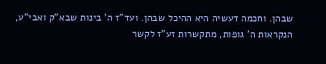שבהן. וחכמה דעשיה היא ההיכל שבהן. ועד"ז ה' בינות שבא"ק ואבי"ע, הנקראות ה' גופות, מתקשרות זע"ז לקשר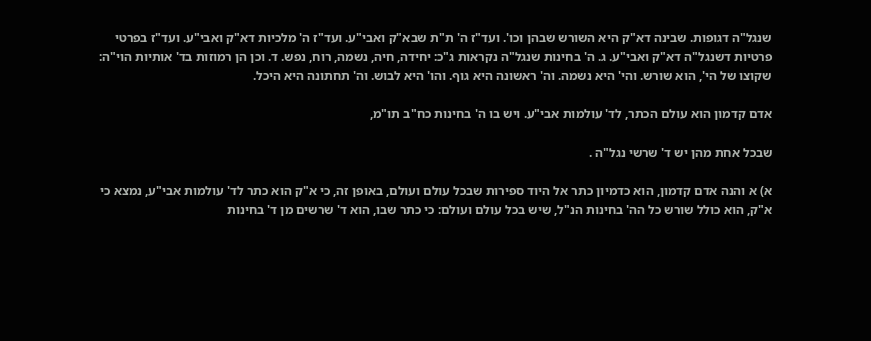שנגל"ה דגופות. שבינה דא"ק היא השורש שבהן וכו'. ועד"ז ה' ת"ת שבא"ק ואבי"ע. ועד"ז ה' מלכיות דא"ק ואבי"ע. ועד"ז בפרטי פרטיות דשנגל"ה דא"ק ואבי"ע. ג. ה' בחינות שנגל"ה נקראות ג"כ: יחידה, חיה, נשמה, רוח, נפש. ד. וכן הן רמוזות בד' אותיות הוי"ה: שקוצו של הי', הוא שורש. והי' היא נשמה. וה' ראשונה היא גוף. והו' היא לבוש. וה' תחתונה היא היכל.

אדם קדמון הוא עולם הכתר, לד' עולמות אבי"ע. ויש בו ה' בחינות כח"ב תו"מ,

שבכל אחת מהן יש ד' שרשי נגל"ה .

א) א והנה אדם קדמון, הוא כדמיון כתר אל היוד ספירות שבכל עולם ועולם, באופן זה, כי א"ק הוא כתר לד' עולמות אבי"ע, נמצא כי א"ק, הוא כולל שורש כל הה' בחינות הנ"ל, שיש בכל עולם ועולם: כי כתר שבו, הוא ד' שרשים מן ד' בחינות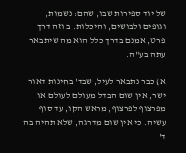של יוד ספירות שבו, שהם: נשמות, וגופים ולבושים, והיכלות. ב וזה דרך פרט, אמנם בדרך כלל הוא מה שיתבאר עתה בע"ה.

א) כבר נתבאר לעיל, שבד' בחינות דאור ישר, אין שום הבדל מעולם לעולם או מפרצוף לפרצוף, מראש הקו, עד סוף עשיה. כי אין שום מדרגה, שלא תהיה בה ד'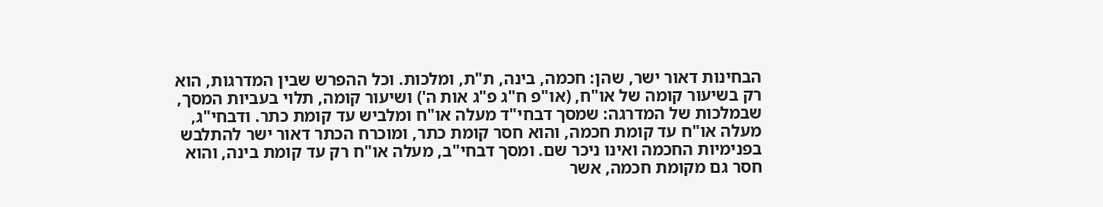הבחינות דאור ישר, שהן: חכמה, בינה, ת"ת, ומלכות. וכל ההפרש שבין המדרגות, הוא רק בשיעור קומה של או"ח, (או"פ ח"ג פ"ג אות ה') ושיעור קומה, תלוי בעביות המסך, שבמלכות של המדרגה: שמסך דבחי"ד מעלה או"ח ומלביש עד קומת כתר. ודבחי"ג, מעלה או"ח עד קומת חכמה, והוא חסר קומת כתר, ומוכרח הכתר דאור ישר להתלבש בפנימיות החכמה ואינו ניכר שם. ומסך דבחי"ב, מעלה או"ח רק עד קומת בינה, והוא חסר גם מקומת חכמה, אשר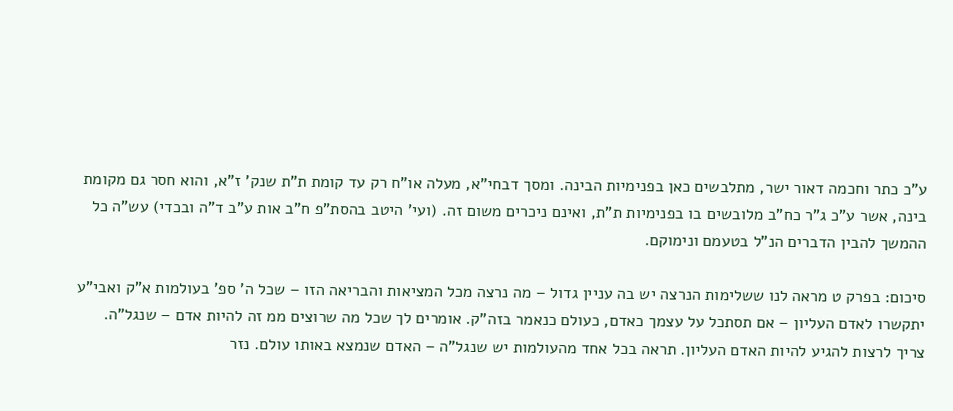ע"כ כתר וחכמה דאור ישר, מתלבשים כאן בפנימיות הבינה. ומסך דבחי"א, מעלה או"ח רק עד קומת ת"ת שנק' ז"א, והוא חסר גם מקומת בינה, אשר ע"כ ג"ר כח"ב מלובשים בו בפנימיות ת"ת, ואינם ניכרים משום זה. (ועי' היטב בהסת"פ ח"ב אות ע"ב ד"ה ובכדי) עש"ה כל ההמשך להבין הדברים הנ"ל בטעמם ונימוקם.

סיכום: בפרק ט מראה לנו ששלימות הנרצה יש בה עניין גדול – מה נרצה מכל המציאות והבריאה הזו – שכל ה' ספ' בעולמות א"ק ואבי"ע יתקשרו לאדם העליון – אם תסתכל על עצמך כאדם, כעולם כנאמר בזה"ק. אומרים לך שכל מה שרוצים ממ זה להיות אדם – שנגל"ה. צריך לרצות להגיע להיות האדם העליון. תראה בכל אחד מהעולמות יש שנגל"ה – האדם שנמצא באותו עולם. נזר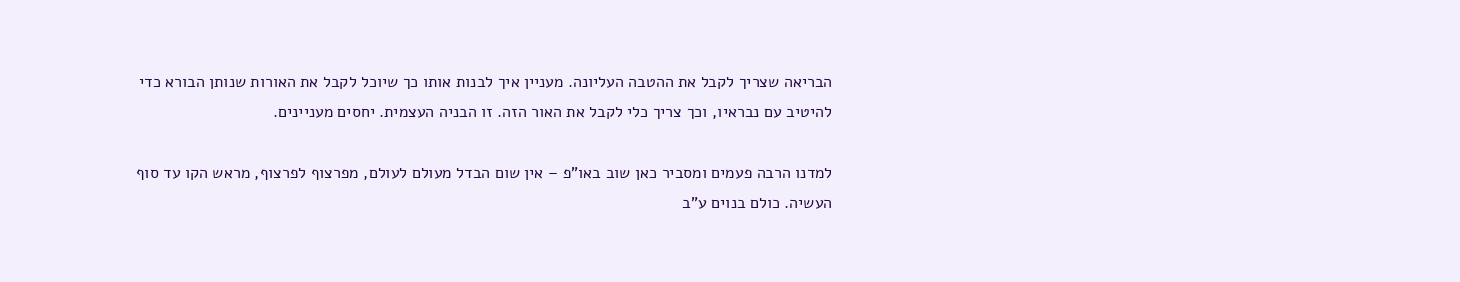הבריאה שצריך לקבל את ההטבה העליונה. מעניין איך לבנות אותו כך שיוכל לקבל את האורות שנותן הבורא כדי להיטיב עם נבראיו, וכך צריך כלי לקבל את האור הזה. זו הבניה העצמית. יחסים מעניינים.

למדנו הרבה פעמים ומסביר כאן שוב באו"פ – אין שום הבדל מעולם לעולם, מפרצוף לפרצוף, מראש הקו עד סוף העשיה. כולם בנוים ע"ב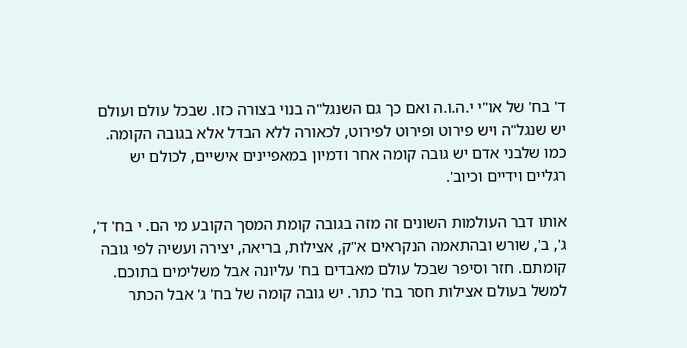ד' בח' של או"י י.ה.ו.ה ואם כך גם השנגל"ה בנוי בצורה כזו. שבכל עולם ועולם יש שנגל"ה ויש פירוט ופירוט לפירוט, לכאורה ללא הבדל אלא בגובה הקומה. כמו שלבני אדם יש גובה קומה אחר ודמיון במאפיינים אישיים, לכולם יש רגליים וידיים וכיוב'.

אותו דבר העולמות השונים זה מזה בגובה קומת המסך הקובע מי הם. י בח' ד', ג', ב', שורש ובהתאמה הנקראים א"ק, אצילות, בריאה, יצירה ועשיה לפי גובה קומתם. חזר וסיפר שבכל עולם מאבדים בח' עליונה אבל משלימים בתוכם. למשל בעולם אצילות חסר בח' כתר. יש גובה קומה של בח' ג' אבל הכתר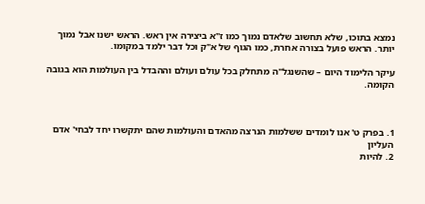נמצא בתוכו, שלא תחשוב שלאדם נמוך כמו ז"א ביצירה אין ראש. הראש ישנו אבל נמוך יותר. הראש פועל בצורה אחרת, כמו הגוף של א"ק וכל דבר ילמד במקומו.

עיקר הלימוד היום – שהשנגל"ה מתחלק בכל עולם ועולם וההבדל בין העולמות הוא בגובה הקומה.



1. בפרק ט' אנו לומדים ששלמות הנרצה מהאדם והעולמות שהם יתקשרו יחד לבחי' אדם העליון
2. להיות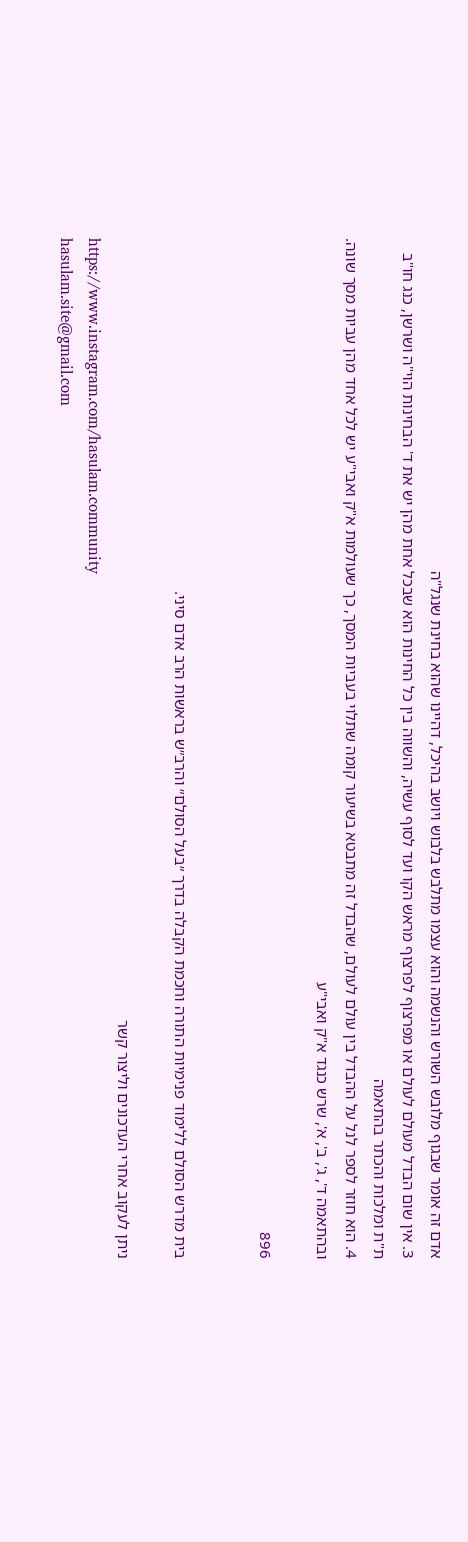אדם זה אומר שבגוף מלובש השורש והנשמה והוא עצמו מתלבש בלבוש ויושב בהיכל, דהיינו שהוא בחינת שנגל"ה
3. אין שום הבדל מעולם לעולם או מפרצוף לפרצוף מראש הקו ועד לסוף עשיה, והשווה בין כל החינות הוא שבכל אחת מהן יש את ד' הבחינות הוי"ה ושרשן, כנג חו"ב ת"ת ומלכות והכתר בהתאמה
4. הוא חוזר לספר לנל על ההבדל בין עולם לעולם, שהבדל זה מתבטא בשיעור קומה שתלוי בעביות המסך, כך שעולמות א"ק ואבי"ע יש לכל אחד מהן עביות מסך שונה. ובהתאמה ד', ג', ב', א', שרש כנגד א"ק ואבי"ע

896


בית מדרש הסולם ללימוד פנימיות התורה וחכמת הקבלה בדרך ״בעל הסולם״ והרב״ש בראשות הרב אדם סיני.

ניתן לעקוב אחרי העדכונים וליצור קשר
https://www.instagram.com/hasulam.community
hasulam.site@gmail.com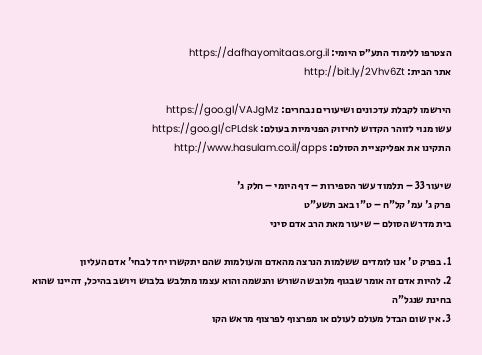הצטרפו ללימוד התע״ס היומי: https://dafhayomitaas.org.il
אתר הבית: http://bit.ly/2Vhv6Zt

הירשמו לקבלת עדכונים ושיעורים נבחרים: https://goo.gl/VAJgMz
עשו מנוי לזוהר הקדוש לחיזוק הפנימיות בעולם: https://goo.gl/cPLdsk
התקינו את אפליקציית הסולם: http://www.hasulam.co.il/apps

שיעור 33 – תלמוד עשר הספירות – דף היומי – חלק ג'
פרק ג' עמ' קל"ח – ט"ו באב תשע"ט
בית מדרש הסולם – שיעור מאת הרב אדם סיני

1. בפרק ט' אנו לומדים ששלמות הנרצה מהאדם והעולמות שהם יתקשרו יחד לבחי' אדם העליון
2. להיות אדם זה אומר שבגוף מלובש השורש והנשמה והוא עצמו מתלבש בלבוש ויושב בהיכל, דהיינו שהוא בחינת שנגל"ה
3. אין שום הבדל מעולם לעולם או מפרצוף לפרצוף מראש הקו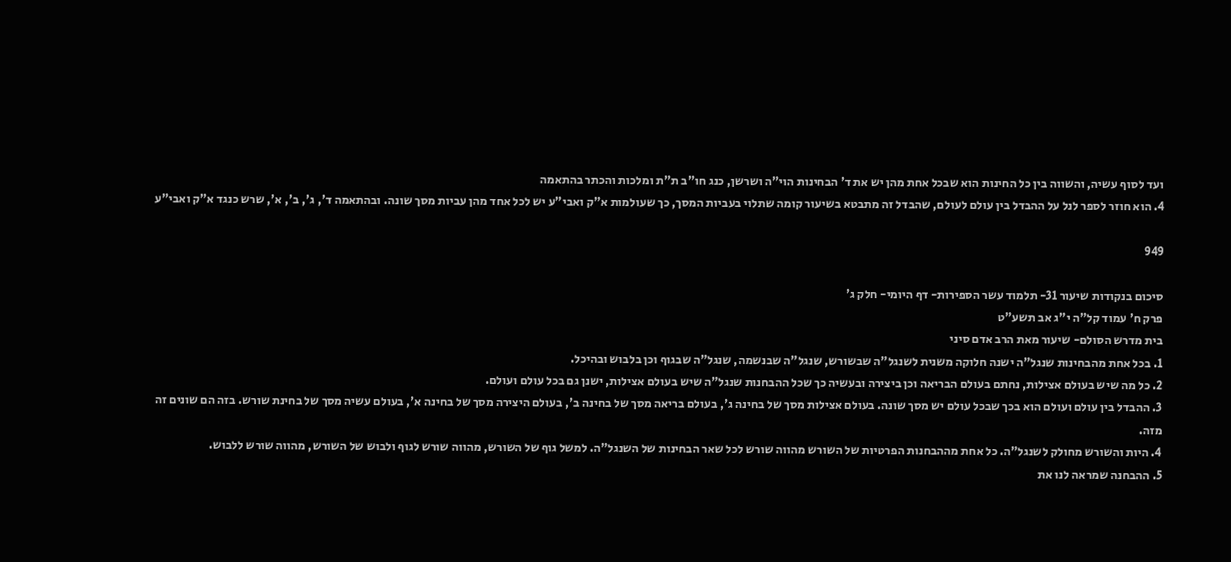ועד לסוף עשיה, והשווה בין כל החינות הוא שבכל אחת מהן יש את ד' הבחינות הוי"ה ושרשן, כנג חו"ב ת"ת ומלכות והכתר בהתאמה
4. הוא חוזר לספר לנל על ההבדל בין עולם לעולם, שהבדל זה מתבטא בשיעור קומה שתלוי בעביות המסך, כך שעולמות א"ק ואבי"ע יש לכל אחד מהן עביות מסך שונה. ובהתאמה ד', ג', ב', א', שרש כנגד א"ק ואבי"ע

949

סיכום בנקודות שיעור 31- תלמוד עשר הספירות- דף היומי- חלק ג'
פרק ח' עמוד קל"ה י"ג אב תשע"ט
בית מדרש הסולם- שיעור מאת הרב אדם סיני
1. בכל אחת מהבחינות שנגל"ה ישנה חלוקה משנית לשנגל"ה שבשורש, שנגל"ה שבנשמה, שנגל"ה שבגוף וכן בלבוש ובהיכל.
2. כל מה שיש בעולם אצילות, נחתם בעולם הבריאה וכן ביצירה ובעשיה כך שכל ההבחנות שנגל"ה שיש בעולם אצילות, ישנן גם בכל עולם ועולם.
3. ההבדל בין עולם ועולם הוא בכך שבכל עולם יש מסך שונה. בעולם אצילות מסך של בחינה ג', בעולם בריאה מסך של בחינה ב', בעולם היצירה מסך של בחינה א', בעולם עשיה מסך של בחינת שורש. בזה הם שונים זה מזה.
4. היות והשורש מחולק לשנגל"ה. כל אחת מההבחנות הפרטיות של השורש מהווה שורש לכל שאר הבחינות של השנגל"ה. למשל גוף של השורש, מהווה שורש לגוף ולבוש של השורש, מהווה שורש ללבוש.
5. ההבחנה שמראה לנו את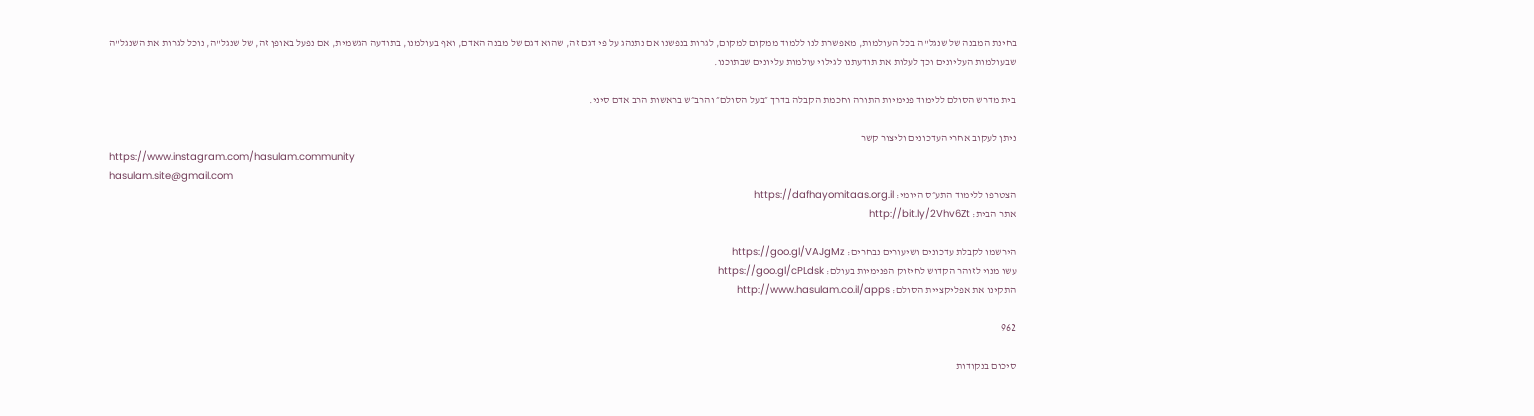בחינת המבנה של שנגל"ה בכל העולמות, מאפשרת לנו ללמוד ממקום למקום, לגרות בנפשנו אם נתנהג על פי דגם זה, שהוא דגם של מבנה האדם, ואף בעולמנו, בתודעה הגשמית, אם נפעל באופן זה, של שנגל"ה, נוכל לגרות את השנגל"ה שבעולמות העליונים וכך לעלות את תודעתנו לגילוי עולמות עליונים שבתוכנו.

בית מדרש הסולם ללימוד פנימיות התורה וחכמת הקבלה בדרך ״בעל הסולם״ והרב״ש בראשות הרב אדם סיני.

ניתן לעקוב אחרי העדכונים וליצור קשר
https://www.instagram.com/hasulam.community
hasulam.site@gmail.com
הצטרפו ללימוד התע״ס היומי: https://dafhayomitaas.org.il
אתר הבית: http://bit.ly/2Vhv6Zt

הירשמו לקבלת עדכונים ושיעורים נבחרים: https://goo.gl/VAJgMz
עשו מנוי לזוהר הקדוש לחיזוק הפנימיות בעולם: https://goo.gl/cPLdsk
התקינו את אפליקציית הסולם: http://www.hasulam.co.il/apps

962

סיכום בנקודות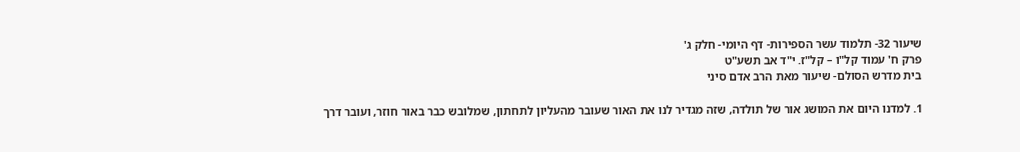שיעור 32- תלמוד עשר הספירות- דף היומי- חלק ג'
פרק ח' עמוד קל"ו – קל"ז. י"ד אב תשע"ט
בית מדרש הסולם- שיעור מאת הרב אדם סיני

1. למדנו היום את המושג אור של תולדה, שזה מגדיר לנו את האור שעובר מהעליון לתחתון, שמלובש כבר באור חוזר, ועובר דרך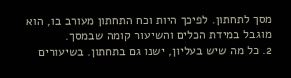מסך לתחתון. לפיכך היות וכח התחתון מעורב בו, הוא מוגבל במידת הכלים והשיעור קומה שבמסך.
2. כל מה שיש בעליון, ישנו גם בתחתון. בשיעורים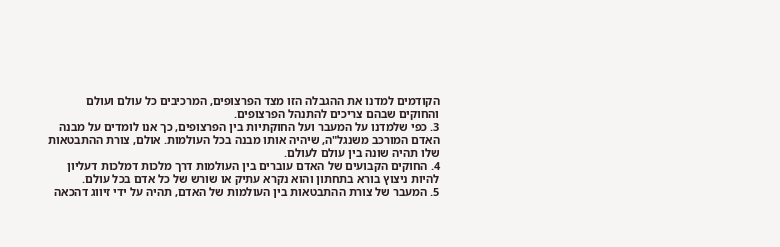הקודמים למדנו את ההגבלה הזו מצד הפרצופים, המרכיבים כל עולם ועולם והחוקים שבהם צריכים להתנהל הפרצופים.
3. כפי שלמדנו על המעבר ועל החוקתיות בין הפרצופים, כך אנו לומדים על מבנה האדם המורכב משנגל"ה, שיהיה אותו מבנה בכל העולמות. אולם, צורת ההתבטאות שלו תהיה שונה בין עולם לעולם.
4. החוקים הקבועים של האדם עוברים בין העולמות דרך מלכות דמלכות דעליון להיות ניצוץ בורא בתחתון והוא נקרא עתיק או שורש של כל אדם בכל עולם.
5. המעבר של צורת ההתבטאות בין העולמות של האדם, תהיה על ידי זיווג דהכאה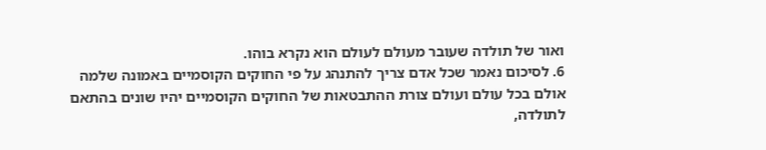ואור של תולדה שעובר מעולם לעולם הוא נקרא בוהו.
6. לסיכום נאמר שכל אדם צריך להתנהג על פי החוקים הקוסמיים באמונה שלמה אולם בכל עולם ועולם צורת ההתבטאות של החוקים הקוסמיים יהיו שונים בהתאם לתולדה,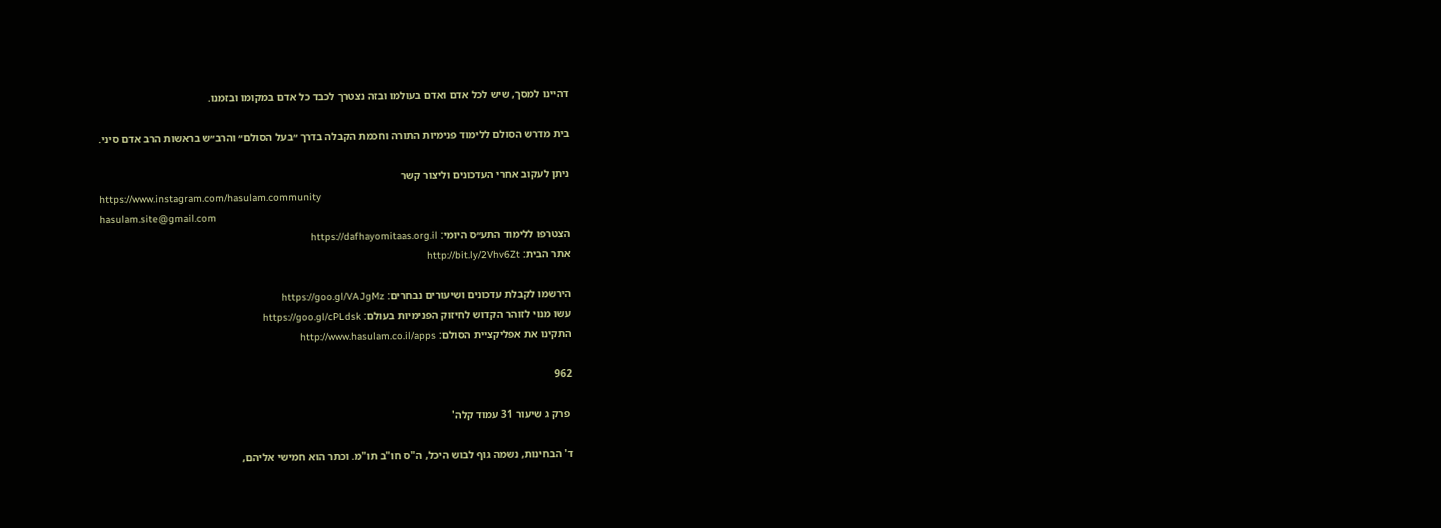דהיינו למסך, שיש לכל אדם ואדם בעולמו ובזה נצטרך לכבד כל אדם במקומו ובזמנו.

בית מדרש הסולם ללימוד פנימיות התורה וחכמת הקבלה בדרך ״בעל הסולם״ והרב״ש בראשות הרב אדם סיני.

ניתן לעקוב אחרי העדכונים וליצור קשר
https://www.instagram.com/hasulam.community
hasulam.site@gmail.com
הצטרפו ללימוד התע״ס היומי: https://dafhayomitaas.org.il
אתר הבית: http://bit.ly/2Vhv6Zt

הירשמו לקבלת עדכונים ושיעורים נבחרים: https://goo.gl/VAJgMz
עשו מנוי לזוהר הקדוש לחיזוק הפנימיות בעולם: https://goo.gl/cPLdsk
התקינו את אפליקציית הסולם: http://www.hasulam.co.il/apps

962

 פרק ג שיעור 31 עמוד קלה'

ד' הבחינות, נשמה גוף לבוש היכל, ה"ס חו"ב תו"מ. וכתר הוא חמישי אליהם,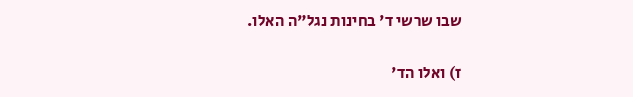שבו שרשי ד' בחינות נגל"ה האלו.

ז) ואלו הד'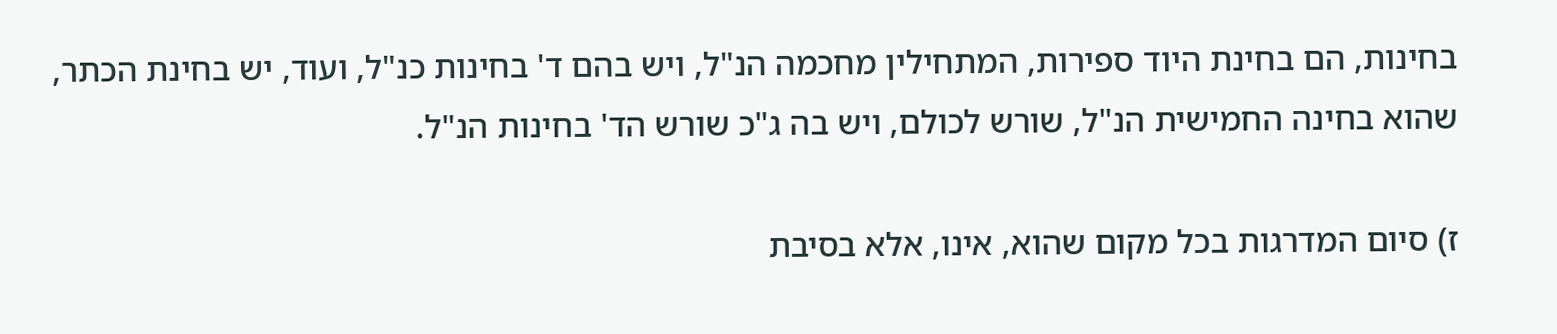בחינות, הם בחינת היוד ספירות, המתחילין מחכמה הנ"ל, ויש בהם ד' בחינות כנ"ל, ועוד, יש בחינת הכתר, שהוא בחינה החמישית הנ"ל, שורש לכולם, ויש בה ג"כ שורש הד' בחינות הנ"ל.

ז) סיום המדרגות בכל מקום שהוא, אינו, אלא בסיבת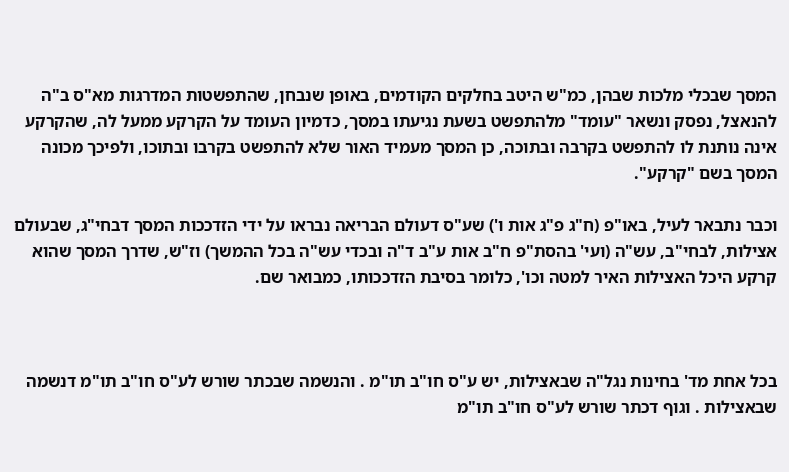המסך שבכלי מלכות שבהן, כמ"ש היטב בחלקים הקודמים, באופן שנבחן, שהתפשטות המדרגות מא"ס ב"ה להנאצל, נפסק ונשאר "עומד" מלהתפשט בשעת נגיעתו במסך, כדמיון העומד על הקרקע ממעל לה, שהקרקע אינה נותנת לו להתפשט בקרבה ובתוכה, כן המסך מעמיד האור שלא להתפשט בקרבו ובתוכו, ולפיכך מכונה המסך בשם "קרקע".

וכבר נתבאר לעיל, באו"פ (ח"ג פ"ג אות ו') שע"ס דעולם הבריאה נבראו על ידי הזדככות המסך דבחי"ג, שבעולם אצילות, לבחי"ב, עש"ה (ועי' בהסת"פ ח"ב אות ע"ב ד"ה ובכדי עש"ה בכל ההמשך) וז"ש, שדרך המסך שהוא קרקע היכל האצילות האיר למטה וכו', כלומר בסיבת הזדככותו, כמבואר שם.



בכל אחת מד' בחינות נגל"ה שבאצילות, יש ע"ס חו"ב תו"מ . והנשמה שבכתר שורש לע"ס חו"ב תו"מ דנשמה שבאצילות . וגוף דכתר שורש לע"ס חו"ב תו"מ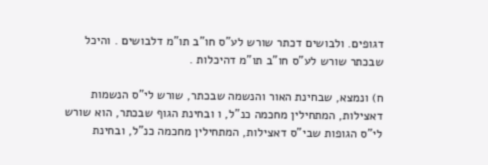דגופים. ולבושים דכתר שורש לע"ס חו"ב תו"מ דלבושים . והיכל שבכתר שורש לע"ס חו"ב תו"מ דהיכלות .

ח) ונמצא, שבחינת האור והנשמה שבכתר, שורש לי"ס הנשמות דאצילות, המתחילין מחכמה כנ"ל, ו ובחינת הגוף שבכתר, הוא שורש לי"ס הגופות שבי"ס דאצילות, המתחילין מחכמה כנ"ל, ובחינת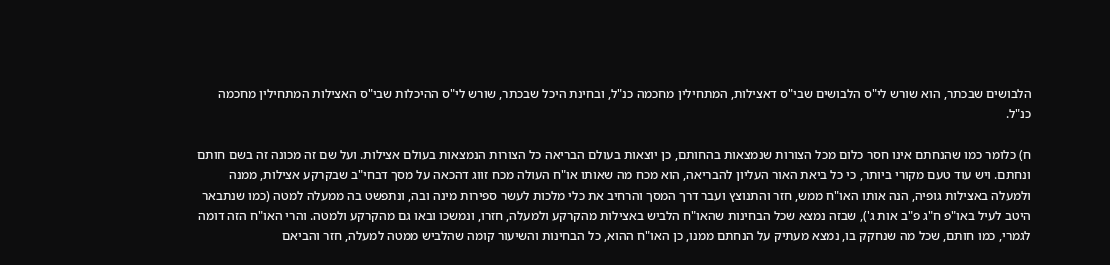הלבושים שבכתר, הוא שורש לי"ס הלבושים שבי"ס דאצילות, המתחילין מחכמה כנ"ל, ובחינת היכל שבכתר, שורש לי"ס ההיכלות שבי"ס האצילות המתחילין מחכמה כנ"ל.

ח) כלומר כמו שהנחתם אינו חסר כלום מכל הצורות שנמצאות בהחותם, כן יוצאות בעולם הבריאה כל הצורות הנמצאות בעולם אצילות. ועל שם זה מכונה זה בשם חותם ונחתם. ויש עוד טעם מקורי ביותר, כי כל ביאת האור העליון להבריאה, הוא מכח מה שאותו או"ח העולה מכח זווג דהכאה על מסך דבחי"ב שבקרקע אצילות, ממנה ולמעלה באצילות גופיה, הנה אותו האו"ח ממש, חזר והתנוצץ ועבר דרך המסך והרחיב את כלי מלכות לעשר ספירות מינה ובה, ונתפשט בה ממעלה למטה (כמו שנתבאר היטב לעיל באו"פ ח"ג פ"ב אות ג'), שבזה נמצא שכל הבחינות שהאו"ח הלביש באצילות מהקרקע ולמעלה, חזרו, ונמשכו ובאו גם מהקרקע ולמטה. והרי האו"ח הזה דומה לגמרי, כמו חותם, שכל מה שנחקק בו, נמצא מעתיק על הנחתם ממנו, כן האו"ח ההוא, כל הבחינות והשיעור קומה שהלביש ממטה למעלה, חזר והביאם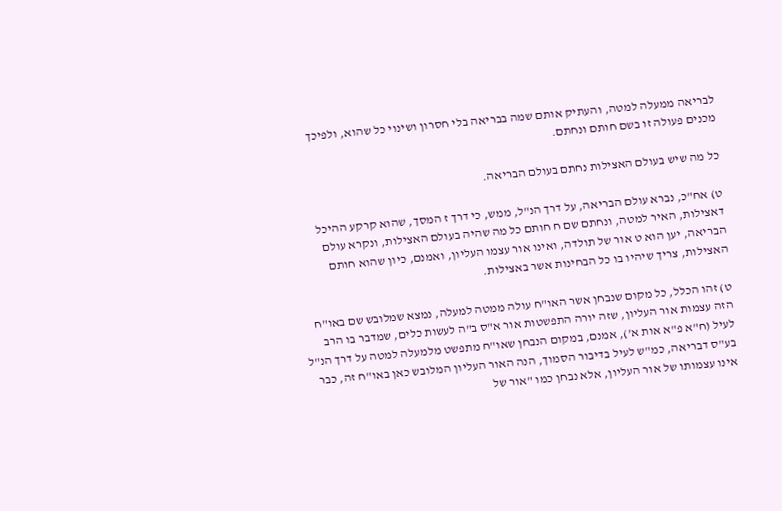לבריאה ממעלה למטה, והעתיק אותם שמה בבריאה בלי חסרון ושינוי כל שהוא, ולפיכך מכנים פעולה זו בשם חותם ונחתם.

כל מה שיש בעולם האצילות נחתם בעולם הבריאה.

ט) אח"כ, נברא עולם הבריאה, על דרך הנ"ל, ממש, כי דרך ז המסך, שהוא קרקע ההיכל דאצילות, האיר למטה, ונחתם שם ח חותם כל מה שהיה בעולם האצילות, ונקרא עולם הבריאה, יען הוא ט אור של תולדה, ואינו אור עצמו העליון, ואמנם, כיון שהוא חותם האצילות, צריך שיהיו בו כל הבחינות אשר באצילות.

ט) זהו הכלל, כל מקום שנבחן אשר האו"ח עולה ממטה למעלה, נמצא שמלובש שם באו"ח הזה עצמות אור העליון, שזה יורה התפשטות אור א"ס ב"ה לעשות כלים, שמדבר בו הרב לעיל (ח"א פ"א אות א'), אמנם, במקום הנבחן שאו"ח מתפשט מלמעלה למטה על דרך הנ"ל בע"ס דבריאה, כמ"ש לעיל בדיבור הסמוך, הנה האור העליון המלובש כאן באו"ח זה, כבר אינו עצמותו של אור העליון, אלא נבחן כמו "אור של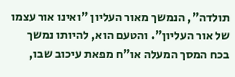תולדה", הנמשך מאור העליון "ואינו אור עצמו של אור העליון". והטעם הוא, להיותו נמשך בכח המסך המעלה או"ח מפאת עיכוב שבו,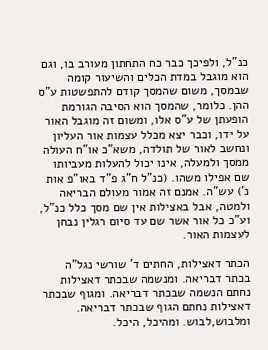כנ"ל, ולפיכך כבר כח התחתון מעורב בו, וגם הוא מוגבל במדת הכלים והשיעור קומה שבמסך, משום שהמסך קודם להתפשטות ע"ס ההן. כלומר, שהמסך הוא הסיבה הגורמת הופעתן של ע"ס אלו, ומשום זה מוגבל האור על ידו, וכבר יצא מכלל עצמות אור העליון ונחשב לאור של תולדה, משא"כ או"ח העולה ממסך ולמעלה, אינו יכול להעלות מעביותו שם אפילו משהו. (כנ"ל ח"ג פ"ד באו"פ אות נ') עש"ה. אמנם זה אמור מעולם הבריאה ולמטה, אבל באצילות אין שם מסך כלל כנ"ל, וע"כ כל אור אשר שם עד סיום רגלין נבחן לעצמות האור.

הכתר דאצילות, החתים ד' שורשי נגל"ה בכתר דבריאה. ומנשמה שבכתר דאצילות נחתם הנשמה שבכתר דבריאה. ומגוף שבכתר דאצילות נחתם הגוף שבכתר דבריאה. ומלבוש,לבוש. ומהיכל, היכל.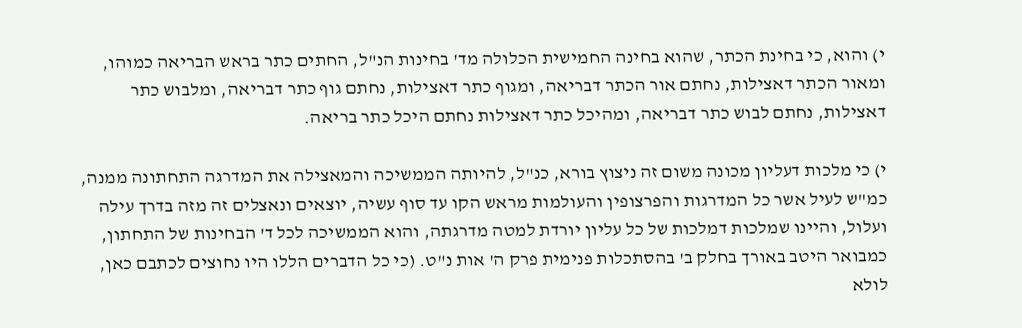י) והוא, כי בחינת הכתר, שהוא בחינה החמישית הכלולה מד' בחינות הנ"ל, החתים כתר בראש הבריאה כמוהו, ומאור הכתר דאצילות, נחתם אור הכתר דבריאה, ומגוף כתר דאצילות, נחתם גוף כתר דבריאה, ומלבוש כתר דאצילות, נחתם לבוש כתר דבריאה, ומהיכל כתר דאצילות נחתם היכל כתר בריאה.

י) כי מלכות דעליון מכונה משום זה ניצוץ בורא, כנ"ל, להיותה הממשיכה והמאצילה את המדרגה התחתונה ממנה, כמ"ש לעיל אשר כל המדרגות והפרצופין והעולמות מראש הקו עד סוף עשיה, יוצאים ונאצלים זה מזה בדרך עילה ועלול, והיינו שמלכות דמלכות של כל עליון יורדת למטה מדרגתה, והוא הממשיכה לכל ד' הבחינות של התחתון, כמבואר היטב באורך בחלק ב' בהסתכלות פנימית פרק ה' אות נ"ט. (כי כל הדברים הללו היו נחוצים לכתבם כאן, לולא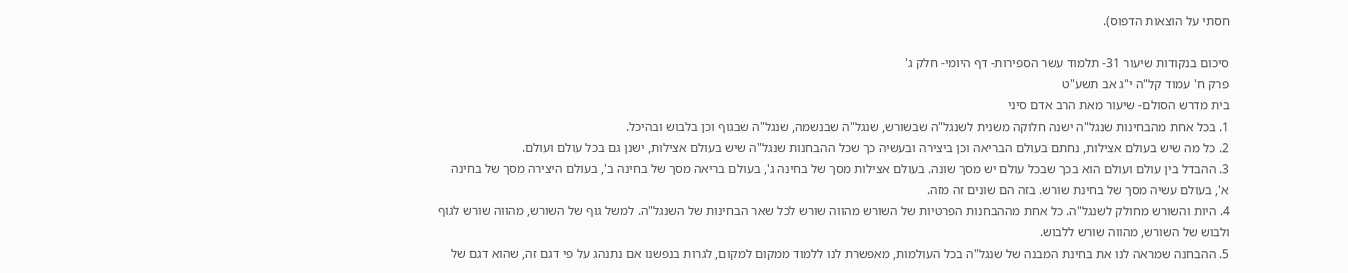חסתי על הוצאות הדפוס).

סיכום בנקודות שיעור 31- תלמוד עשר הספירות- דף היומי- חלק ג'
פרק ח' עמוד קל"ה י"ג אב תשע"ט
בית מדרש הסולם- שיעור מאת הרב אדם סיני
1. בכל אחת מהבחינות שנגל"ה ישנה חלוקה משנית לשנגל"ה שבשורש, שנגל"ה שבנשמה, שנגל"ה שבגוף וכן בלבוש ובהיכל.
2. כל מה שיש בעולם אצילות, נחתם בעולם הבריאה וכן ביצירה ובעשיה כך שכל ההבחנות שנגל"ה שיש בעולם אצילות, ישנן גם בכל עולם ועולם.
3. ההבדל בין עולם ועולם הוא בכך שבכל עולם יש מסך שונה. בעולם אצילות מסך של בחינה ג', בעולם בריאה מסך של בחינה ב', בעולם היצירה מסך של בחינה א', בעולם עשיה מסך של בחינת שורש. בזה הם שונים זה מזה.
4. היות והשורש מחולק לשנגל"ה. כל אחת מההבחנות הפרטיות של השורש מהווה שורש לכל שאר הבחינות של השנגל"ה. למשל גוף של השורש, מהווה שורש לגוף ולבוש של השורש, מהווה שורש ללבוש.
5. ההבחנה שמראה לנו את בחינת המבנה של שנגל"ה בכל העולמות, מאפשרת לנו ללמוד ממקום למקום, לגרות בנפשנו אם נתנהג על פי דגם זה, שהוא דגם של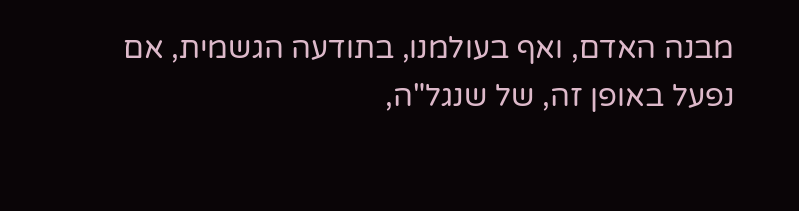מבנה האדם, ואף בעולמנו, בתודעה הגשמית, אם נפעל באופן זה, של שנגל"ה,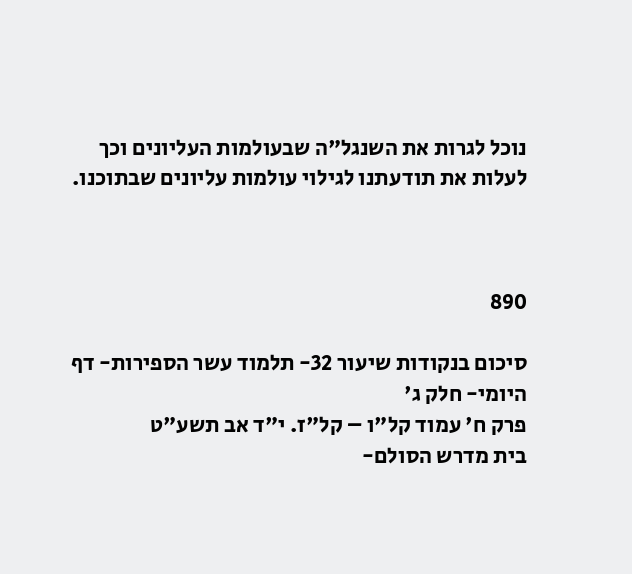נוכל לגרות את השנגל"ה שבעולמות העליונים וכך לעלות את תודעתנו לגילוי עולמות עליונים שבתוכנו.



890

סיכום בנקודות שיעור 32- תלמוד עשר הספירות- דף היומי- חלק ג'
פרק ח' עמוד קל"ו – קל"ז. י"ד אב תשע"ט
בית מדרש הסולם-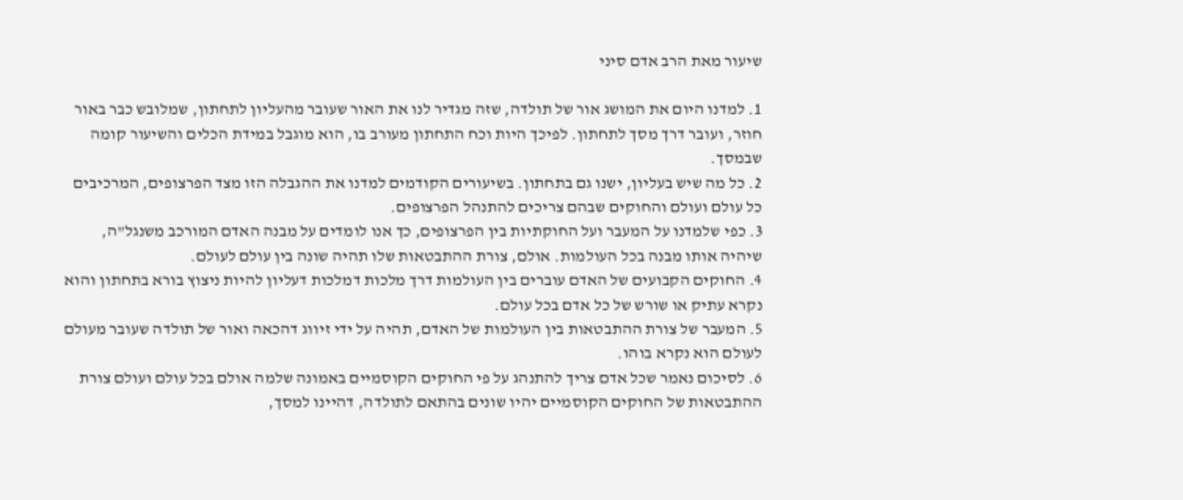שיעור מאת הרב אדם סיני

1. למדנו היום את המושג אור של תולדה, שזה מגדיר לנו את האור שעובר מהעליון לתחתון, שמלובש כבר באור חוזר, ועובר דרך מסך לתחתון. לפיכך היות וכח התחתון מעורב בו, הוא מוגבל במידת הכלים והשיעור קומה שבמסך.
2. כל מה שיש בעליון, ישנו גם בתחתון. בשיעורים הקודמים למדנו את ההגבלה הזו מצד הפרצופים, המרכיבים כל עולם ועולם והחוקים שבהם צריכים להתנהל הפרצופים.
3. כפי שלמדנו על המעבר ועל החוקתיות בין הפרצופים, כך אנו לומדים על מבנה האדם המורכב משנגל"ה, שיהיה אותו מבנה בכל העולמות. אולם, צורת ההתבטאות שלו תהיה שונה בין עולם לעולם.
4. החוקים הקבועים של האדם עוברים בין העולמות דרך מלכות דמלכות דעליון להיות ניצוץ בורא בתחתון והוא נקרא עתיק או שורש של כל אדם בכל עולם.
5. המעבר של צורת ההתבטאות בין העולמות של האדם, תהיה על ידי זיווג דהכאה ואור של תולדה שעובר מעולם לעולם הוא נקרא בוהו.
6. לסיכום נאמר שכל אדם צריך להתנהג על פי החוקים הקוסמיים באמונה שלמה אולם בכל עולם ועולם צורת ההתבטאות של החוקים הקוסמיים יהיו שונים בהתאם לתולדה, דהיינו למסך,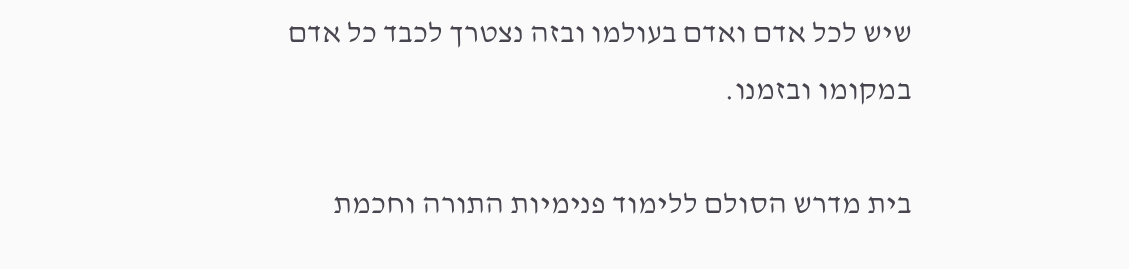שיש לכל אדם ואדם בעולמו ובזה נצטרך לכבד כל אדם במקומו ובזמנו.

בית מדרש הסולם ללימוד פנימיות התורה וחכמת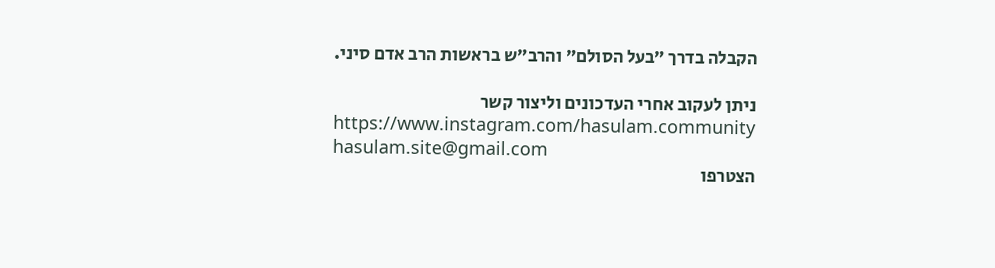הקבלה בדרך ״בעל הסולם״ והרב״ש בראשות הרב אדם סיני.

ניתן לעקוב אחרי העדכונים וליצור קשר
https://www.instagram.com/hasulam.community
hasulam.site@gmail.com
הצטרפו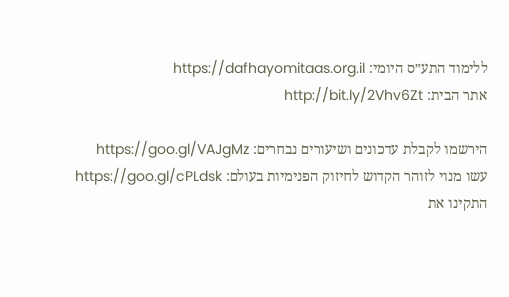ללימוד התע״ס היומי: https://dafhayomitaas.org.il
אתר הבית: http://bit.ly/2Vhv6Zt

הירשמו לקבלת עדכונים ושיעורים נבחרים: https://goo.gl/VAJgMz
עשו מנוי לזוהר הקדוש לחיזוק הפנימיות בעולם: https://goo.gl/cPLdsk
התקינו את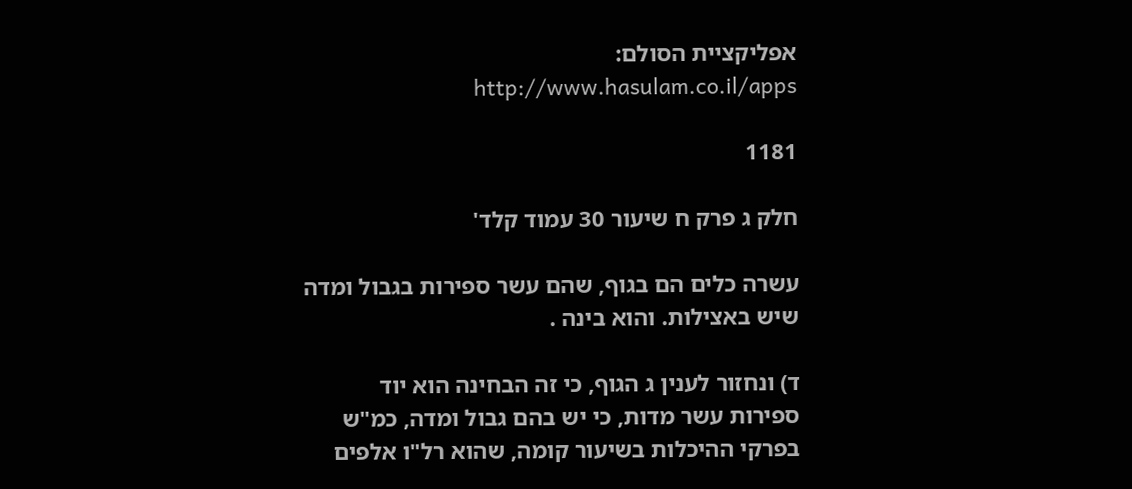אפליקציית הסולם: http://www.hasulam.co.il/apps

1181

חלק ג פרק ח שיעור 30 עמוד קלד'

עשרה כלים הם בגוף, שהם עשר ספירות בגבול ומדה שיש באצילות. והוא בינה .

ד) ונחזור לענין ג הגוף, כי זה הבחינה הוא יוד ספירות עשר מדות, כי יש בהם גבול ומדה, כמ"ש בפרקי ההיכלות בשיעור קומה, שהוא רל"ו אלפים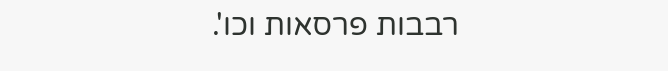רבבות פרסאות וכו'.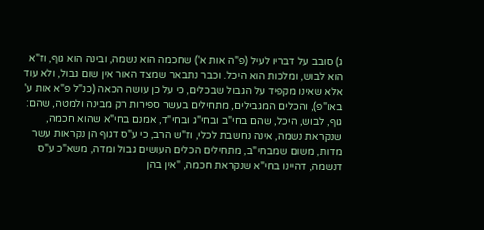ג) סובב על דבריו לעיל (פ"ה אות א') שחכמה הוא נשמה, ובינה הוא גוף, וז"א הוא לבוש, ומלכות הוא היכל. וכבר נתבאר שמצד האור אין שום גבול, ולא עוד אלא שאינו מקפיד על הגבול שבכלים, כי על כן עושה הכאה (כנ"ל פ"א אות ע' באו"פ), והכלים המגבילים, מתחילים בעשר ספירות רק מבינה ולמטה, שהם: גוף, לבוש, היכל, שהם בחי"ב ובחי"ג ובחי"ד, אמנם בחי"א שהוא חכמה, שנקראת נשמה, אינה נחשבת לכלי, וז"ש הרב, כי ע"ס דגוף הן נקראות עשר מדות, משום שמבחי"ב, מתחילים הכלים העושים גבול ומדה, משא"כ ע"ס דנשמה, דהיינו בחי"א שנקראת חכמה, "אין בהן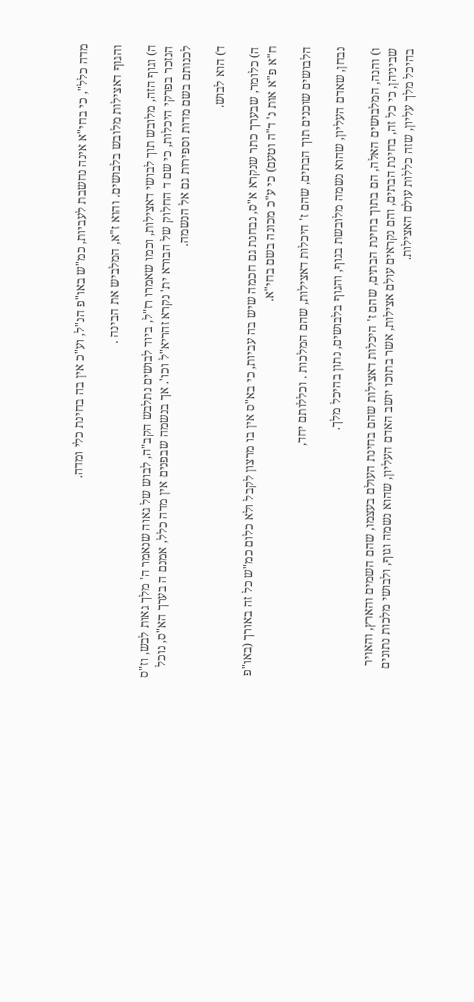מדה כלל", כי בחי"א אינה נחשבת לעביות, כמ"ש באו"פ הנ"ל, וע"כ אין בה בחינת כלי ומדה.

והגוף דאצילות מלובש בלבושים. והוא ז"א, המלביש את הבינה .

ה) וגוף הזה, מלובש תוך לבושי דאצילות, וכמו שאמרו רז"ל, ביוד לבושים נתלבש הקב"ה, לבוש של גאוה שנאמר ה' מלך גאות לבש, וז"ס הנזכר בפרקי היכלות, כי שם ד החלוק של הבורא ית' נקרא זהריא"ל וכו'. אך בנשמה שבפנים אין מדה כלל, אמנם ה בערך הא"ס, נוכל לכנותם בשם מדות וספירות גם אל הנשמה.

ד) הוא לבוש.

ה) כלומר, שבערך כתר שנקרא א"ס, נבחנת גם חכמה שיש בה עביות, כי בא"ס אין בו מרצון לקבל ולא כלום כמ"ש כל זה באורך (באו"פ ח"א פ"א אות נ' ד"ה וטעם) כי ע"כ מכונה בשם בחי"א.

הלבושים שוכנים תוך הבתים, שהם ז' היכלות דאצילות, שהם המלכות . וכללותם יחד,

נבחן, שאדם העליון, שהוא נשמה מלובשת בגוף, והגוף בלבושים, נתון בהיכל מלך.

ו) והנה, המלבושים האלה, הם בתוך בחינת הבתים, שהם ז' היכלות דאצילות שהם בחינת העולם בעצמו, שהם השמים והארץ, והאויר שביניהן, כי כל זה, בחינת הבתים, והם נקראים עולם אצילות, אשר בתוכו יושב האדם העליון, שהוא נשמה וגוף, ולבושי מלכות נתונים בהיכל מלך עליון, שזה כללות עולם האצילות.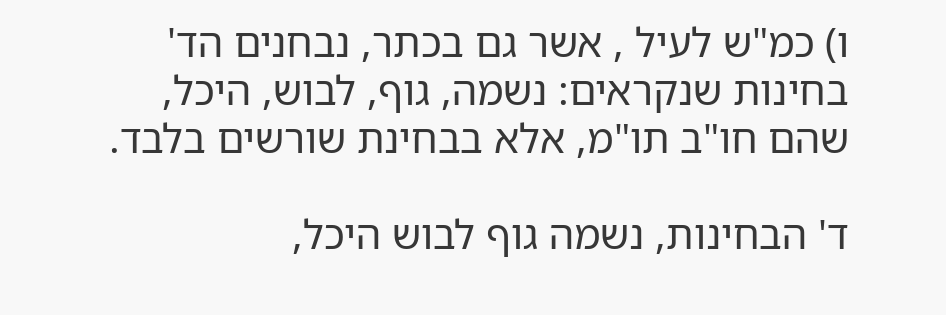ו) כמ"ש לעיל , אשר גם בכתר, נבחנים הד' בחינות שנקראים: נשמה, גוף, לבוש, היכל, שהם חו"ב תו"מ, אלא בבחינת שורשים בלבד.

ד' הבחינות, נשמה גוף לבוש היכל,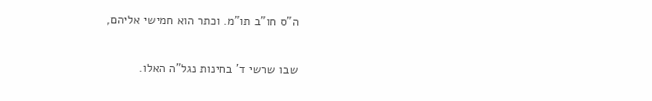ה"ס חו"ב תו"מ. וכתר הוא חמישי אליהם,

שבו שרשי ד' בחינות נגל"ה האלו.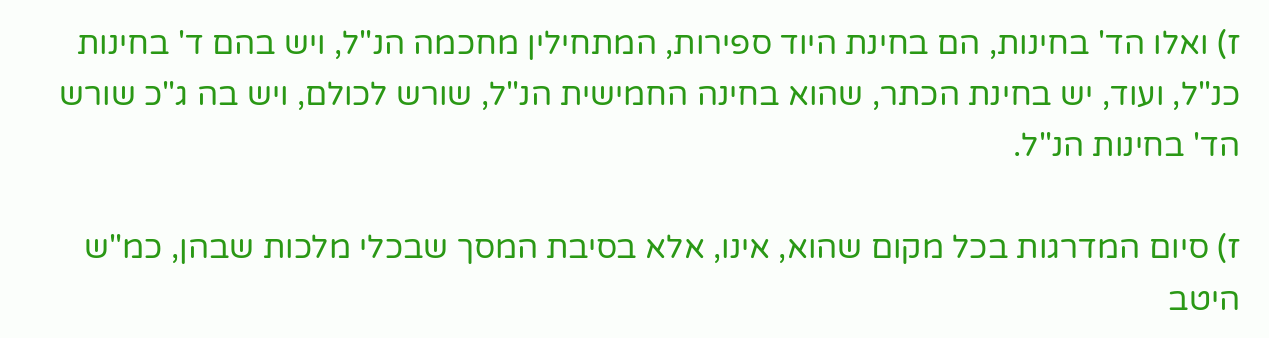ז) ואלו הד' בחינות, הם בחינת היוד ספירות, המתחילין מחכמה הנ"ל, ויש בהם ד' בחינות כנ"ל, ועוד, יש בחינת הכתר, שהוא בחינה החמישית הנ"ל, שורש לכולם, ויש בה ג"כ שורש הד' בחינות הנ"ל.

ז) סיום המדרגות בכל מקום שהוא, אינו, אלא בסיבת המסך שבכלי מלכות שבהן, כמ"ש היטב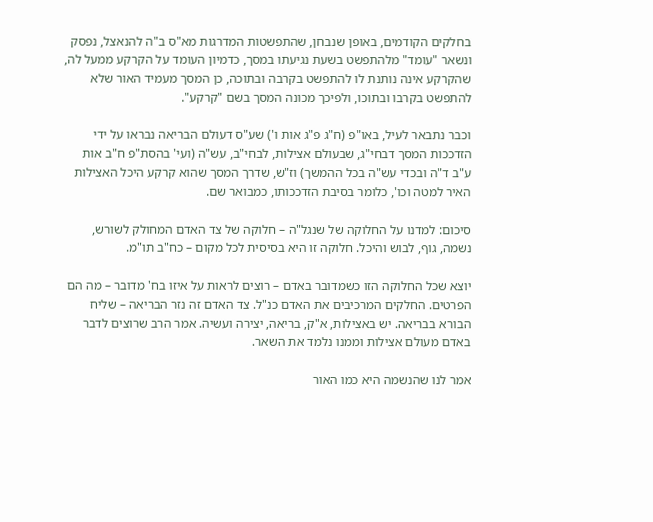בחלקים הקודמים, באופן שנבחן, שהתפשטות המדרגות מא"ס ב"ה להנאצל, נפסק ונשאר "עומד" מלהתפשט בשעת נגיעתו במסך, כדמיון העומד על הקרקע ממעל לה, שהקרקע אינה נותנת לו להתפשט בקרבה ובתוכה, כן המסך מעמיד האור שלא להתפשט בקרבו ובתוכו, ולפיכך מכונה המסך בשם "קרקע".

וכבר נתבאר לעיל, באו"פ (ח"ג פ"ג אות ו') שע"ס דעולם הבריאה נבראו על ידי הזדככות המסך דבחי"ג, שבעולם אצילות, לבחי"ב, עש"ה (ועי' בהסת"פ ח"ב אות ע"ב ד"ה ובכדי עש"ה בכל ההמשך) וז"ש, שדרך המסך שהוא קרקע היכל האצילות האיר למטה וכו', כלומר בסיבת הזדככותו, כמבואר שם.

סיכום: למדנו על החלוקה של שנגל"ה – חלוקה של צד האדם המחולק לשורש, נשמה, גוף, לבוש והיכל. חלוקה זו היא בסיסית לכל מקום – כח"ב תו"מ.

יוצא שכל החלוקה הזו כשמדובר באדם – רוצים לראות על איזו בח' מדובר – מה הם הפרטים. החלקים המרכיבים את האדם כנ"ל. צד האדם זה נזר הבריאה – שליח הבורא בבריאה. יש באצילות, א"ק, בריאה, יצירה ועשיה. אמר הרב שרוצים לדבר באדם מעולם אצילות וממנו נלמד את השאר.

אמר לנו שהנשמה היא כמו האור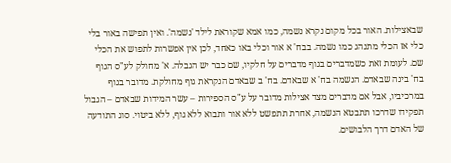שבאצילות. האור בכל מקום נקרא נשמה, כמו אמא שקוראת לילד 'נשמה'. ואין תפישה באור בלי כלי אז הכלי מתנהג כמו נשמה. בבח' א אור וכלי באו כאחד, לכן אין אפשרות לתפוש את הכלי שם. לעומת זאת כשמדברים בגוף מדברים על חלקיו, שם כבר יש הגבלה. א' מחולק לע"ס הגוף בח' בינה שבאדם. הנשמה בח' א שבאדם. בח' ב שבאדם הנקראת גוף מחולקת. מדובר בגוף במרכיביו, אבל אם מדברים מצד אצילות מדובר על ע"ס הספירות – עשר המידות שבאדם – הגבול תפקידו שדרכו תתבטא הנשמה, אחרת תתפשט ללא אור ותבוא ללא גוף, ללא ביטוי. סוג התודעה של האדם דרך הלבושים.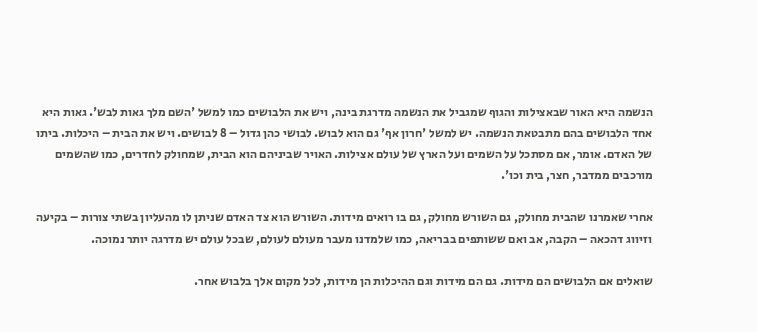הנשמה היא האור שבאצילות והגוף שמגביל את הנשמה מדרגת בינה, ויש את הלבושים כמו למשל 'השם מלך גאות לבש'. גאות היא אחד הלבושים בהם מתבטאת הנשמה. יש למשל 'חרון אף' גם הוא לבוש. לבושי כהן גדול – 8 לבושים. ויש את הבית – היכלות. ביתו של האדם. אומר, אם מסתכל על השמים ועל הארץ של עולם אצילות. האויר שביניהם הוא הבית, שמחולק לחדרים, כמו שהשמים מורכבים ממדבר, חצר, בית וכו'.

אחרי שאמרנו שהבית מחולק, גם השורש מחולק, גם בו רואים מידות. השורש הוא צד האדם שניתן לו מהעליון בשתי צורות – בקיעה וזיווג דהכאה – הקבה, אב ואם ששותפים בבריאה, כמו שלמדנו מעבר מעולם לעולם, שבכל עולם יש מדרגה יותר נמוכה.

שואלים אם הלבושים הם מידות. גם הם מידות וגם ההיכלות הן מידות, לכל מקום אלך בלבוש אחר.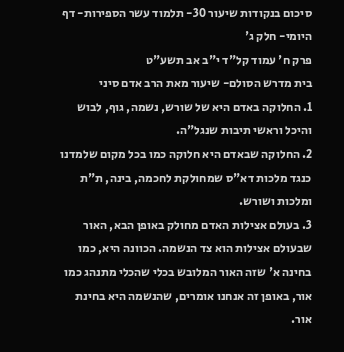סיכום בנקודות שיעור 30- תלמוד עשר הספירות- דף היומי- חלק ג'
פרק ח' עמוד קל"ד י"ב אב תשע"ט
בית מדרש הסולם- שיעור מאת הרב אדם סיני
1. החלוקה באדם היא של שורש, נשמה, גוף, לבוש והיכל וראשי תיבות שנגל"ה.
2. החלוקה שבאדם היא חלוקה כמו בכל מקום שלמדנו כנגד מלכות דא"ס שמחולקת לחכמה, בינה, ת"ת ומלכות ושורש.
3. בעולם אצילות האדם מחולק באופן הבא, האור שבעולם אצילות הוא צד הנשמה. הכוונה היא, כמו בחינה א' שזה האור המלובש בכלי שהכלי מתנהג כמו אור, באופן זה אנחנו אומרים, שהנשמה היא בחינת אור.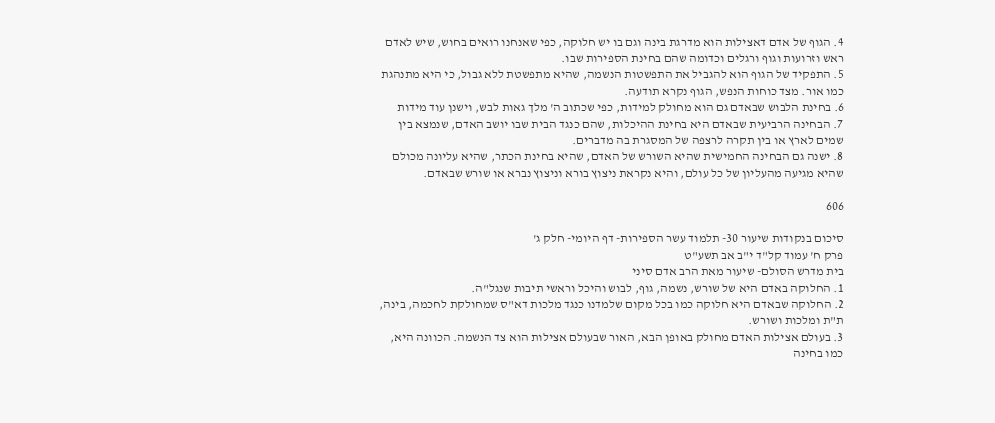4. הגוף של אדם דאצילות הוא מדרגת בינה וגם בו יש חלוקה, כפי שאנחנו רואים בחוש, שיש לאדם ראש וזרועות וגוף ורגלים וכדומה שהם בחינת הספירות שבו.
5. התפקיד של הגוף הוא להגביל את התפשטות הנשמה, שהיא מתפשטת ללא גבול, כי היא מתנהגת כמו אור. מצד כוחות הנפש, הגוף נקרא תודעה.
6. בחינת הלבוש שבאדם גם הוא מחולק למידות, כפי שכתוב ה' מלך גאות לבש, וישנן עוד מידות
7. הבחינה הרביעית שבאדם היא בחינת ההיכלות, שהם כנגד הבית שבו יושב האדם, שנמצא בין שמים לארץ או בין תקרה לרצפה של המסגרת בה מדברים.
8. ישנה גם הבחינה החמישית שהיא השורש של האדם, שהיא בחינת הכתר, שהיא עליונה מכולם שהיא מגיעה מהעליון של כל עולם, והיא נקראת ניצוץ בורא וניצוץ נברא או שורש שבאדם.

606

סיכום בנקודות שיעור 30- תלמוד עשר הספירות- דף היומי- חלק ג'
פרק ח' עמוד קל"ד י"ב אב תשע"ט
בית מדרש הסולם- שיעור מאת הרב אדם סיני
1. החלוקה באדם היא של שורש, נשמה, גוף, לבוש והיכל וראשי תיבות שנגל"ה.
2. החלוקה שבאדם היא חלוקה כמו בכל מקום שלמדנו כנגד מלכות דא"ס שמחולקת לחכמה, בינה, ת"ת ומלכות ושורש.
3. בעולם אצילות האדם מחולק באופן הבא, האור שבעולם אצילות הוא צד הנשמה. הכוונה היא, כמו בחינה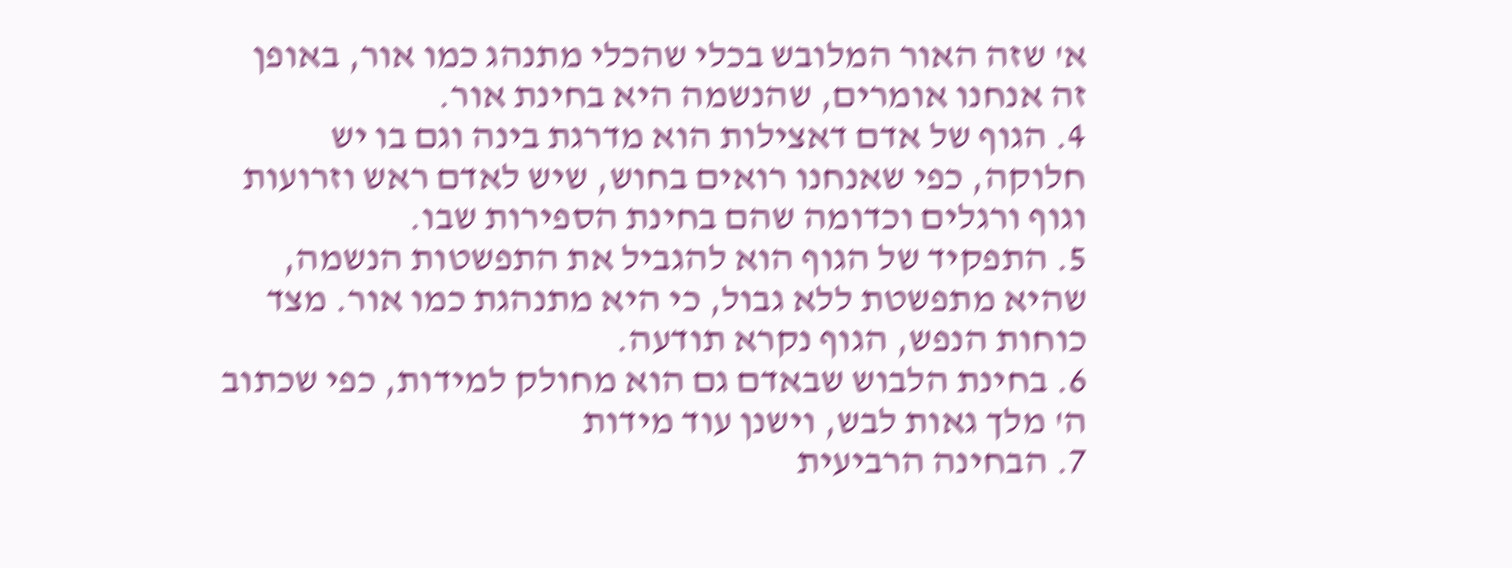א' שזה האור המלובש בכלי שהכלי מתנהג כמו אור, באופן זה אנחנו אומרים, שהנשמה היא בחינת אור.
4. הגוף של אדם דאצילות הוא מדרגת בינה וגם בו יש חלוקה, כפי שאנחנו רואים בחוש, שיש לאדם ראש וזרועות וגוף ורגלים וכדומה שהם בחינת הספירות שבו.
5. התפקיד של הגוף הוא להגביל את התפשטות הנשמה, שהיא מתפשטת ללא גבול, כי היא מתנהגת כמו אור. מצד כוחות הנפש, הגוף נקרא תודעה.
6. בחינת הלבוש שבאדם גם הוא מחולק למידות, כפי שכתוב ה' מלך גאות לבש, וישנן עוד מידות
7. הבחינה הרביעית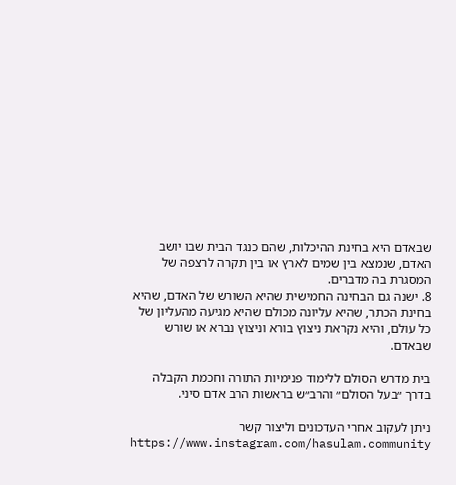שבאדם היא בחינת ההיכלות, שהם כנגד הבית שבו יושב האדם, שנמצא בין שמים לארץ או בין תקרה לרצפה של המסגרת בה מדברים.
8. ישנה גם הבחינה החמישית שהיא השורש של האדם, שהיא בחינת הכתר, שהיא עליונה מכולם שהיא מגיעה מהעליון של כל עולם, והיא נקראת ניצוץ בורא וניצוץ נברא או שורש שבאדם.

בית מדרש הסולם ללימוד פנימיות התורה וחכמת הקבלה בדרך ״בעל הסולם״ והרב״ש בראשות הרב אדם סיני.

ניתן לעקוב אחרי העדכונים וליצור קשר
https://www.instagram.com/hasulam.community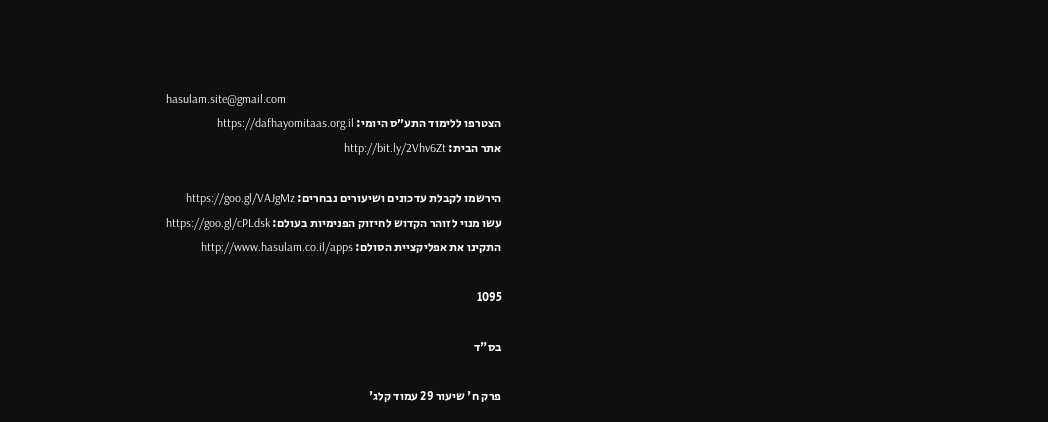hasulam.site@gmail.com
הצטרפו ללימוד התע״ס היומי: https://dafhayomitaas.org.il
אתר הבית: http://bit.ly/2Vhv6Zt

הירשמו לקבלת עדכונים ושיעורים נבחרים: https://goo.gl/VAJgMz
עשו מנוי לזוהר הקדוש לחיזוק הפנימיות בעולם: https://goo.gl/cPLdsk
התקינו את אפליקציית הסולם: http://www.hasulam.co.il/apps

1095

בס"ד

פרק ח' שיעור 29 עמוד קלג'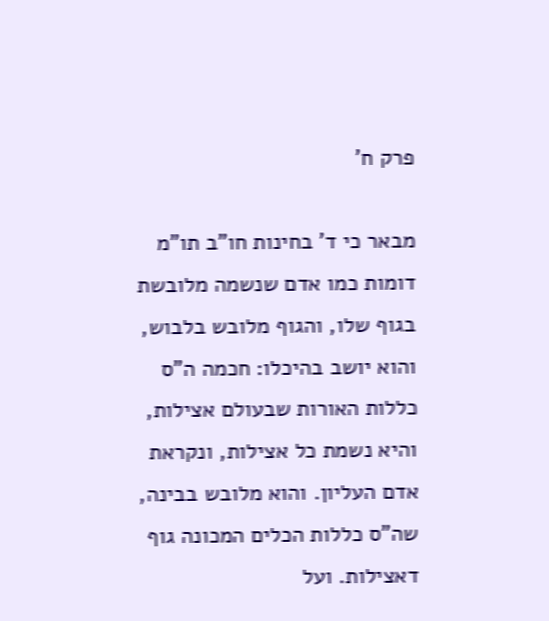פרק ח'

מבאר כי ד' בחינות חו"ב תו"מ דומות כמו אדם שנשמה מלובשת בגוף שלו, והגוף מלובש בלבוש, והוא יושב בהיכלו: חכמה ה"ס כללות האורות שבעולם אצילות, והיא נשמת כל אצילות, ונקראת אדם העליון. והוא מלובש בבינה, שה"ס כללות הכלים המכונה גוף דאצילות. ועל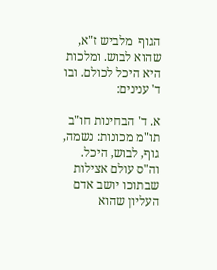הגוף  מלביש ז"א, שהוא לבוש. ומלכות היא היכל לכולם. ובו ד' ענינים:

א. ד' הבחינות חו"ב תו"מ מכונות: נשמה, גוף, לבוש, היכל. וה"ס עולם אצילות שבתוכו יושב אדם העליון שהוא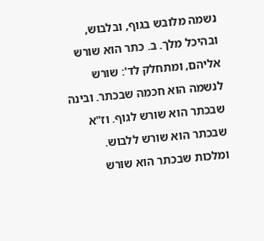נשמה מלובש בגוף, ובלבוש, ובהיכל מלך. ב. כתר הוא שורש אליהם, ומתחלק לד': שורש לנשמה הוא חכמה שבכתר. ובינה שבכתר הוא שורש לגוף. וז"א שבכתר הוא שורש ללבוש. ומלכות שבכתר הוא שורש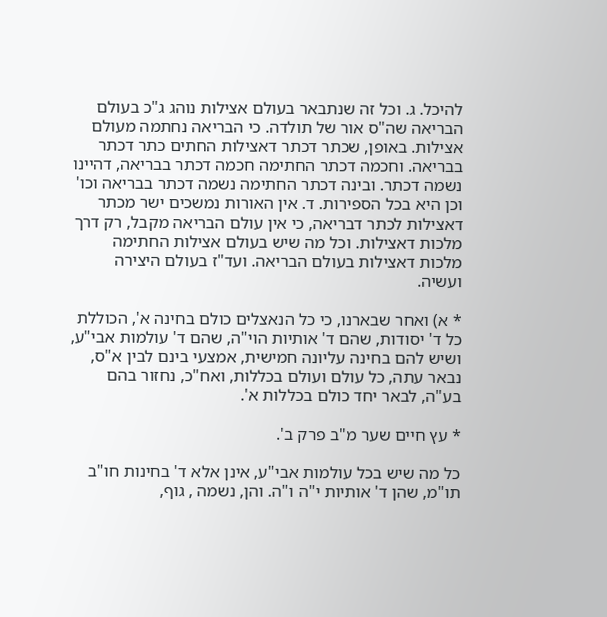להיכל. ג. וכל זה שנתבאר בעולם אצילות נוהג ג"כ בעולם הבריאה שה"ס אור של תולדה. כי הבריאה נחתמה מעולם אצילות. באופן, שכתר דכתר דאצילות החתים כתר דכתר בבריאה. וחכמה דכתר החתימה חכמה דכתר בבריאה, דהיינו נשמה דכתר. ובינה דכתר החתימה נשמה דכתר בבריאה וכו' וכן היא בכל הספירות. ד. אין האורות נמשכים ישר מכתר דאצילות לכתר דבריאה, כי אין עולם הבריאה מקבל, רק דרך מלכות דאצילות. וכל מה שיש בעולם אצילות החתימה מלכות דאצילות בעולם הבריאה. ועד"ז בעולם היצירה ועשיה.

* א) ואחר שבארנו, כי כל הנאצלים כולם בחינה א', הכוללת כל ד' יסודות, שהם ד' אותיות הוי"ה, שהם ד' עולמות אבי"ע, ושיש להם בחינה עליונה חמישית, אמצעי בינם לבין א"ס, נבאר עתה, כל עולם ועולם בכללות, ואח"כ, נחזור בהם בע"ה, לבאר יחד כולם בכללות א'.

* עץ חיים שער מ"ב פרק ב'.

כל מה שיש בכל עולמות אבי"ע, אינן אלא ד' בחינות חו"ב תו"מ, שהן ד' אותיות י"ה ו"ה. והן, נשמה , גוף,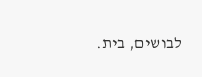לבושים, בית.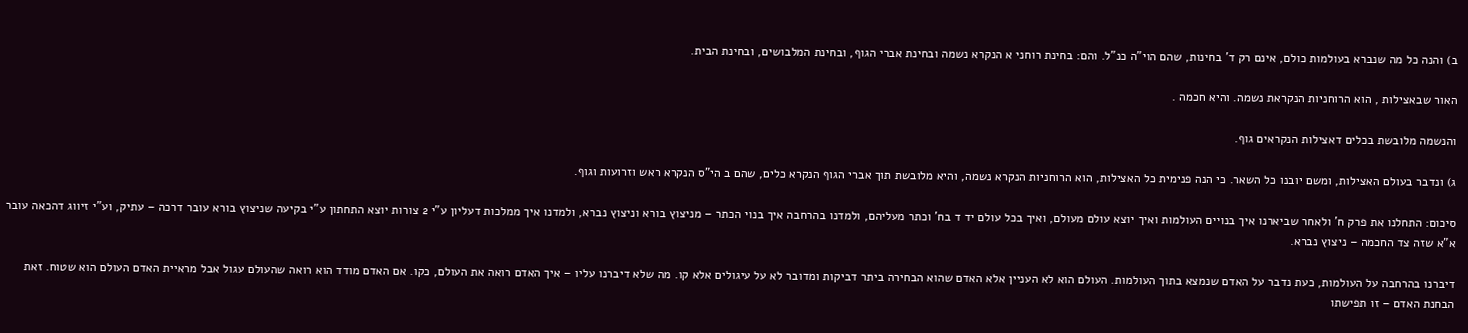ב) והנה כל מה שנברא בעולמות כולם, אינם רק ד' בחינות, שהם הוי"ה כנ"ל. והם: בחינת רוחני א הנקרא נשמה ובחינת אברי הגוף, ובחינת המלבושים, ובחינת הבית.

האור שבאצילות , הוא הרוחניות הנקראת נשמה. והיא חכמה .

והנשמה מלובשת בכלים דאצילות הנקראים גוף.

ג) ונדבר בעולם האצילות, ומשם יובנו כל השאר. כי הנה פנימית כל האצילות, הוא הרוחניות הנקרא נשמה, והיא מלובשת תוך אברי הגוף הנקרא כלים, שהם ב הי"ס הנקרא ראש וזרועות וגוף.

סיכום: התחלנו את פרק ח' ולאחר שביארנו איך בנויים העולמות ואיך יוצא עולם מעולם, ואיך בכל עולם יד ד בח' וכתר מעליהם, ולמדנו בהרחבה איך בנוי הכתר – מניצוץ בורא וניצוץ נברא, ולמדנו איך ממלכות דעליון ע"י 2 צורות יוצא התחתון ע"י בקיעה שניצוץ בורא עובר דרכה – עתיק, וע"י זיווג דהכאה עובר א"א שזה צד החכמה – ניצוץ נברא.

דיברנו בהרחבה על העולמות, כעת נדבר על האדם שנמצא בתוך העולמות. העולם הוא לא העניין אלא האדם שהוא הבחירה ביתר דביקות ומדובר לא על עיגולים אלא קו. מה שלא דיברנו עליו – איך האדם רואה את העולם, כקו. אם האדם מודד הוא רואה שהעולם עגול אבל מראיית האדם העולם הוא שטוח. זאת הבחנת האדם – זו תפישתו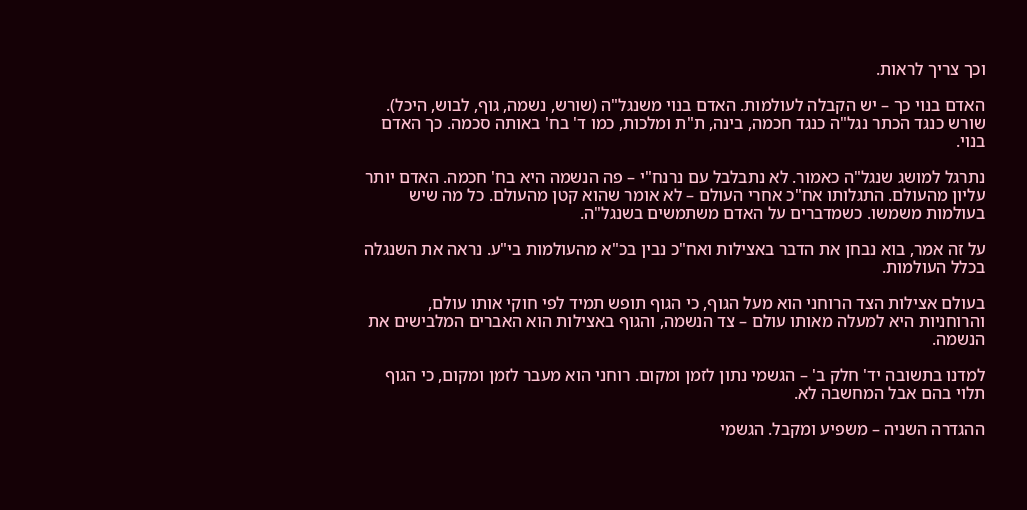וכך צריך לראות.

האדם בנוי כך – יש הקבלה לעולמות. האדם בנוי משנגל"ה (שורש, נשמה, גוף, לבוש, היכל). שורש כנגד הכתר נגל"ה כנגד חכמה, בינה, ת"ת ומלכות, כמו ד' בח' באותה סכמה. כך האדם בנוי.

נתרגל למושג שנגל"ה כאמור. לא נתבלבל עם נרנח"י – פה הנשמה היא בח' חכמה. האדם יותר עליון מהעולם. התגלותו אח"כ אחרי העולם – לא אומר שהוא קטן מהעולם. כל מה שיש בעולמות משמשו. כשמדברים על האדם משתמשים בשנגל"ה.

על זה אמר, בוא נבחן את הדבר באצילות ואח"כ נבין בכ"א מהעולמות בי"ע. נראה את השנגלה בכלל העולמות.

בעולם אצילות הצד הרוחני הוא מעל הגוף, כי הגוף תופש תמיד לפי חוקי אותו עולם, והרוחניות היא למעלה מאותו עולם – צד הנשמה, והגוף באצילות הוא האברים המלבישים את הנשמה.

למדנו בתשובה יד' חלק ב' – הגשמי נתון לזמן ומקום. רוחני הוא מעבר לזמן ומקום, כי הגוף תלוי בהם אבל המחשבה לא.

ההגדרה השניה – משפיע ומקבל. הגשמי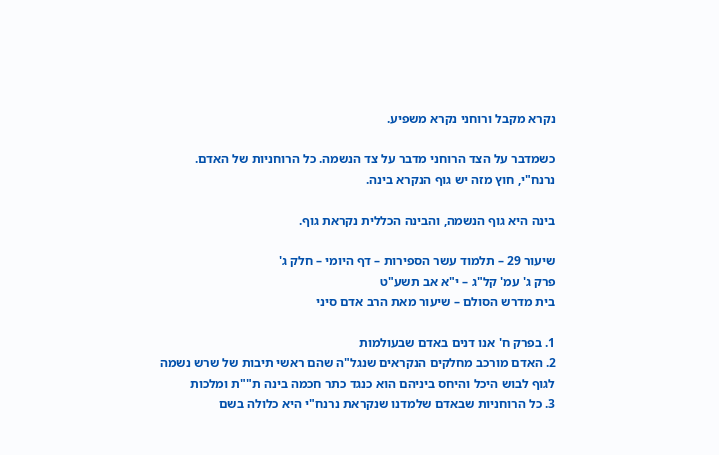נקרא מקבל ורוחני נקרא משפיע.

כשמדבר על הצד הרוחני מדבר על צד הנשמה. כל הרוחניות של האדם. נרנח"י, חוץ מזה יש גוף הנקרא בינה.

בינה היא גוף הנשמה, והבינה הכללית נקראת גוף.

שיעור 29 – תלמוד עשר הספירות – דף היומי – חלק ג'
פרק ג' עמ' קל"ג – י"א אב תשע"ט
בית מדרש הסולם – שיעור מאת הרב אדם סיני

1. בפרק ח' אנו דנים באדם שבעולמות
2. האדם מורכב מחלקים הנקראים שנגל"ה שהם ראשי תיבות של שרש נשמה לגוף לבוש היכל והיחס ביניהם הוא כנגד כתר חכמה בינה ת""ת ומלכות
3. כל הרוחניות שבאדם שלמדנו שנקראת נרנח"י היא כלולה בשם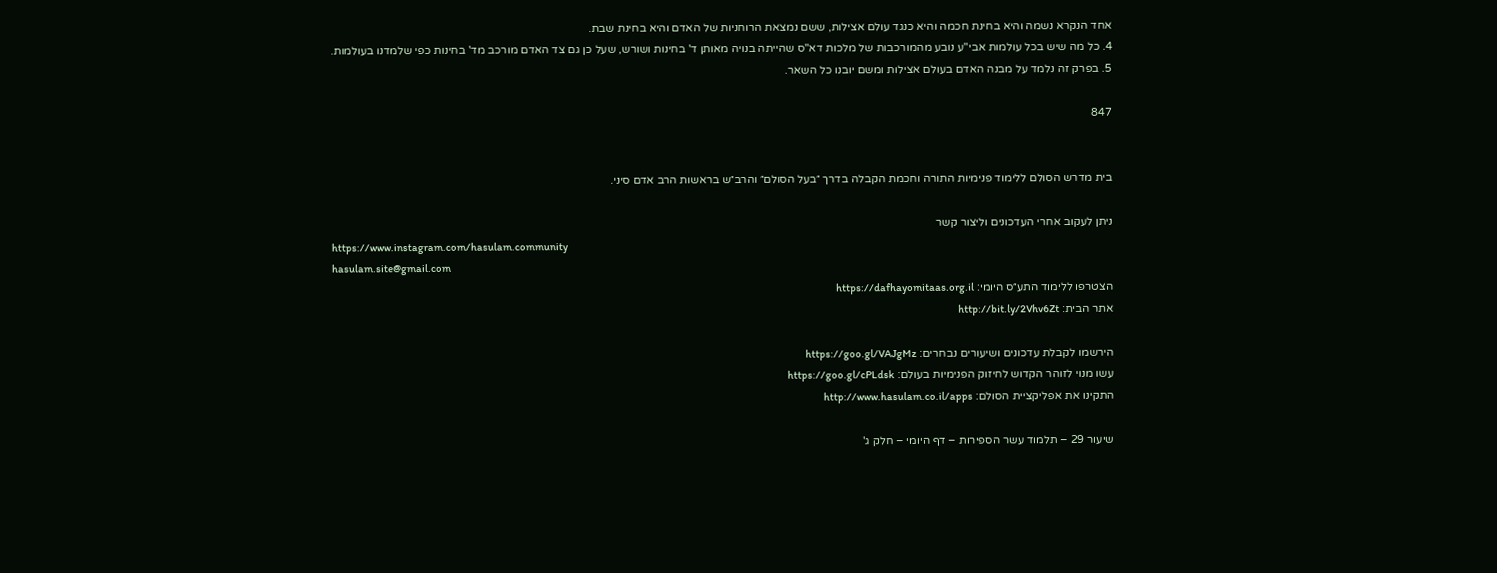אחד הנקרא נשמה והיא בחינת חכמה והיא כנגד עולם אצילות, ששם נמצאת הרוחניות של האדם והיא בחינת שבת.
4. כל מה שיש בכל עולמות אבי"ע נובע מהמורכבות של מלכות דא"ס שהייתה בנויה מאותן ד' בחינות ושורש, שעל כן גם צד האדם מורכב מד' בחינות כפי שלמדנו בעולמות.
5. בפרק זה נלמד על מבנה האדם בעולם אצילות ומשם יובנו כל השאר.

847


בית מדרש הסולם ללימוד פנימיות התורה וחכמת הקבלה בדרך ״בעל הסולם״ והרב״ש בראשות הרב אדם סיני.

ניתן לעקוב אחרי העדכונים וליצור קשר
https://www.instagram.com/hasulam.community
hasulam.site@gmail.com
הצטרפו ללימוד התע״ס היומי: https://dafhayomitaas.org.il
אתר הבית: http://bit.ly/2Vhv6Zt

הירשמו לקבלת עדכונים ושיעורים נבחרים: https://goo.gl/VAJgMz
עשו מנוי לזוהר הקדוש לחיזוק הפנימיות בעולם: https://goo.gl/cPLdsk
התקינו את אפליקציית הסולם: http://www.hasulam.co.il/apps

שיעור 29 – תלמוד עשר הספירות – דף היומי – חלק ג'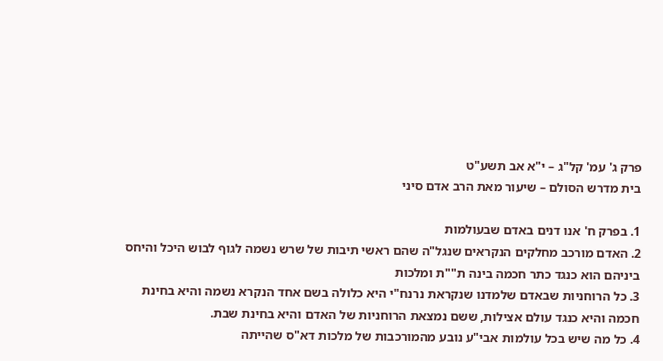פרק ג' עמ' קל"ג – י"א אב תשע"ט
בית מדרש הסולם – שיעור מאת הרב אדם סיני

1. בפרק ח' אנו דנים באדם שבעולמות
2. האדם מורכב מחלקים הנקראים שנגל"ה שהם ראשי תיבות של שרש נשמה לגוף לבוש היכל והיחס ביניהם הוא כנגד כתר חכמה בינה ת""ת ומלכות
3. כל הרוחניות שבאדם שלמדנו שנקראת נרנח"י היא כלולה בשם אחד הנקרא נשמה והיא בחינת חכמה והיא כנגד עולם אצילות, ששם נמצאת הרוחניות של האדם והיא בחינת שבת.
4. כל מה שיש בכל עולמות אבי"ע נובע מהמורכבות של מלכות דא"ס שהייתה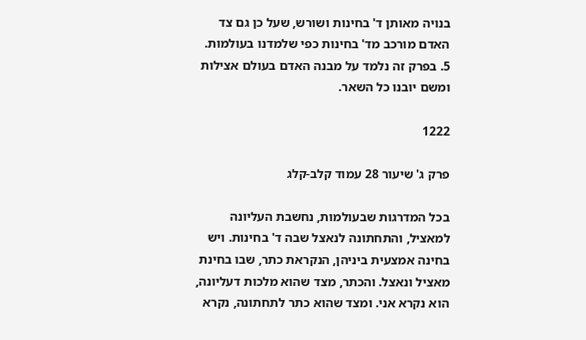בנויה מאותן ד' בחינות ושורש, שעל כן גם צד האדם מורכב מד' בחינות כפי שלמדנו בעולמות.
5. בפרק זה נלמד על מבנה האדם בעולם אצילות ומשם יובנו כל השאר.

1222

פרק ג' שיעור 28 עמוד קלב-קלג

בכל המדרגות שבעולמות, נחשבת העליונה למאציל, והתחתונה לנאצל שבה ד' בחינות. ויש בחינה אמצעית ביניהן, הנקראת כתר, שבו בחינת מאציל ונאצל. והכתר, מצד שהוא מלכות דעליונה, הוא נקרא אני. ומצד שהוא כתר לתחתונה, נקרא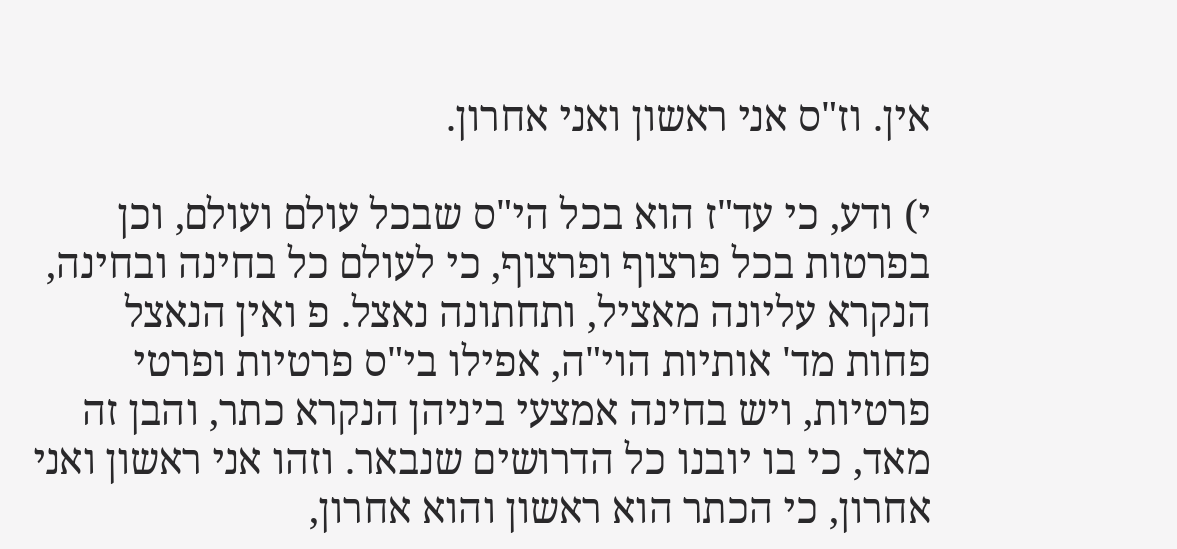אין. וז"ס אני ראשון ואני אחרון.

י) ודע, כי עד"ז הוא בכל הי"ס שבכל עולם ועולם, וכן בפרטות בכל פרצוף ופרצוף, כי לעולם כל בחינה ובחינה, הנקרא עליונה מאציל, ותחתונה נאצל. פ ואין הנאצל פחות מד' אותיות הוי"ה, אפילו בי"ס פרטיות ופרטי פרטיות, ויש בחינה אמצעי ביניהן הנקרא כתר, והבן זה מאד, כי בו יובנו כל הדרושים שנבאר. וזהו אני ראשון ואני אחרון, כי הכתר הוא ראשון והוא אחרון,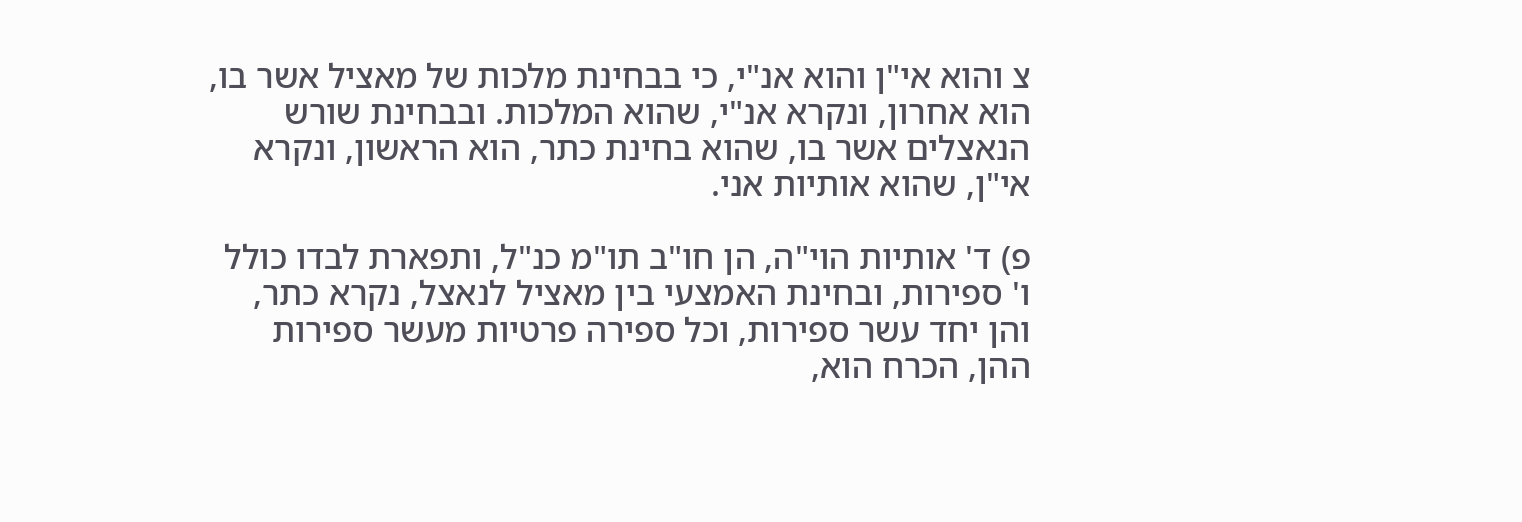צ והוא אי"ן והוא אנ"י, כי בבחינת מלכות של מאציל אשר בו, הוא אחרון, ונקרא אנ"י, שהוא המלכות. ובבחינת שורש הנאצלים אשר בו, שהוא בחינת כתר, הוא הראשון, ונקרא אי"ן, שהוא אותיות אני.

פ) ד' אותיות הוי"ה, הן חו"ב תו"מ כנ"ל, ותפארת לבדו כולל ו' ספירות, ובחינת האמצעי בין מאציל לנאצל, נקרא כתר, והן יחד עשר ספירות, וכל ספירה פרטיות מעשר ספירות ההן, הכרח הוא,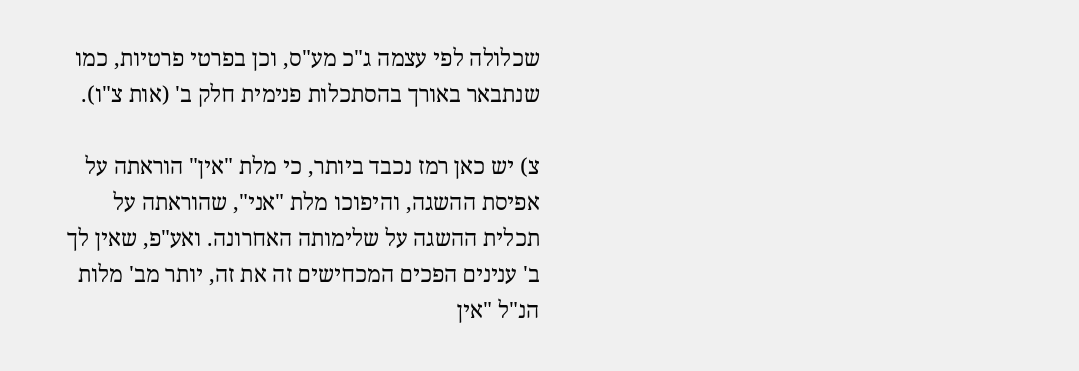שכלולה לפי עצמה ג"כ מע"ס, וכן בפרטי פרטיות, כמו שנתבאר באורך בהסתכלות פנימית חלק ב' (אות צ"ו).

צ) יש כאן רמז נכבד ביותר, כי מלת "אין" הוראתה על אפיסת ההשגה, והיפוכו מלת "אני", שהוראתה על תכלית ההשגה על שלימותה האחרונה. ואע"פ, שאין לך ב' ענינים הפכים המכחישים זה את זה, יותר מב' מלות הנ"ל "אין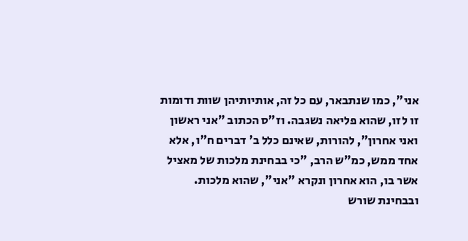אני", כמו שנתבאר, עם כל זה, אותיותיהן שוות ודומות זו לזו, שהוא פליאה נשגבה. וז"ס הכתוב "אני ראשון ואני אחרון", להורות, שאינם כלל ב' דברים ח"ו, אלא אחד ממש, כמ"ש הרב, "כי בבחינת מלכות של מאציל אשר בו, הוא אחרון ונקרא "אני", שהוא מלכות. ובבחינת שורש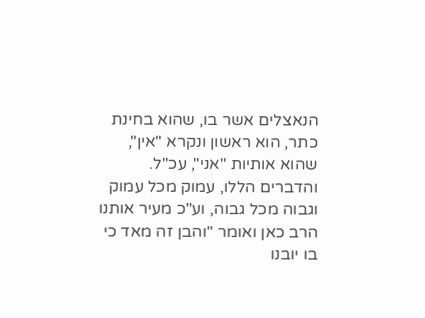הנאצלים אשר בו, שהוא בחינת כתר, הוא ראשון ונקרא "אין", שהוא אותיות "אני", עכ"ל. והדברים הללו, עמוק מכל עמוק וגבוה מכל גבוה, וע"כ מעיר אותנו הרב כאן ואומר "והבן זה מאד כי בו יובנו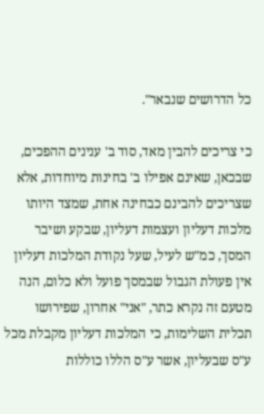כל הדרושים שנבאר".

כי צריכים להבין מאד, סוד ב' ענינים ההפכים, שבכאן, שאינם אפילו ב' בחינות מיוחדות, אלא שצריכים להבינם כבחינה אחת, שמצד היותו מלכות דעליון ועצמות דעליון, שבקע ושיבר המסך, כמ"ש לעיל, שעל נקודת המלכות דעליון אין פעולת הגבול שבמסך פועל ולא כלום, הנה מטעם זה נקרא כתר, "אני" אחרון, שפירושו תכלית השלימות, כי המלכות דעליון מקבלת מכל ע"ס שבעליון, אשר ע"ס הללו כוללות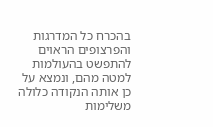בהכרח כל המדרגות והפרצופים הראוים להתפשט בהעולמות למטה מהם, ונמצא על כן אותה הנקודה כלולה משלימות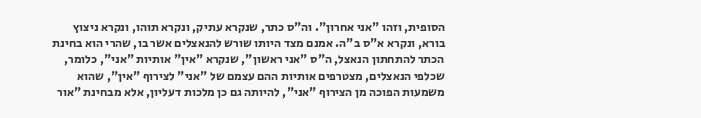הסופית, וזהו "אני אחרון". וה"ס כתר, שנקרא עתיק, ונקרא תוהו, ונקרא ניצוץ בורא, ונקרא א"ס ב"ה. אמנם מצד היותו שורש להנאצלים אשר בו, שהרי הוא בחינת הכתר להתחתון הנאצל, ה"ס "אני ראשון", שנקרא "אין" אותיות "אני", כלומר, שכלפי הנאצלים, מצטרפים אותיות ההם עצמם של "אני" לצירוף "אין", שהוא משמעות הפוכה מן הצירוף "אני", להיותה גם כן מלכות דעליון, אלא מבחינת "אור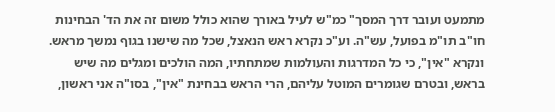מתמעט ועובר דרך המסך" כמ"ש לעיל באורך שהוא כולל משום זה את הד' הבחינות חו"ב תו"מ בפועל, עש"ה. וע"כ נקרא ראש הנאצל, שכל מה שישנו בגוף נמשך מראש. ונקרא "אין", כי כל המדרגות והעולמות שמתחתיו, המה הולכים ומגלים מה שיש בראש, ובטרם שגומרים המוטל עליהם, הרי הראש בבחינת "אין", בסו"ה אני ראשון,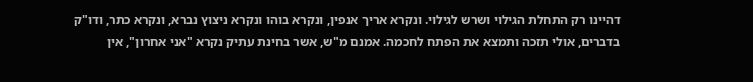דהיינו רק התחלת הגילוי ושרש לגילוי. ונקרא אריך אנפין, ונקרא בוהו ונקרא ניצוץ נברא, ונקרא כתר, ודו"ק בדברים, אולי תזכה ותמצא את הפתח לחכמה. אמנם מ"ש, אשר בחינת עתיק נקרא "אני אחרון", אין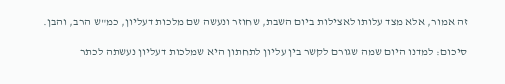זה אמור, אלא מצד עלותו לאצילות ביום השבת, שחוזר ונעשה שם מלכות דעליון, כמ"ש הרב, והבן.

סיכום: למדנו היום שמה שגורם לקשר בין עליון לתחתון היא שמלכות דעליון נעשתה לכתר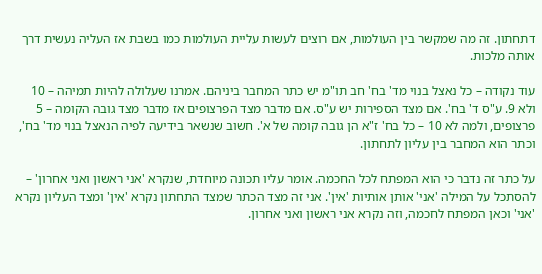דתחתון. זה מה שמקשר בין העולמות, אם רוצים לעשות עליית העולמות כמו בשבת אז העליה נעשית דרך אותה מלכות.

עוד נקודה – כל נאצל בנוי מד' בח' חב תו"מ יש כתר המחבר ביניהם. אמרנו שעלולה להיות תמיהה – 10 ולא 9. ע"ס ד' בח'. אם מצד הספירות יש ע"ס. אם מדבר מצד הפרצופים אז מדבר מצד גובה הקומה – 5 פרצופים, ולמה לא 10 – כל בח' ז"א הן גובה קומה של א'. חשוב שנשאר בידיעה לפיה הנאצל בנוי מד' בח', וכתר הוא המחבר בין עליון לתחתון.

על כתר זה נדבר כי הוא המפתח לכל החכמה. אומר עליו תכונה מיוחדת, שנקרא 'אני ראשון ואני אחרון' – להסתכל על המילה 'אני' אותן אותיות 'אין'. אני זה מצד הכתר שמצד התחתון נקרא 'אין' ומצד העליון נקרא 'אני' וכאן המפתח לחכמה, וזה נקרא אני ראשון ואני אחרון.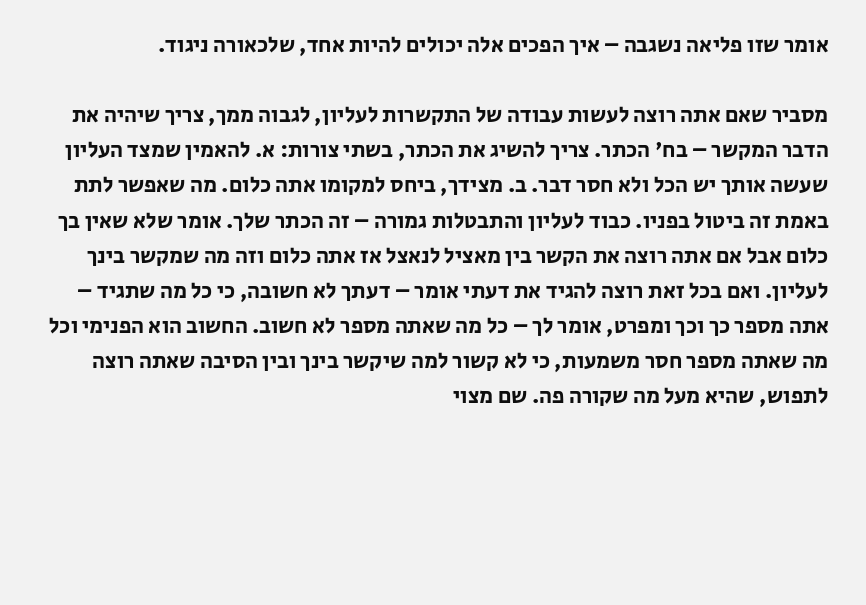אומר שזו פליאה נשגבה – איך הפכים אלה יכולים להיות אחד, שלכאורה ניגוד.

מסביר שאם אתה רוצה לעשות עבודה של התקשרות לעליון, לגבוה ממך, צריך שיהיה את הדבר המקשר – בח' הכתר. צריך להשיג את הכתר, בשתי צורות: א. להאמין שמצד העליון שעשה אותך יש הכל ולא חסר דבר. ב. מצידך, ביחס למקומו אתה כלום. מה שאפשר לתת באמת זה ביטול בפניו. כבוד לעליון והתבטלות גמורה – זה הכתר שלך. אומר שלא שאין בך כלום אבל אם אתה רוצה את הקשר בין מאציל לנאצל אז אתה כלום וזה מה שמקשר בינך לעליון. ואם בכל זאת רוצה להגיד את דעתי אומר – דעתך לא חשובה, כי כל מה שתגיד – אתה מספר כך וכך ומפרט, אומר לך – כל מה שאתה מספר לא חשוב. החשוב הוא הפנימי וכל מה שאתה מספר חסר משמעות, כי לא קשור למה שיקשר בינך ובין הסיבה שאתה רוצה לתפוש, שהיא מעל מה שקורה פה. שם מצוי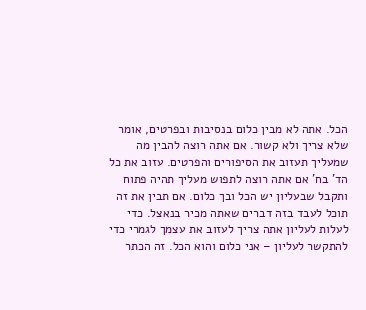הכל. אתה לא מבין כלום בנסיבות ובפרטים, אומר שלא צריך ולא קשור. אם אתה רוצה להבין מה שמעליך תעזוב את הסיפורים והפרטים. עזוב את כל הד' בח' אם אתה רוצה לתפוש מעליך תהיה פתוח ותקבל שבעליון יש הכל ובך כלום. אם תבין את זה תוכל לעבד בזה דברים שאתה מכיר בנאצל. כדי לעלות לעליון אתה צריך לעזוב את עצמך לגמרי כדי להתקשר לעליון – אני כלום והוא הכל. זה הכתר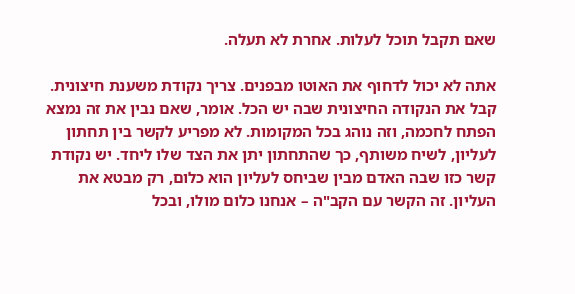שאם תקבל תוכל לעלות. אחרת לא תעלה.

אתה לא יכול לדחוף את האוטו מבפנים. צריך נקודת משענת חיצונית. קבל את הנקודה החיצונית שבה יש הכל. אומר, שאם נבין את זה נמצא הפתח לחכמה, וזה נוהג בכל המקומות. לא מפריע לקשר בין תחתון לעליון, לשיח משותף, כך שהתחתון יתן את הצד שלו ליחד. יש נקודת קשר כזו שבה האדם מבין שביחס לעליון הוא כלום, רק מבטא את העליון. זה הקשר עם הקב"ה – אנחנו כלום מולו, ובכל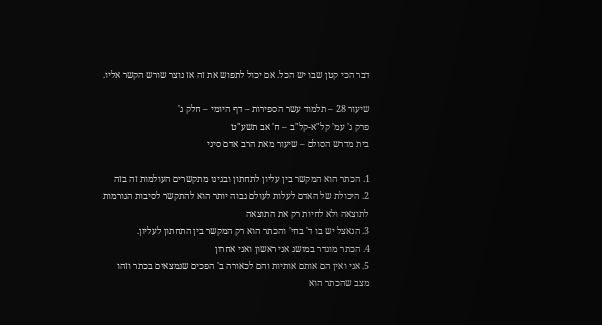דבר הכי קטן שבו יש הכל. אם יכול לתפוש את זה אז נוצר שורש הקשר אליו.

שיעור 28 – תלמוד עשר הספירות – דף היומי – חלק ג'
פרק ג' עמ' קל"א-קל"ב – ח' אב תשע"ט
בית מדרש הסולם – שיעור מאת הרב אדם סיני

1. הכתר הוא המקשר בין עליון לתחתון ובגינו מתקשרים העולמות זה בזה
2. היכולת של האדם לעלות לעולם גבוה יותר הוא להתקשר לסיבות הגורמות לתוצאה ולא לחיות רק את התוצאה
3. הנאצל יש בו ד' בחי' והכתר הוא רק המקשר בין התחתון לעליון.
4. הכתר מוגדר במושג אני ראשון ואני אחרון
5. אני ואין הם אותם אותיות והם לכאורה ב' הפכים שנמצאים בכתר וזהו מצב שהכתר הוא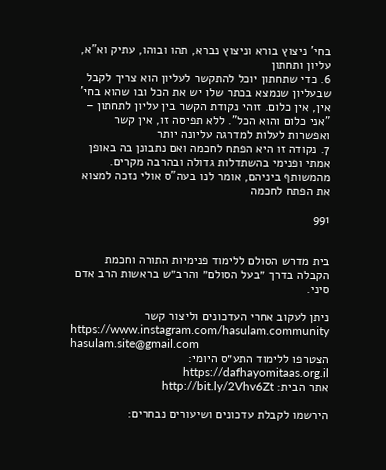בחי' ניצוץ בורא וניצוץ נברא, תהו ובוהו, עתיק וא"א, עליון ותחתון
6. כדי שתחתון יוכל להתקשר לעליון הוא צריך לקבל שבעליון שנמצא בכתר שלו יש את הכל ובו שהוא בחי' אין, אין כלום. זוהי נקודת הקשר בין עליון לתחתון – "אני כלום והוא הכל". ללא תפיסה זו, אין קשר ואפשרות לעלות למדרגה עליונה יותר
7. נקודה זו היא הפתח לחכמה ואם נתבונן בה באופן אמתי ופנימי בהשתדלות גדולה ובהרבה מקרים. מהמשותף ביניהם, אומר לנו בעה"ס אולי נזכה למצוא את הפתח לחכמה

991


בית מדרש הסולם ללימוד פנימיות התורה וחכמת הקבלה בדרך ״בעל הסולם״ והרב״ש בראשות הרב אדם סיני.

ניתן לעקוב אחרי העדכונים וליצור קשר
https://www.instagram.com/hasulam.community
hasulam.site@gmail.com
הצטרפו ללימוד התע״ס היומי: https://dafhayomitaas.org.il
אתר הבית: http://bit.ly/2Vhv6Zt

הירשמו לקבלת עדכונים ושיעורים נבחרים: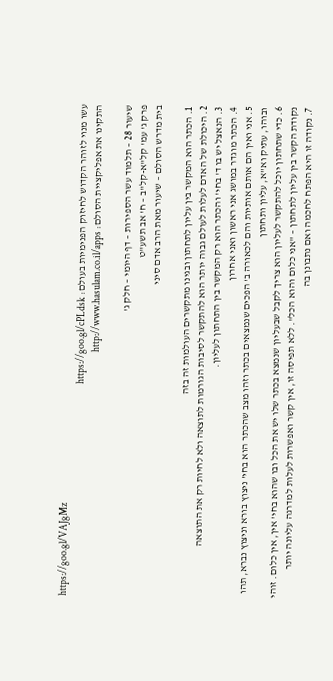https://goo.gl/VAJgMz
עשו מנוי לזוהר הקדוש לחיזוק הפנימיות בעולם: https://goo.gl/cPLdsk
התקינו את אפליקציית הסולם: http://www.hasulam.co.il/apps

שיעור 28 – תלמוד עשר הספירות – דף היומי – חלק ג'
פרק ג' עמ' קל"א-קל"ב – ח' אב תשע"ט
בית מדרש הסולם – שיעור מאת הרב אדם סיני

1. הכתר הוא המקשר בין עליון לתחתון ובגינו מתקשרים העולמות זה בזה
2. היכולת של האדם לעלות לעולם גבוה יותר הוא להתקשר לסיבות הגורמות לתוצאה ולא לחיות רק את התוצאה
3. הנאצל יש בו ד' בחי' והכתר הוא רק המקשר בין התחתון לעליון.
4. הכתר מוגדר במושג אני ראשון ואני אחרון
5. אני ואין הם אותם אותיות והם לכאורה ב' הפכים שנמצאים בכתר וזהו מצב שהכתר הוא בחי' ניצוץ בורא וניצוץ נברא, תהו ובוהו, עתיק וא"א, עליון ותחתון
6. כדי שתחתון יוכל להתקשר לעליון הוא צריך לקבל שבעליון שנמצא בכתר שלו יש את הכל ובו שהוא בחי' אין, אין כלום. זוהי נקודת הקשר בין עליון לתחתון – "אני כלום והוא הכל". ללא תפיסה זו, אין קשר ואפשרות לעלות למדרגה עליונה יותר
7. נקודה זו היא הפתח לחכמה ואם נתבונן בה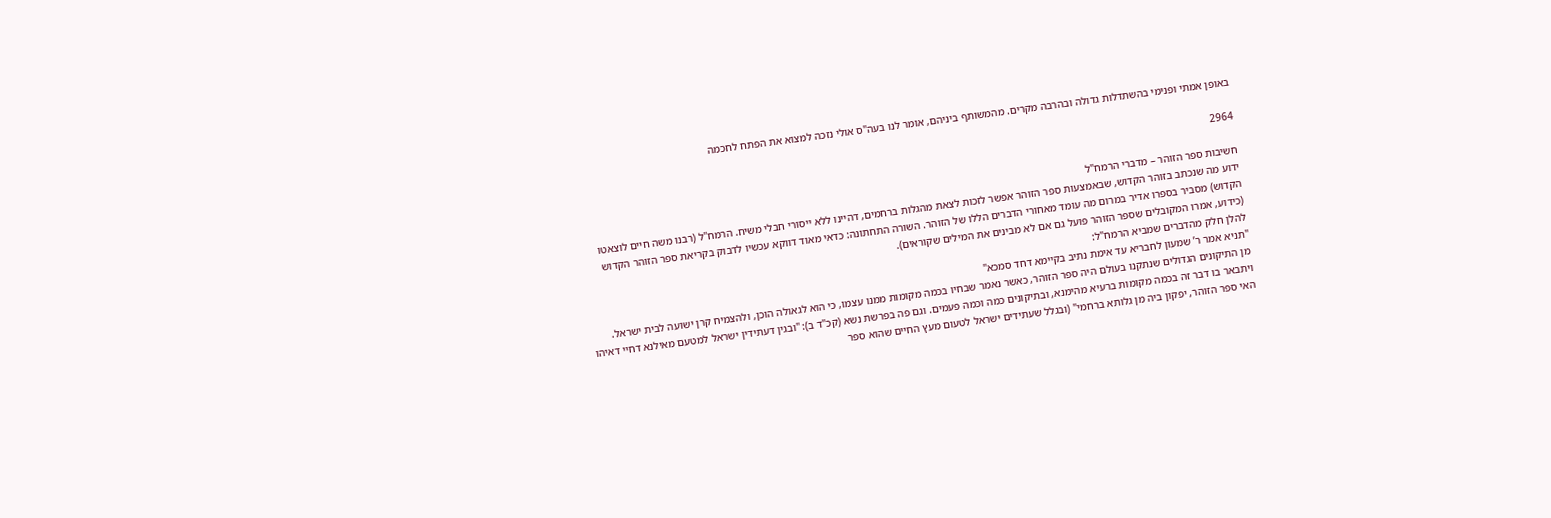באופן אמתי ופנימי בהשתדלות גדולה ובהרבה מקרים. מהמשותף ביניהם, אומר לנו בעה"ס אולי נזכה למצוא את הפתח לחכמה

2964

חשיבות ספר הזוהר – מדברי הרמח"ל
ידוע מה שנכתב בזוהר הקדוש, שבאמצעות ספר הזוהר אפשר לזכות לצאת מהגלות ברחמים, דהיינו ללא ייסורי חבלי משיח. הרמח"ל (רבנו משה חיים לוצאטו הקדוש) מסביר בספרו אדיר במרום מה עומד מאחורי הדברים הללו של הזוהר. השורה התחתונה: כדאי מאוד דווקא עכשיו לדבוק בקריאת ספר הזוהר הקדוש (כידוע, אמרו המקובלים שספר הזוהר פועל גם אם לא מבינים את המילים שקוראים).
להלן חלק מהדברים שמביא הרמח"ל:
"תניא אמר ר’ שמעון לחבריא עד אימת נתיב בקיימא דחד סמכא"
מן התיקונים הגדולים שנתקנו בעולם היה ספר הזוהר, כאשר נאמר שבחיו בכמה מקומות ממנו עצמו, כי הוא לגאולה הוכן, ולהצמיח קרן ישועה לבית ישראל. ויתבאר בו דבר זה בכמה מקומות ברעיא מהימנא, ובתיקונים כמה וכמה פעמים. וגם פה בפרשת נשא (קכ"ד ב): "ובגין דעתידין ישראל למטעם מאילנא דחיי דאיהו האי ספר הזוהר, יפקון ביה מן גלותא ברחמי" (ובגלל שעתידים ישראל לטעום מעץ החיים שהוא ספר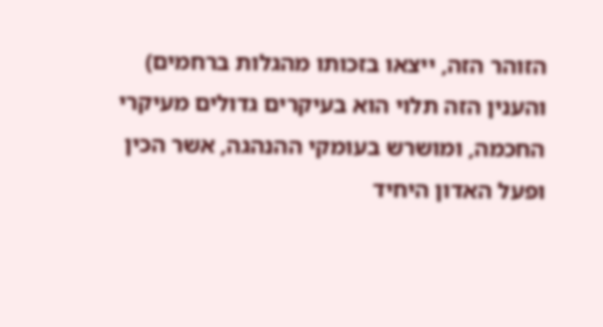הזוהר הזה, ייצאו בזכותו מהגלות ברחמים)
והענין הזה תלוי הוא בעיקרים גדולים מעיקרי החכמה, ומושרש בעומקי ההנהגה, אשר הכין ופעל האדון היחיד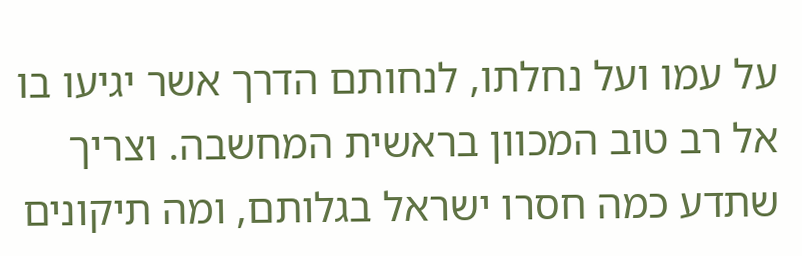על עמו ועל נחלתו, לנחותם הדרך אשר יגיעו בו אל רב טוב המכוון בראשית המחשבה. וצריך שתדע כמה חסרו ישראל בגלותם, ומה תיקונים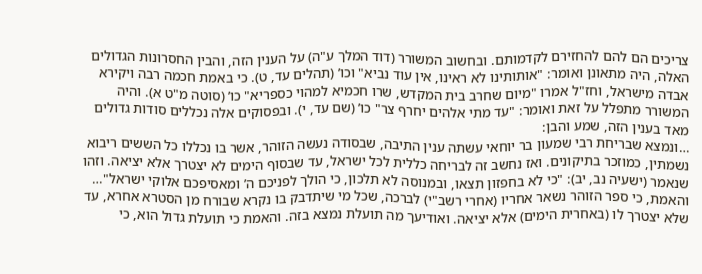צריכים הם להם להחזירם לקדמותם. ובחשוב המשורר (דוד המלך ע"ה) על הענין הזה, והבין החסרונות הגדולים האלה, היה מתאונן ואומר: "אותותינו לא ראינו, אין עוד נביא" וכו’ (תהלים עד, ט). כי באמת חכמה רבה ויקירא אבדה מישראל, וחז"ל אמרו "מיום שחרב בית המקדש, שרו חכמיא למהוי כספריא" כו’ (סוטה מ"ט א). והיה המשורר מתפלל על זאת ואומר: "עד מתי אלהים יחרף צר" כו’ (שם עד, י). ובפסוקים אלה נכללים סודות גדולים מאד בענין הזה, שמע והבן:
…ונמצא שבריחת רבי שמעון בר יוחאי עשתה ענין התיבה, שבסודה נעשה הזוהר, אשר בו נכללו כל הששים ריבוא נשמתין, כמוזכר בתיקונים. ואז נחשב זה לבריחה כללית לכל ישראל, עד שבסוף הימים לא יצטרך אלא יציאה. וזהו שנאמר (ישעיה נב, יב): "כי לא בחפזון תצאו, ובמנוסה לא תלכון, כי הולך לפניכם ה’ ומאסיפכם אלוקי ישראל"…
והאמת, כי ספר הזוהר נשאר אחריו (אחרי רשב"י) לברכה, שכל מי שיתדבק בו נקרא שבורח מן הסטרא אחרא, עד שלא יצטרך לו (באחרית הימים) אלא יציאה. ואודיעך מה תועלת נמצא בזה. והאמת כי תועלת גדול הוא, כי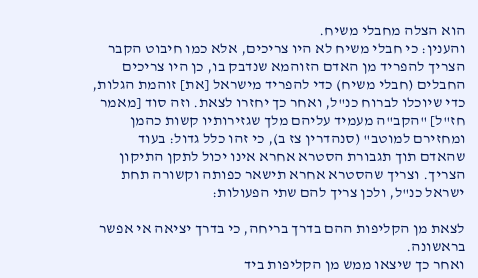הוא הצלה מחבלי משיח.
והענין: כי חבלי משיח לא היו צריכים, אלא כמו חיבוט הקבר הצריך להפריד מן האדם הזוהמא שנדבק בו, כן היו צריכים החבלים (חבלי משיח) כדי להפריד מישראל [את] זוהמת הגלות, כדי שיוכלו לברוח כנ"ל, ואחר כך יחזרו לצאת. וזה סוד [מאמר חז"ל] "הקב"ה מעמיד עליהם מלך שגזירותיו קשות כהמן ומחזירם למוטב" (סנהדרין צז ב), כי זהו כלל גדול: בעוד שהאדם תוך תגבורת הסטרא אחרא אינו יכול לתקן התיקון הצריך. וצריך שהסטרא אחרא תישאר כפותה וקשורה תחת ישראל כנ"ל, ולכן צריך להם שתי הפעולות:

לצאת מן הקליפות ההם בדרך בריחה, כי בדרך יציאה אי אפשר בראשונה.
ואחר כך שיצאו ממש מן הקליפות ביד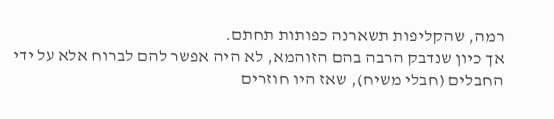רמה, שהקליפות תשארנה כפותות תחתם.
אך כיון שנדבק הרבה בהם הזוהמא, לא היה אפשר להם לברוח אלא על ידי החבלים (חבלי משיח), שאז היו חוזרים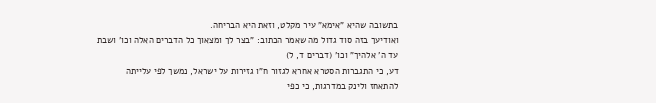בתשובה שהיא "אימא" עיר מקלט, וזאת היא הבריחה.
ואודיעך בזה סוד גדול מה שאמר הכתוב: "בצר לך ומצאוך כל הדברים האלה וכו’ ושבת עד ה’ אלהיך" וכו’ (דברים ד, ל)
דע, כי התגברות הסטרא אחרא לגזור ח"ו גזירות על ישראל, נמשך לפי עלייתה להתאחז ולינק במדרגות, כי כפי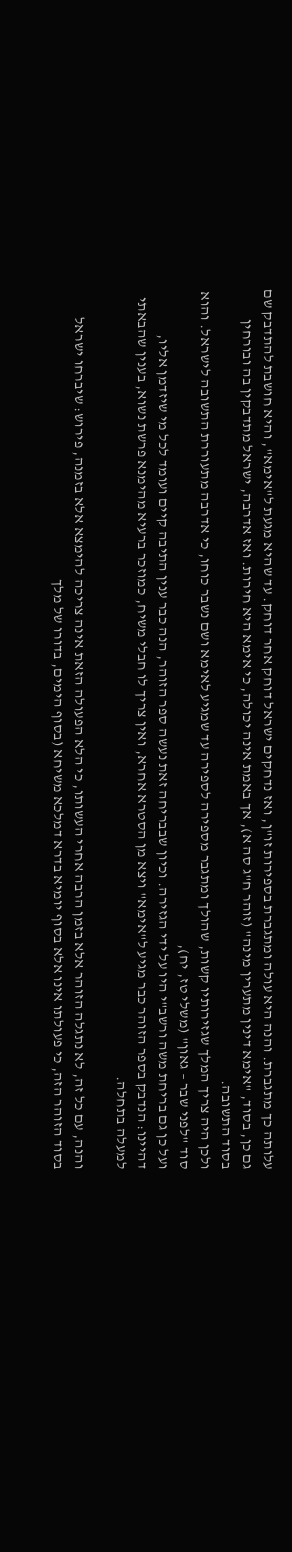עלותה כך מתגברת. והנה היא עולה ומתגברת בספירות זו"ן, ואז נדחקים ישראל דוחק אחר דוחק. עד שהיא מגעת ל"אימא", והיא חושבת להתדבק שם גם כן, בסוד, "אימא דינין מתערין מינה" (זוהר ח"ג סה א), אך באמת אינה יכולה, כי אימא היא חירות. ואז אדרבה, ישראל מתדבקין בה ובורחין בסוד התשובה.
ולכן היה צריך המלך שגזירותיו קשות, שהולך ומתגבר מספירה לספירה עד שמגיע לאימא ושם נשבר כוחו, כי אדרבה מתעוררת התשובה לישראל. והוא סוד "לפני שבר – גאון" (משלי טז, יח),
ועל כן גם בריחת משה ורשב"י היו על ידי הגזירה. וכיון שבבריחה זאת נעשה ספר הזוהר, הנה כבר ענין התיבה קיים ועומד לכל מי שיזדמן אליו, דהיינו: הנדבק בספר הזוהר כבר מגיע ל"אימא" ויצא מן הסטרא אחרא, ואין צריך לו חבלי משיח, כמוזכר ברעיא מהימנא פרשת נשוא, בענין שהבאתי למעלה בתחלה.

והנה, עם כל זה, לא נתגלה הזוהר אלא בזמן הרבה אחרי העשותו, כי הלא הפעולה הזאת אינה צריכה להימצא אלא בזמנה, פירוש: שיברחו ישראל בסוד הזוהר הזה, כי פעולתו אינו אלא בסוף יומיא בדרא דמלכא משיחא (בסוף הימים, בדורו של מלך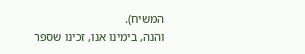המשיח).
והנה, בימינו אנו, זכינו שספר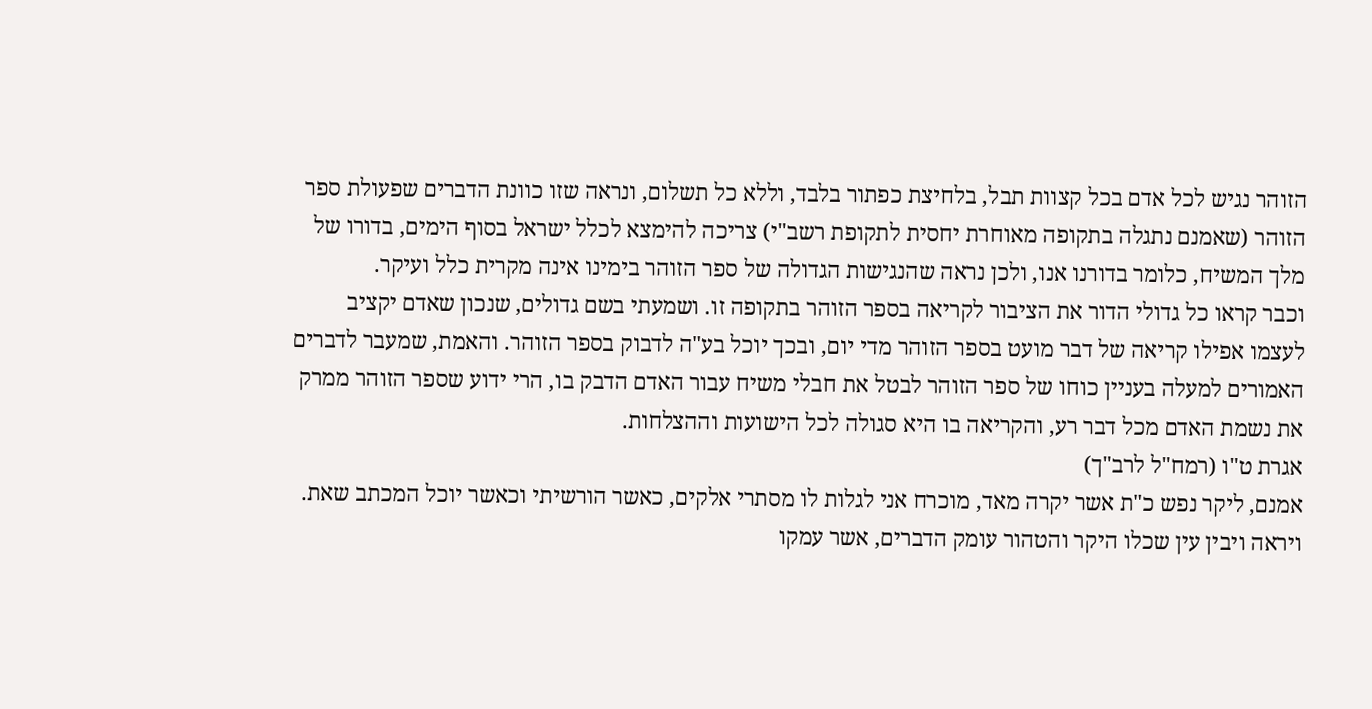הזוהר נגיש לכל אדם בכל קצוות תבל, בלחיצת כפתור בלבד, וללא כל תשלום, ונראה שזו כוונת הדברים שפעולת ספר הזוהר (שאמנם נתגלה בתקופה מאוחרת יחסית לתקופת רשב"י) צריכה להימצא לכלל ישראל בסוף הימים, בדורו של מלך המשיח, כלומר בדורנו אנו, ולכן נראה שהנגישות הגדולה של ספר הזוהר בימינו אינה מקרית כלל ועיקר.
וכבר קראו כל גדולי הדור את הציבור לקריאה בספר הזוהר בתקופה זו. ושמעתי בשם גדולים, שנכון שאדם יקציב לעצמו אפילו קריאה של דבר מועט בספר הזוהר מדי יום, ובכך יוכל בע"ה לדבוק בספר הזוהר. והאמת, שמעבר לדברים האמורים למעלה בעניין כוחו של ספר הזוהר לבטל את חבלי משיח עבור האדם הדבק בו, הרי ידוע שספר הזוהר ממרק את נשמת האדם מכל דבר רע, והקריאה בו היא סגולה לכל הישועות וההצלחות.
אגרת ט"ו (רמח"ל לרב"ך)
אמנם, ליקר נפש כ"ת אשר יקרה מאד, מוכרח אני לגלות לו מסתרי אלקים, כאשר הורשיתי וכאשר יוכל המכתב שאת. ויראה ויבין עין שכלו היקר והטהור עומק הדברים, אשר עמקו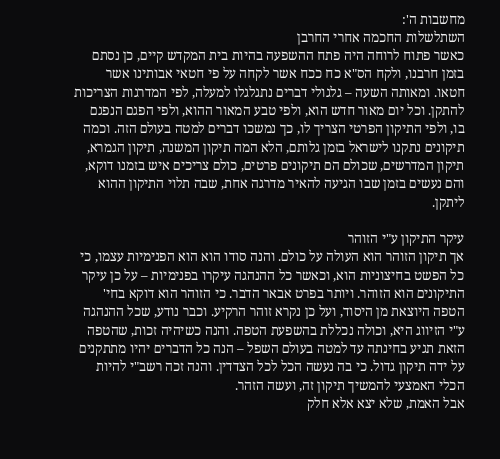מחשבות ה':
השתלשלות החכמה אחרי החרבן
כאשר פתוח לרוחה היה פתח ההשפעה בהיות בית המקדש קיים, כן נסתם בזמן חרבנו, ולקח הס"א כח ככח אשר לקחה על פי חטאי אבותינו אשר חטאו. ומאותה השעה – גלגולי דברים נתגלגלו למעלה, לפי המדרגות הצריכות להתקן. וכל יום מאור חדש הוא, ולפי טבע המאור ההוא, ולפי הפגם הנפגם בו, ולפי התיקון הפרטי הצריך לו, כך נמשכו דברים למטה בעולם הזה. וכמה תיקונים נתקנו לישראל בזמן גלותם, הלא המה תיקון המשנה, תיקון הגמרא, תיקון המדרשים, שכולם הם תיקונים פרטים, כולם צריכים איש בזמנו דוקא, והם נעשים בזמן שבו הגיעה להאיר מדרגה אחת, שבה תלוי התיקון ההוא ליתקן.

עיקר התיקון ע"י הזוהר
אך תיקון הזוהר הוא העולה על כולם. והנה סודו הוא הוא הפנימיות עצמו, כי כל הפשט בחיצוניות הוא, וכאשר כל ההנהגה עיקרו בפנימיות – על כן עיקר התיקונים הוא הזוהר. ויותר בפרט אבאר הדבר. כי הזוהר הוא דוקא בחי' הטפה היוצאת מן היסוד, ועל כן נקרא זוהר הרקיע. וכבר נודע, שכל ההנהגה ע"י הזיווג היא, וכולה נכללת בהשפעת הטפה. והנה כשיהיה זכות, שהטפה הזאת תגיע בחינתה עד למטה בעולם השפל – הנה כל הדברים יהיו מתתקנים על ידה תיקון גדול. כי בה נעשה הכל לכל הצדדין. והנה זכה רשב"י להיות הכלי האמצעי להמשיך תיקון זה, ועשה הזהר.
אבל האמת, שלא יצא אלא חלק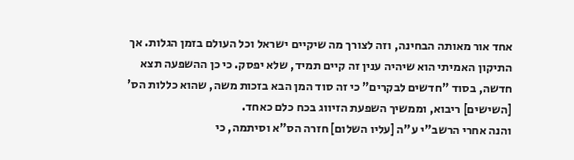אחד אור מאותה הבחינה, וזה לצורך מה שיקיים ישראל וכל העולם בזמן הגלות. אך התיקון האמיתי הוא שיהיה ענין זה קיים תמיד, שלא יפסק. כי כן ההשפעה תצא חדשה, בסוד "חדשים לבקרים" כי זה סוד המן הבא בזכות משה, שהוא כללות הס' [השישים] ריבוא, וממשיך השפעת הזיווג בכח כלם כאחד.
והנה אחרי הרשב"י ע"ה [עליו השלום] חזרה הס"א וסיתמה, כי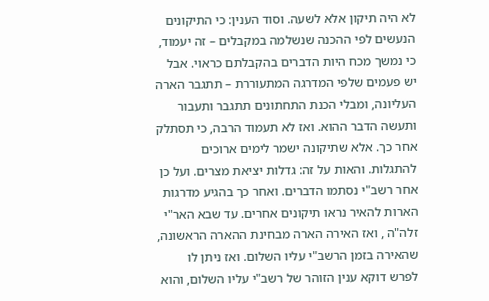לא היה תיקון אלא לשעה. וסוד הענין: כי התיקונים הנעשים לפי ההכנה שנשלמה במקבלים – זה יעמוד, כי נמשך מכח היות הדברים בהקבלתם כראוי. אבל יש פעמים שלפי המדרגה המתעוררת – תתגבר הארה העליונה, ומבלי הכנת התחתונים תתגבר ותעבור ותעשה הדבר ההוא. ואז לא תעמוד הרבה, כי תסתלק אחר כך. אלא שתיקונה ישמר לימים ארוכים להתגלות. והאות על זה: גדלות יציאת מצרים. ועל כן אחר רשב"י נסתמו הדברים. ואחר כך בהגיע מדרגות הארות להאיר נראו תיקונים אחרים. עד שבא האר"י זלה"ה , ואז האירה הארה מבחינת ההארה הראשונה, שהאירה בזמן הרשב"י עליו השלום. ואז ניתן לו לפרש דוקא ענין הזוהר של רשב"י עליו השלום, והוא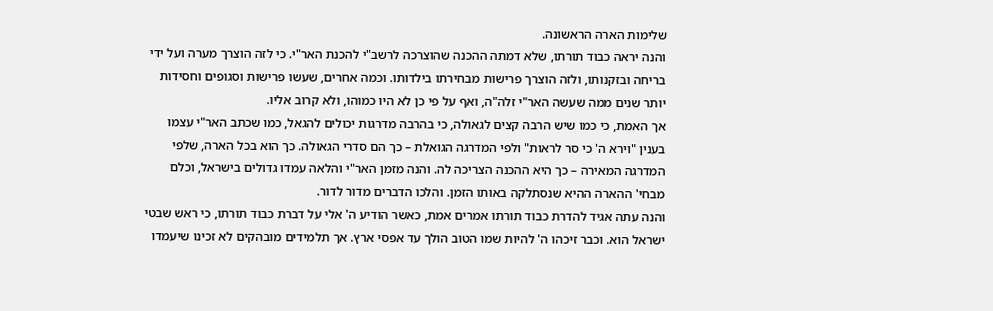שלימות הארה הראשונה.
והנה יראה כבוד תורתו, שלא דמתה ההכנה שהוצרכה לרשב"י להכנת האר"י. כי לזה הוצרך מערה ועל ידי בריחה ובזקנותו, ולזה הוצרך פרישות מבחירתו בילדותו. וכמה אחרים, שעשו פרישות וסגופים וחסידות יותר שנים ממה שעשה האר"י זלה"ה, ואף על פי כן לא היו כמוהו, ולא קרוב אליו.
אך האמת, כי כמו שיש הרבה קצים לגאולה, כי בהרבה מדרגות יכולים להגאל, כמו שכתב האר"י עצמו בענין "וירא ה' כי סר לראות" ולפי המדרגה הגואלת – כך הם סדרי הגאולה. כך הוא בכל הארה, שלפי המדרגה המאירה – כך היא ההכנה הצריכה לה. והנה מזמן האר"י והלאה עמדו גדולים בישראל, וכלם מבחי' ההארה ההיא שנסתלקה באותו הזמן. והלכו הדברים מדור לדור.
והנה עתה אגיד להדרת כבוד תורתו אמרים אמת, כאשר הודיע ה' אלי על דברת כבוד תורתו, כי ראש שבטי ישראל הוא. וכבר זיכהו ה' להיות שמו הטוב הולך עד אפסי ארץ. אך תלמידים מובהקים לא זכינו שיעמדו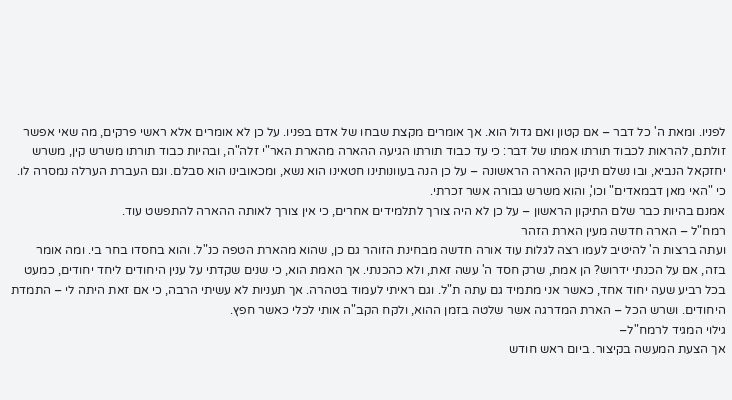לפניו. ומאת ה' כל דבר – אם קטון ואם גדול הוא. אך אומרים מקצת שבחו של אדם בפניו. על כן לא אומרים אלא ראשי פרקים, מה שאי אפשר זולתם, להראות לכבוד תורתו אמתו של דבר: כי עד כבוד תורתו הגיעה ההארה מהארת האר"י זלה"ה, ובהיות כבוד תורתו משרש קין, משרש יחזקאל הנביא, ובו נשלם תיקון ההארה הראשונה – על כן הנה בעוונותינו חטאינו הוא נשא, ומכאובינו הוא סבלם. וגם העברת הערלה נמסרה לו. כי "האי מאן דבמאדים" וכו', והוא משרש גבורה אשר זכרתי.
אמנם בהיות כבר שלם התיקון הראשון – על כן לא היה צורך לתלמידים אחרים, כי אין צורך לאותה ההארה להתפשט עוד.
רמח"ל – הארה חדשה מעין הארת הזהר
ועתה ברצות ה' להיטיב לעמו רצה לגלות עוד אורה חדשה מבחינת הזוהר גם כן, שהוא מהארת הטפה כנ"ל. והוא בחסדו בחר בי. ומה אומר בזה, אם על הכנתי ידרוש? הן אמת, שרק חסד ה' עשה זאת, ולא כהכנתי. אך האמת הוא, כי שנים שקדתי על ענין היחודים ליחד יחודים, כמעט בכל רביע שעה יחוד אחד, כאשר אני מתמיד גם עתה ת"ל. וגם ראיתי לעמוד בטהרה. אך תעניות לא עשיתי הרבה, כי אם זאת היתה לי – התמדת היחודים. ושרש הכל – הארת המדרגה אשר שלטה בזמן ההוא, ולקח הקב"ה אותי לכלי כאשר חפץ.
גילוי המגיד לרמח"ל–
אך הצעת המעשה בקיצור. ביום ראש חודש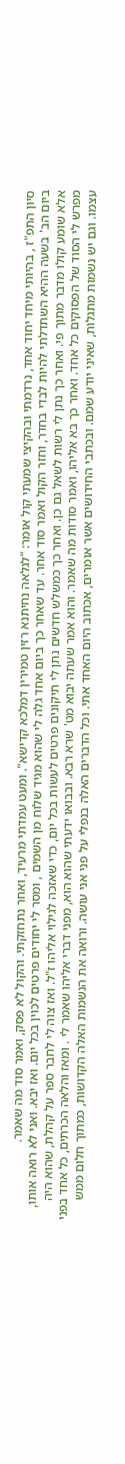סיון התפ"ז , בהיותי מיחד יחוד אחד, נרדמתי ובהקיצי שמעתי קול אומר: "לגלאה נחיתנא רזין טמירין דמלכא קדישא". ומעט עמדתי מרעיד, ואחר נתחזקתי. והקול לא פסק, ואמר סוד מה שאמר.
ביום הב' בשעה ההיא השתדלתי להיות לבדי בחדר, וחזר הקול ואמר סוד אחר. עד שאחר כך ביום אחד גלה לי שהוא מגיד שלוח מן השמים , ומסר לי יחודים פרטים לכוין בכל יום. ואז יבא. ואני לא רואה אותו, אלא שומע קולו מדבר מתוך פי. ואחר כך נתן לי רשות לשאל גם כן. ואחר כך כמשלש חדשים נתן לי תיקונים פרטים לעשות בכל יום, כדי שאזכה לגילוי אליהו ז"ל. ואז צוה לי לחבר ספר על קהלת, שהוא היה מפרש לי הסוד של הפסוקים כל אחד. ואחר כך בא אליהו, ואמר סודות מה שאמר. והוא אמר שעתה יבוא מט' שרא רבא. ובבואו ידעתי שהוא הוא, מפני דברי אליהו שאמר לי . ומאז והלאה הכרתים, כל אחד בפני עצמו. וגם יש נשמות מתגלות, שאיני יודע שמם. ובכתבי החידושים אשר אומרים, אכתוב היום האחד אתי. וכל הדברים האלה בנפלי על פני אני עושה. ורואה את הנשמות האלה הקדושות, כמתוך חלום ממש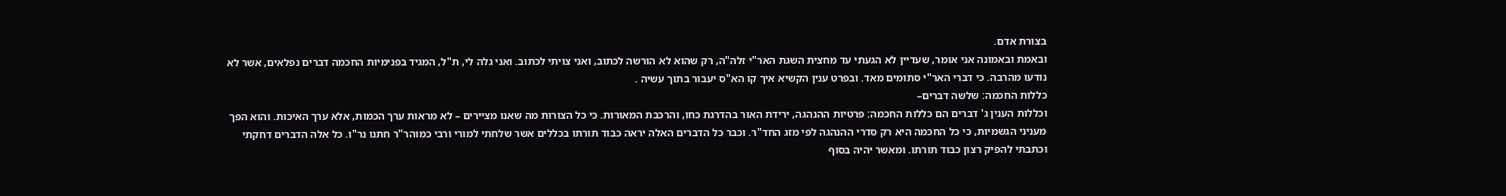בצורת אדם.
ובאמת ובאמונה אני אומר, שעדיין לא הגעתי עד מחצית השגת האר"י זלה"ה, רק שהוא לא הורשה לכתוב, ואני צויתי לכתוב. ואני גלה לי, ת"ל, המגיד בפנימיות החכמה דברים נפלאים, אשר לא נודעו מהרבה. כי דברי האר"י סתומים מאד. ובפרט ענין הקשיא איך קו הא"ס יעבור בתוך עשיה .
כללות החכמה: שלשה דברים–
וכללות הענין ג' דברים הם כללות החכמה: פרטיות ההנהגה, ירידת האור בהדרגת כחו, והרכבת המאורות. כי כל הצורות מה שאנו מציירים – לא מראות ערך הכמות, אלא ערך האיכות. והוא הפך מעניני הגשמיות, כי כל החכמה היא רק סדרי ההנהגה לפי מזג החד"ר. וכבר כל הדברים האלה יראה כבוד תורתו בכללים אשר שלחתי למורי ורבי כמוהר"ר חתנו נר"ו. כל אלה הדברים דחקתי וכתבתי להפיק רצון כבוד תורתו. ומאשר יהיה בסוף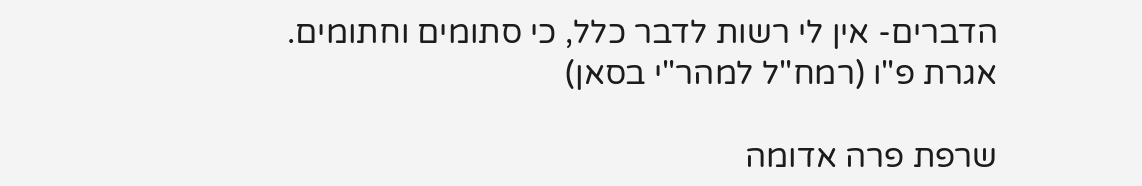הדברים- אין לי רשות לדבר כלל, כי סתומים וחתומים.
אגרת פ"ו (רמח"ל למהר"י בסאן)

שרפת פרה אדומה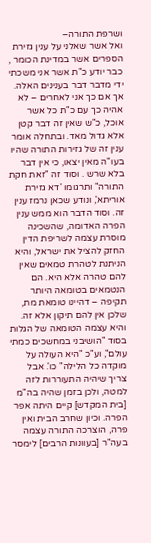ושרפת התורה–
ואל אשר שאלני על ענין גזירת הספרים אשר במדינת הכומר , כבר יודע כ"ת אשר אני משכתי ידי מדבר דבר בענינים האלה. אך אם כך אני לאחרים – לא אהיה כך עם כ"ת כל אשר אוכל, כ"ש שאין זה דבר קטן אלא גדול מאד. ובתחלה אומר ענין זה של גזירות התורה שהיו בעו"ה מאין יצאו, כי אין דבר בלא שרש . וסוד זה "זאת חקת התורה" ותרגומו 'דא גזירת אוריתא', ונודע שכאן נרמז ענין זה. וסוד הדבר הוא ממש ענין הפרה האדומה, שהשכינה מוסרת עצמה לשריפת הדין החזק להציל את ישראל, והיא הניתנת לטהרת טמאים שאין להם טהרה אלא היא. הם הנטמאים בטומאה היותר תקיפה – דהיינו טומאת מת, שלכן אין להם תיקון אלא זה. והיא עצמה הטומאה של הגלות בסוד "הושיבני במחשכים כמתי עולם", וע"כ "היא העולה על מוקדה כל הלילה" כו'. אבל צריך שיהיה התעוררות לזה למטה, ולכן בזמן שהיה בה"מ [בית המקדש] קיים היתה אפר הפרה. וכיון שחרב הבית ואין פרה, הוצרכה התורה עצמה בעה"ר [בעוונות הרבים] לימסר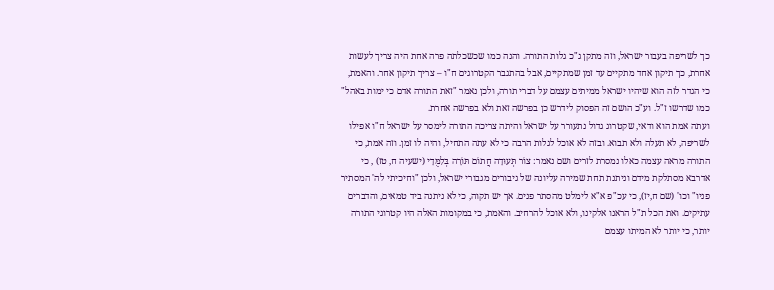כך לשריפה בעבור ישראל, וזה מתקן ג"כ גלות התורה. והנה כמו שכשכלתה פרה אחת היה צריך לעשות אחרת, כך תיקון אחד מתקיים עד זמן שמתקיים, אבל בהתגבר הקטרוגים ח"ו – צריך תיקון אחר. והאמת, כי הגדר לזה הוא שיהיו ישראל ממיתים עצמם על דברי תורה, ולכן נאמר "זאת התורה אדם כי ימות באהל" כמו שדרשו ז"ל. וע"כ הושם זה הפסוק לידרש כן בפרשה זאת ולא בפרשה אחרת.
ועתה אמת הוא ודאי, שקטרוג גדול נתעורר על ישראל והיתה צריכה התורה לימסר על ישראל ח"ו אפילו לשריפה, לא תעלה ולא תבוא. ובזה לא אוכל לגלות הרבה כי לא עתה התחיל, והיה לו זמן. וזה אמת, כי התורה מראה עצמה כאלו נמסרת לזרים ושם נאמר: צוֹר תְּעוּדָה חֲתוֹם תּוֹרָה בְּלִמֻּדָי (ישעיה ח, טז) , כי אדרבא מסתלקת מידם וניתנת תחת שמירה עליונה של גיבורים מגבורי ישראל, ולכן "וחיכיתי לה' המסתיר פניו" וכו' (שם ח,יז), כי עכ"פ א"א לימלט מהסתר פנים. אך יש תקוה, כי לא ניתנה ביד טמאים, והדברים עתיקים. ואת הכל ת"ל הראנו אלקינו, ולא אוכל להרחיב. והאמת, כי במקומות האלה היו קטרוגי התורה יותר, כי יותר לא המיתו עצמם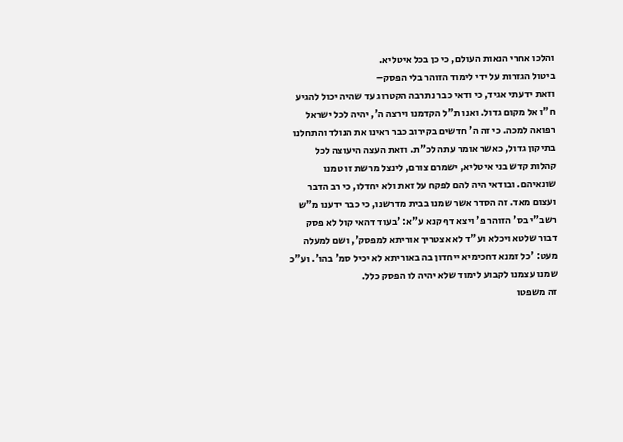והלכו אחרי הנאות העולם, כי כן בכל איטליא.
ביטול הגזרות על ידי לימוד הזוהר בלי הפסק–
וזאת ידעתי אגיד, כי ודאי כבר נתרבה הקטרוג עד שהיה יכול להגיע ח"ו אל מקום גדול. ואנו ת"ל הקדמנו וירצה ה', יהיה לכל ישראל רפואה למכה. כי זה ה' חדשים בקירוב כבר ראינו את הנולד והתחלנו בתיקון גדול, כאשר אומר עתה לכ"ת. וזאת העצה היעוצה לכל קהלות קדש בני איטליא, ישמרם צורם, לינצל מרשת זו טמנו שונאיהם. ובודאי היה להם לפקח על זאת ולא יחדלו, כי רב הדבר ועצום מאד. זה הסדר אשר שמנו בבית מדרשנו, כי כבר ידענו מ"ש רשב"י בס' הזוהר פ' ויצא דף קנא ע"א: 'בעוד דהאי קול לא פסק דבור שלטא ויכלא וע"ד לא אצטריך אוריתא למפסק', ושם למעלה מעט: 'כל זמנא דחכימיא ייחדון בה באוריתא לא יכיל סמ' בהו'. וע"כ שמנו עצמנו לקבוע לימוד שלא יהיה לו הפסק כלל.
זה משפטו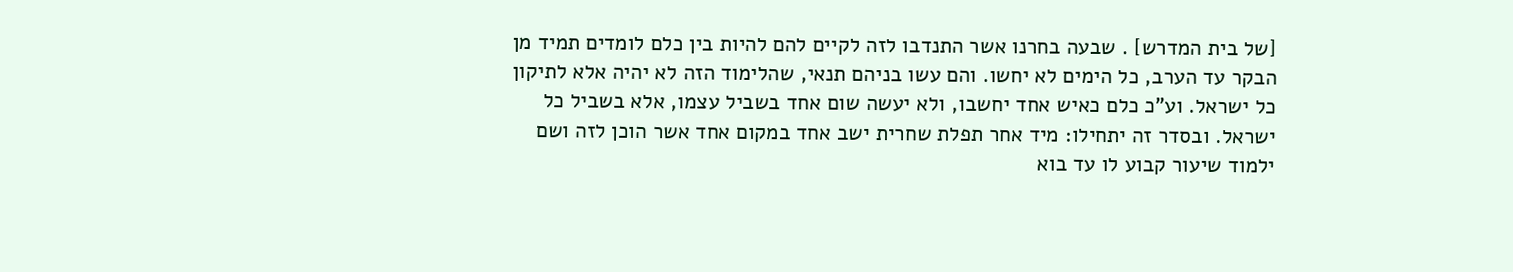[של בית המדרש] . שבעה בחרנו אשר התנדבו לזה לקיים להם להיות בין כלם לומדים תמיד מן הבקר עד הערב, כל הימים לא יחשו. והם עשו בניהם תנאי, שהלימוד הזה לא יהיה אלא לתיקון כל ישראל. וע"כ כלם כאיש אחד יחשבו, ולא יעשה שום אחד בשביל עצמו, אלא בשביל כל ישראל. ובסדר זה יתחילו: מיד אחר תפלת שחרית ישב אחד במקום אחד אשר הוכן לזה ושם ילמוד שיעור קבוע לו עד בוא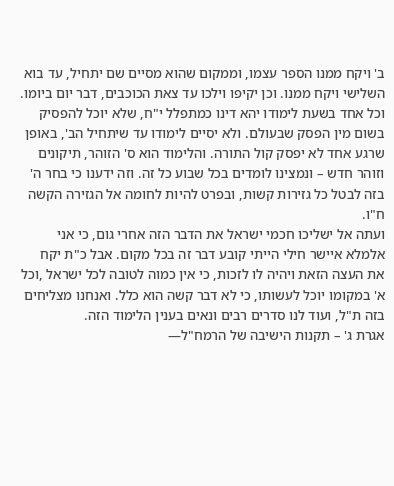ב' ויקח ממנו הספר עצמו, וממקום שהוא מסיים שם יתחיל, עד בוא השלישי ויקח ממנו. וכן יקיפו וילכו עד צאת הכוכבים, דבר יום ביומו. וכל אחד בשעת לימודו יהא דינו כמתפלל י"ח, שלא יוכל להפסיק בשום מין הפסק שבעולם. ולא יסיים לימודו עד שיתחיל הב', באופן שרגע אחד לא יפסק קול התורה. והלימוד הוא ס' הזוהר, תיקונים וזוהר חדש – ונמצינו לומדים בכל שבוע כל זה. וזה ידענו כי בחר ה' בזה לבטל כל גזירות קשות, ובפרט להיות לחומה אל הגזירה הקשה ח"ו.
ועתה אל ישליכו חכמי ישראל את הדבר הזה אחרי גום, כי אני אלמלא איישר חילי הייתי קובע דבר זה בכל מקום. אבל כ"ת יקח את העצה הזאת ויהיה לו לזכות, כי אין כמוה לטובה לכל ישראל ,וכל א' במקומו יוכל לעשותו, כי לא דבר קשה הוא כלל. ואנחנו מצליחים בזה ת"ל, ועוד לנו סדרים רבים ונאים בענין הלימוד הזה.
אגרת ג' – תקנות הישיבה של הרמח"ל—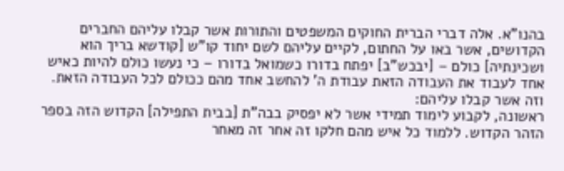בהנו"א. אלה דברי הברית החוקים המשפטים והתורות אשר קבלו עליהם החברים הקדושים, אשר באו על החתום, לקיים עליהם לשם יחוד קו"ש [קודשא בריך הוא ושכינתיה] כולם – [יבכש"ב] יפתח בדורו כשמואל בדורו – כי נעשו כולם להיות כאיש אחד לעבוד את העבודה הזאת עבודת ה' להחשב אחד מהם ככולם לכל העבודה הזאת.
וזה אשר קבלו עליהם:
ראשונה, לקבוע לימוד תמידי אשר לא יפסיק בבה"ת [בבית התפילה] הקדוש הזה בספר הזהר הקדוש. ללמוד כל איש מהם חלקו זה אחר זה מאחר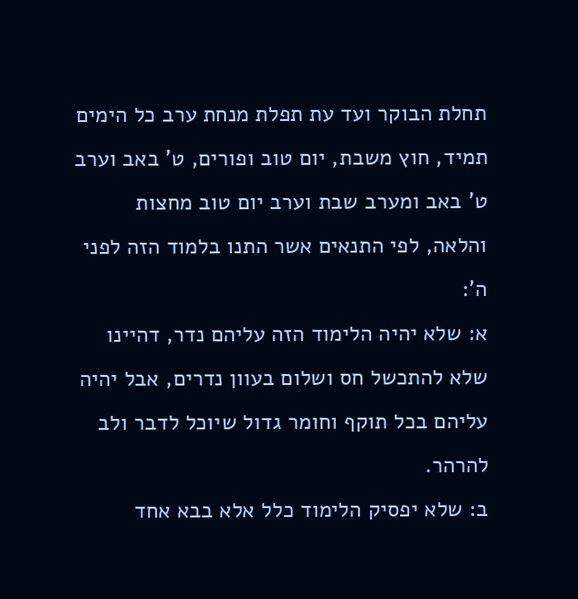תחלת הבוקר ועד עת תפלת מנחת ערב כל הימים תמיד, חוץ משבת, יום טוב ופורים, ט' באב וערב ט' באב ומערב שבת וערב יום טוב מחצות והלאה, לפי התנאים אשר התנו בלמוד הזה לפני ה':
א: שלא יהיה הלימוד הזה עליהם נדר, דהיינו שלא להתכשל חס ושלום בעוון נדרים, אבל יהיה עליהם בכל תוקף וחומר גדול שיוכל לדבר ולב להרהר.
ב: שלא יפסיק הלימוד כלל אלא בבא אחד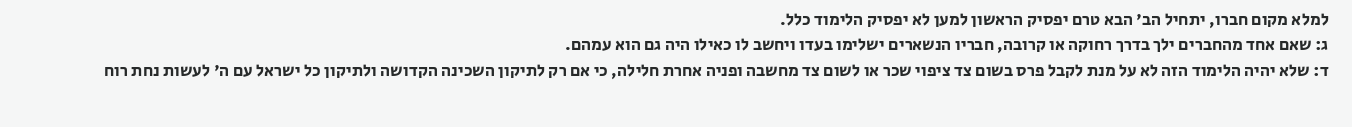למלא מקום חברו, יתחיל הב' הבא טרם יפסיק הראשון למען לא יפסיק הלימוד כלל.
ג: שאם אחד מהחברים ילך בדרך רחוקה או קרובה, חבריו הנשארים ישלימו בעדו ויחשב לו כאילו היה גם הוא עמהם.
ד: שלא יהיה הלימוד הזה לא על מנת לקבל פרס בשום צד ציפוי שכר או לשום צד מחשבה ופניה אחרת חלילה, כי אם רק לתיקון השכינה הקדושה ולתיקון כל ישראל עם ה' לעשות נחת רוח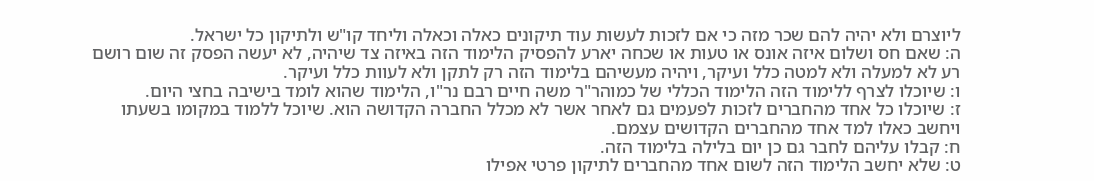ליוצרם ולא יהיה להם שכר מזה כי אם לזכות לעשות עוד תיקונים כאלה וכאלה וליחד קו"ש ולתיקון כל ישראל.
ה: שאם חס ושלום איזה אונס או טעות או שכחה יארע להפסיק הלימוד הזה באיזה צד שיהיה, לא יעשה הפסק זה שום רושם רע לא למעלה ולא למטה כלל ועיקר, ויהיה מעשיהם בלימוד הזה רק לתקן ולא לעוות כלל ועיקר.
ו: שיוכלו לצרף ללימוד הזה הלימוד הכללי של כמוהר"ר משה חיים רבם נר"ו, הלימוד שהוא לומד בישיבה בחצי היום.
ז: שיוכלו כל אחד מהחברים לזכות לפעמים גם לאחר אשר לא מכלל החברה הקדושה הוא. שיוכל ללמוד במקומו בשעתו ויחשב כאלו למד אחד מהחברים הקדושים עצמם.
ח: קבלו עליהם לחבר גם כן יום בלילה בלימוד הזה.
ט: שלא יחשב הלימוד הזה לשום אחד מהחברים לתיקון פרטי אפילו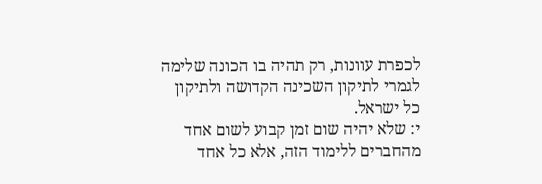לכפרת עוונות, רק תהיה בו הכונה שלימה לגמרי לתיקון השכינה הקדושה ולתיקון כל ישראל.
י: שלא יהיה שום זמן קבוע לשום אחד מהחברים ללימוד הזה, אלא כל אחד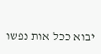יבוא ככל אות נפשו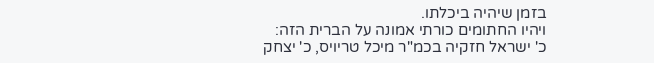בזמן שיהיה ביכלתו.
ויהיו החתומים כורתי אמונה על הברית הזה:
כ' ישראל חזקיה בכמ"ר מיכל טריויס, כ' יצחק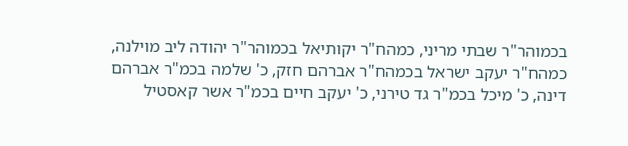בכמוהר"ר שבתי מריני, כמהח"ר יקותיאל בכמוהר"ר יהודה ליב מוילנה, כמהח"ר יעקב ישראל בכמהח"ר אברהם חזק, כ' שלמה בכמ"ר אברהם דינה, כ' מיכל בכמ"ר גד טירני, כ' יעקב חיים בכמ"ר אשר קאסטיל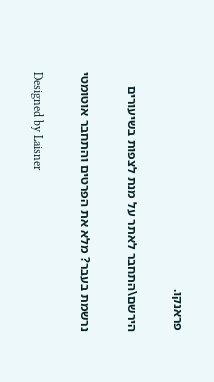פראנקו.

הירשם\התחבר לאתר על מנת לצפות בשיעורים

נרשמת בעבר? מלא את הפרטים והתחבר אוטומטי

Designed by Laisner